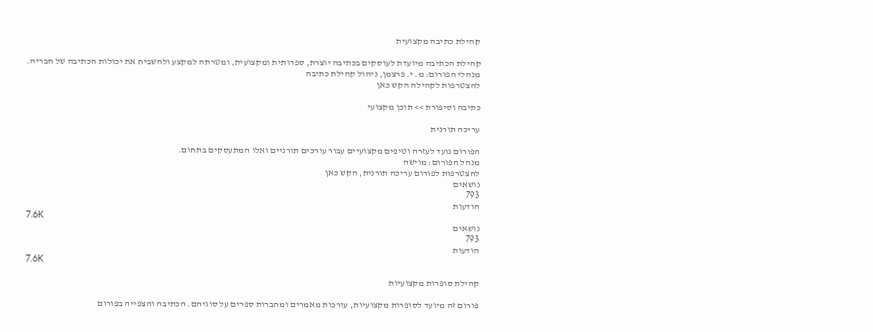קהילת כתיבה מקצועית

קהילת הכתיבה מיועדת לעוסקים בכתיבה יוצרת, ספרותית ומקצועית, ומטרתה למקצע ולהשביח את יכולות הכתיבה של חבריה.
מנהלי הפורום: מ. י. פרצמן, ניהול קהילת כתיבה
להצטרפות לקהילה הקש כאן

כתיבה וסיפורת >> תוכן מקצועי

עריכה תורנית

הפורום נועד לעזרה וטיפים מקצועיים עבור עורכים תורניים ואלו המתעסקים בתחום.
מנהל הפורום: מוישה
להצטרפות לפורום עריכה תורנית, הקש כאן
נושאים
793
הודעות
7.6K
נושאים
793
הודעות
7.6K

קהילת סופרות מקצועיות

פורום זה מיועד לסופרות מקצועיות, עורכות מאמרים ומחברות ספרים על סוגיהם. הכתיבה והצפייה בפורום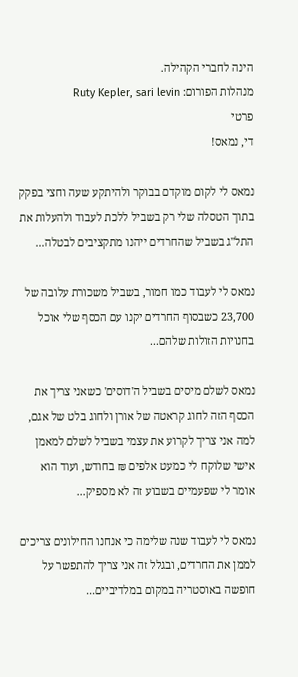הינה לחברי הקהילה.
מנהלות הפורום: Ruty Kepler, sari levin
פרטי
די, נמאס!

נמאס לי לקום מוקדם בבוקר ולהיתקע שעה וחצי בפקק בתוך הטסלה שלי רק בשביל ללכת לעבוד ולהעלות את התל"ג בשביל שהחרדים ייהנו מתקציבים לבטלה...

נמאס לי לעבוד כמו חמור, בשביל משכורת עלובה של 23,700 כשבסוף החרדים יקנו עם הכסף שלי אוכל בחנויות הזולות שלהם...

נמאס לשלם מיסים בשביל ה'דוסים' כשאני צריך את הכסף הזה לחוג קראטה של אורן ולחוג בלט של אגם, למה אני צריך לקרוע את עצמי בשביל לשלם למאמן אישי שלוקח לי כמעט אלפים ₪ בחודש, ועוד הוא אומר לי שפעמיים בשבוע זה לא מספיק...

נמאס לי לעבוד שנה שלימה כי אנחנו החילונים צריכים לממן את החרדים, ובגלל זה אני צריך להתפשר על חופשה באוסטריה במקום במלדיביים...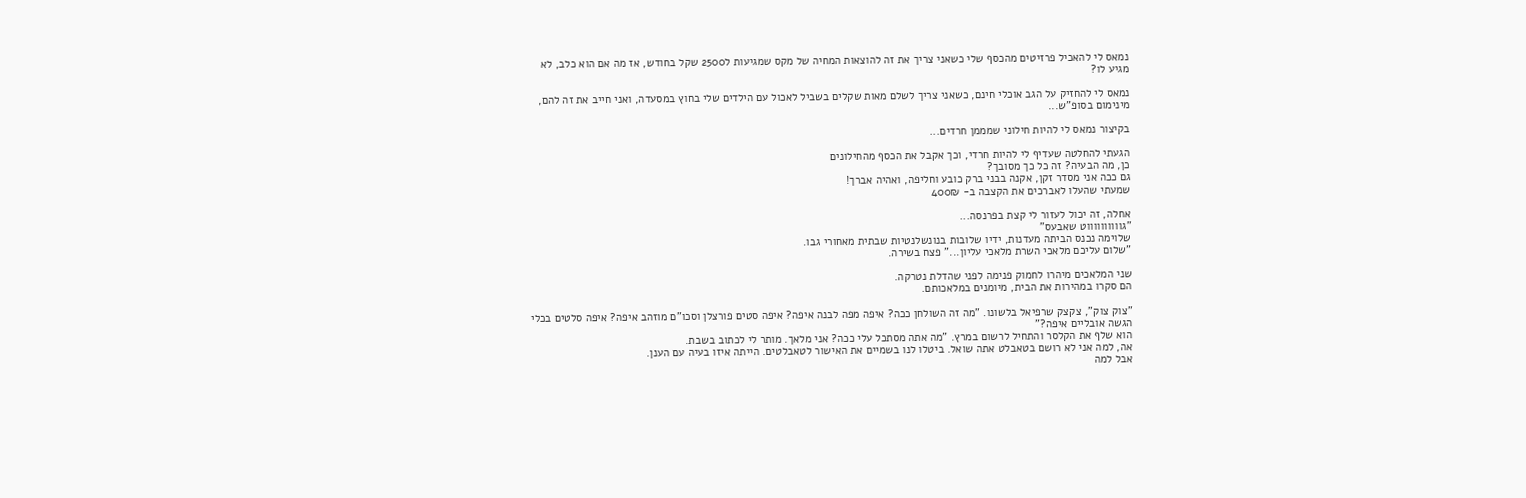נמאס לי להאכיל פרזיטים מהכסף שלי כשאני צריך את זה להוצאות המחיה של מקס שמגיעות ל2500 שקל בחודש, אז מה אם הוא כלב, לא מגיע לו?

נמאס לי להחזיק על הגב אוכלי חינם, כשאני צריך לשלם מאות שקלים בשביל לאכול עם הילדים שלי בחוץ במסעדה, ואני חייב את זה להם, מינימום בסופ"ש...

בקיצור נמאס לי להיות חילוני שמממן חרדים...

הגעתי להחלטה שעדיף לי להיות חרדי, וכך אקבל את הכסף מהחילונים
כן, מה הבעיה? זה כל כך מסובך?
גם ככה אני מסדר זקן, אקנה בבני ברק כובע וחליפה, ואהיה אברך!
שמעתי שהעלו לאברכים את הקצבה ב- 400₪

אחלה, זה יכול לעזור לי קצת בפרנסה...
"גווווווווווט שאבעס"
שלוימה נכנס הביתה מעדנות, ידיו שלובות בנונשלנטיות שבתית מאחורי גבו.
"שלום עליכם מלאכי השרת מלאכי עליון..." פצח בשירה.

שני המלאכים מיהרו לחמוק פנימה לפני שהדלת נטרקה.
הם סקרו במהירות את הבית, מיומנים במלאכותם.

"צוק צוק", צקצק שרפיאל בלשונו. "מה זה השולחן ככה? איפה מפה לבנה איפה? איפה סטים פורצלן וסכו"ם מוזהב איפה? איפה סלטים בכלי הגשה אובליים איפה?"
הוא שלף את הקלסר והתחיל לרשום במרץ. "מה אתה מסתכל עלי ככה? אני מלאך. מותר לי לכתוב בשבת.
אה, למה אני לא רושם בטאבלט אתה שואל. ביטלו לנו בשמיים את האישור לטאבלטים. הייתה איזו בעיה עם הענן.
אבל למה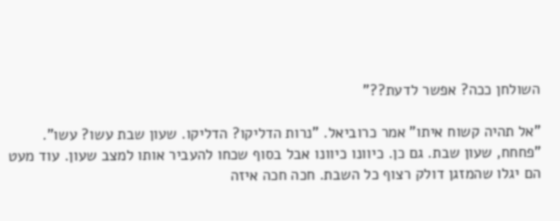השולחן ככה? אפשר לדעת??"

"אל תהיה קשוח איתו" אמר כרוביאל. "נרות הדליקו? הדליקו. שעון שבת עשו? עשו".
"פחחח, שעון שבת. גם כן. כיוונו כיוונו אבל בסוף שכחו להעביר אותו למצב שעון. עוד מעט הם יגלו שהמזגן דולק רצוף כל השבת. חכה חכה איזה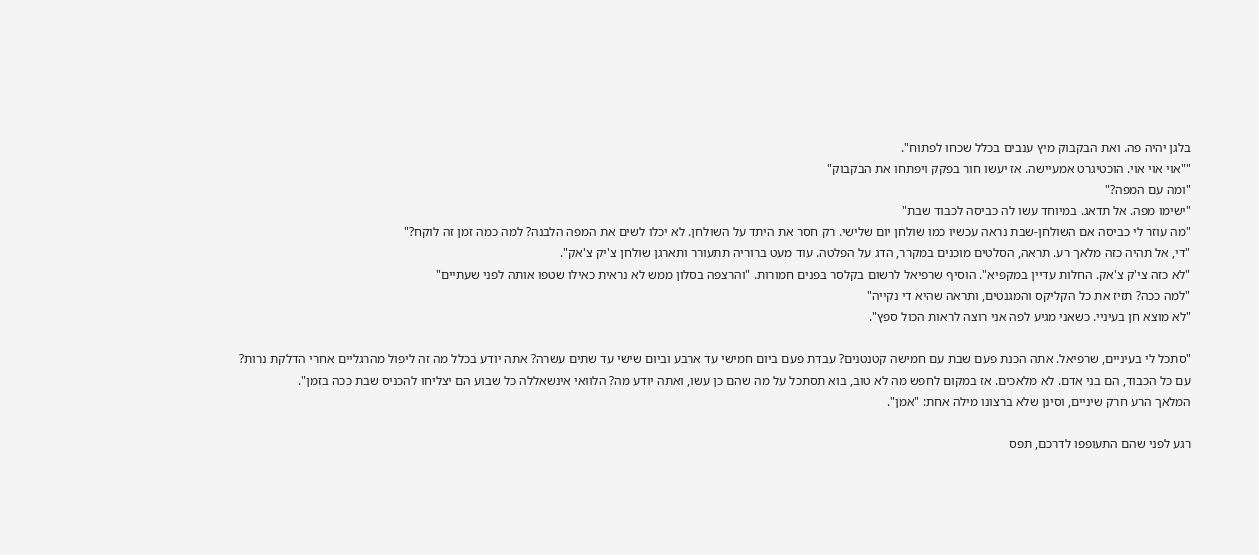בלגן יהיה פה. ואת הבקבוק מיץ ענבים בכלל שכחו לפתוח".
""אוי אוי אוי. הוכטיגרט אמעיישה. אז יעשו חור בפקק ויפתחו את הבקבוק"
"ומה עם המפה?"
"ישימו מפה. אל תדאג. במיוחד עשו לה כביסה לכבוד שבת"
"מה עוזר לי כביסה אם השולחן-שבת נראה עכשיו כמו שולחן יום שלישי. רק חסר את היתד על השולחן. לא יכלו לשים את המפה הלבנה? למה כמה זמן זה לוקח?"
"די, אל תהיה כזה מלאך רע. תראה, הסלטים מוכנים במקרר, הדג על הפלטה. עוד מעט ברוריה תתעורר ותארגן שולחן צ'יק צ'אק".
"לא כזה צי'ק צ'אק. החלות עדיין במקפיא". הוסיף שרפיאל לרשום בקלסר בפנים חמורות. "והרצפה בסלון ממש לא נראית כאילו שטפו אותה לפני שעתיים"
"למה ככה? תזיז את כל הקליקס והמגנטים, ותראה שהיא די נקייה"
"לא מוצא חן בעיניי. כשאני מגיע לפה אני רוצה לראות הכול ספץ".

"סתכל לי בעיניים, שרפיאל. אתה הכנת פעם שבת עם חמישה קטנטנים? עבדת פעם ביום חמישי עד ארבע וביום שישי עד שתים עשרה? אתה יודע בכלל מה זה ליפול מהרגליים אחרי הדלקת נרות? עם כל הכבוד, הם בני אדם. לא מלאכים. אז במקום לחפש מה לא טוב, בוא תסתכל על מה שהם כן עשו, ואתה יודע מה? הלוואי אינשאללה כל שבוע הם יצליחו להכניס שבת ככה בזמן".
המלאך הרע חרק שיניים, וסינן שלא ברצונו מילה אחת: "אמן".

רגע לפני שהם התעופפו לדרכם, תפס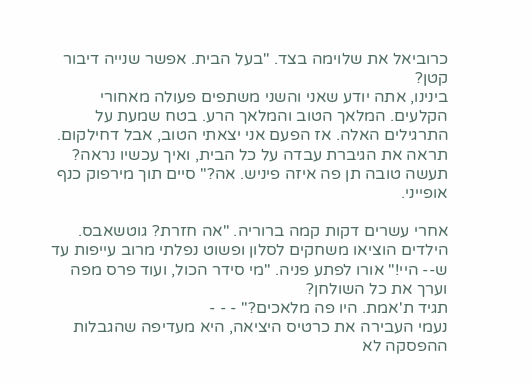כרוביאל את שלוימה בצד. "בעל הבית. אפשר שנייה דיבור קטן?
בינינו, אתה יודע שאני והשני משתפים פעולה מאחורי הקלעים. המלאך הטוב והמלאך הרע. בטח שמעת על התרגילים האלה. אז הפעם אני יצאתי הטוב, אבל דחילקום. תראה את הגיברת עבדה על כל הבית, ואיך עכשיו נראה? תעשה טובה תן פה איזה פיניש. אה?" סיים תוך מירפוק כנף אופייני.

אחרי עשרים דקות קמה ברוריה. "אה חזרת? גוטשאבס. הילדים הוציאו משחקים לסלון ופשוט נפלתי מרוב עייפות עד ש-- היי!" אורו לפתע פניה. "מי סידר הכול, ועוד פרס מפה וערך את כל השולחן?
תגיד ת'אמת. היו פה מלאכים?" - - -
נעמי העבירה את כרטיס היציאה, היא מעדיפה שהגבלות ההפסקה לא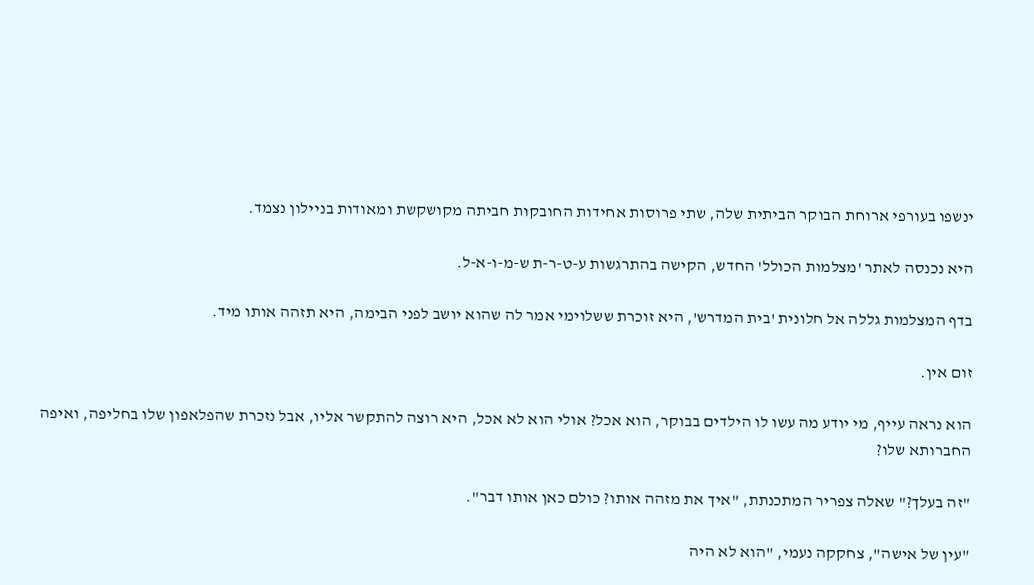ינשפו בעורפי ארוחת הבוקר הביתית שלה, שתי פרוסות אחידות החובקות חביתה מקושקשת ומאודות בניילון נצמד.

היא נכנסה לאתר 'מצלמות הכולל' החדש, הקישה בהתרגשות ע-ט-ר-ת ש-מ-ו-א-ל.

בדף המצלמות גללה אל חלונית 'בית המדרש', היא זוכרת ששלוימי אמר לה שהוא יושב לפני הבימה, היא תזהה אותו מיד.

זום אין.

הוא נראה עייף, מי יודע מה עשו לו הילדים בבוקר, הוא אכל? אולי הוא לא אכל, היא רוצה להתקשר אליו, אבל נזכרת שהפלאפון שלו בחליפה, ואיפה החברותא שלו?

"זה בעלך?" שאלה צפריר המתכנתת, "איך את מזהה אותו? כולם כאן אותו דבר".

"עין של אישה", צחקקה נעמי, "הוא לא היה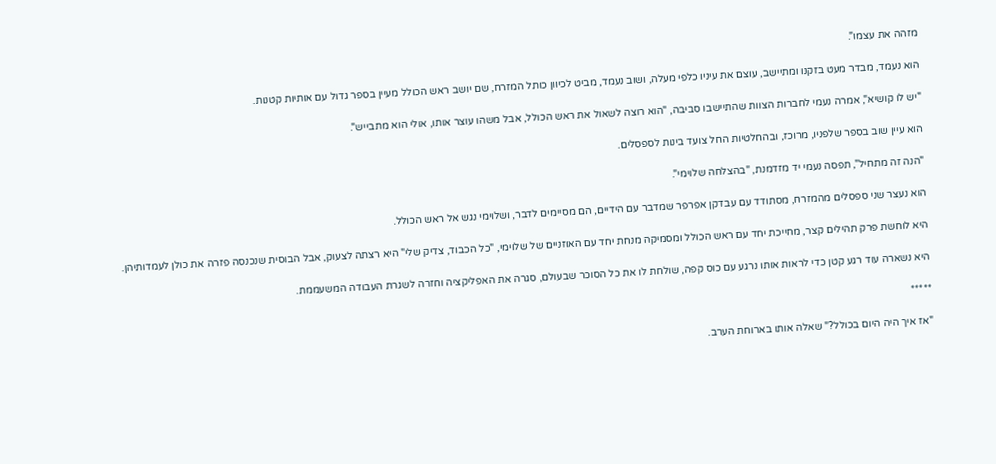מזהה את עצמו".

הוא נעמד, מבדר מעט בזקנו ומתיישב, עוצם את עיניו כלפי מעלה, ושוב נעמד, מביט לכיוון כותל המזרח, שם יושב ראש הכולל מעיין בספר גדול עם אותיות קטנות.

"יש לו קושיא", אמרה נעמי לחברות הצוות שהתיישבו סביבה, "הוא רוצה לשאול את ראש הכולל, אבל משהו עוצר אותו, אולי הוא מתבייש".

הוא עיין שוב בספר שלפניו, מרוכז, ובהחלטיות החל צועד בינות לספסלים.

"הנה זה מתחיל", תפסה נעמי יד מזדמנת, "בהצלחה שלוימי".

הוא נעצר שני ספסלים מהמזרח, מסתודד עם עבדקן אפרפר שמדבר עם הידיים, הם מסיימים לדבר, ושלוימי נגש אל ראש הכולל.

היא לוחשת פרק תהילים קצר, מחייכת יחד עם ראש הכולל ומסמיקה מנחת יחד עם האוזניים של שלוימי, "כל הכבוד, צדיק שלי" היא רצתה לצעוק, אבל הבוסית שנכנסה פזרה את כולן לעמדותיהן.

היא נשארה עוד רגע קטן כדי לראות אותו נרגע עם כוס קפה, שולחת לו את כל הסוכר שבעולם, סגרה את האפליקציה וחזרה לשגרת העבודה המשעממת.

*****

"אז איך היה היום בכולל?" שאלה אותו בארוחת הערב.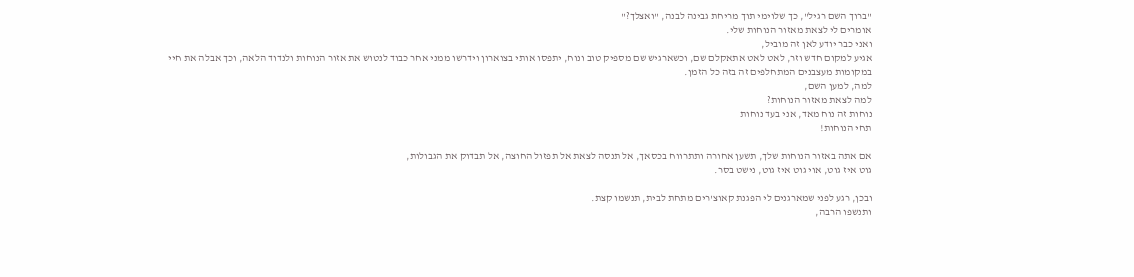"ברוך השם רגיל", כך שלוימי תוך מריחת גבינה לבנה, "ואצלך?"
אומרים לי לצאת מאזור הנוחות שלי.
ואני כבר יודע לאן זה מוביל,
אגיע למקום חדש וזר, לאט לאט אתאקלם שם, וכשארגיש שם מספיק טוב ונוח, יתפסו אותי בצוארון וידרשו ממני אחר כבוד לנטוש את אזור הנוחות ולנדוד הלאה, וכך אבלה את חיי במקומות מעצבנים המתחלפים זה בזה כל הזמן.
למה, למען השם,
למה לצאת מאזור הנוחות?
נוחות זה נוח מאד, אני בעד נוחות
תחי הנוחות!

אם אתה באזור הנוחות שלך, תשען אחורה ותתרווח בכסאך, אל תנסה לצאת אל תפזול החוצה, אל תבדוק את הגבולות,
גוט איז גוט, אוי גוט איז גוט, נישט בסר.

ובכן, רגע לפני שמארגנים לי הפגנת קאוצ'רים מתחת לבית, תנשמו קצת.
ותנשפו הרבה,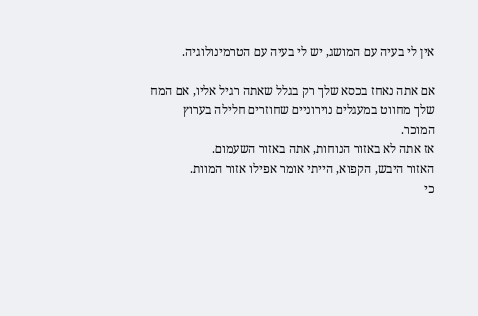אין לי בעיה עם המושג, יש לי בעיה עם הטרמינולוגיה.

אם אתה נאחז בכסא שלך רק בגלל שאתה רגיל אליו, אם המח שלך מחווט במעגלים נוירוניים שחוזרים חלילה בערוץ המוכר.
אז אתה לא באזור הנוחות, אתה באזור השעמום.
האזור היבש, הקפוא, הייתי אומר אפילו אזור המוות.
כי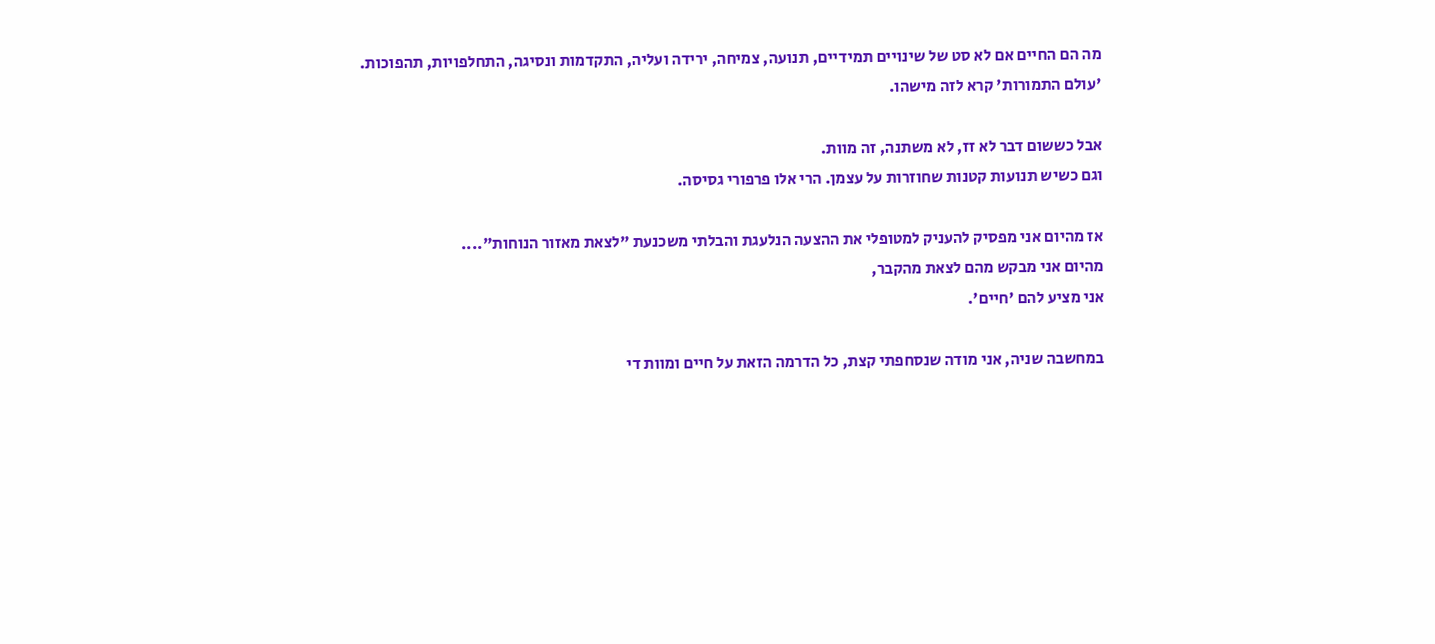מה הם החיים אם לא סט של שינויים תמידיים, תנועה, צמיחה, ירידה ועליה, התקדמות ונסיגה, התחלפויות, תהפוכות.
'עולם התמורות' קרא לזה מישהו.

אבל כששום דבר לא זז, לא משתנה, זה מוות.
וגם כשיש תנועות קטנות שחוזרות על עצמן. הרי אלו פרפורי גסיסה.

אז מהיום אני מפסיק להעניק למטופלי את ההצעה הנלעגת והבלתי משכנעת "לצאת מאזור הנוחות"....
מהיום אני מבקש מהם לצאת מהקבר,
אני מציע להם 'חיים'.

במחשבה שניה, אני מודה שנסחפתי קצת, כל הדרמה הזאת על חיים ומוות די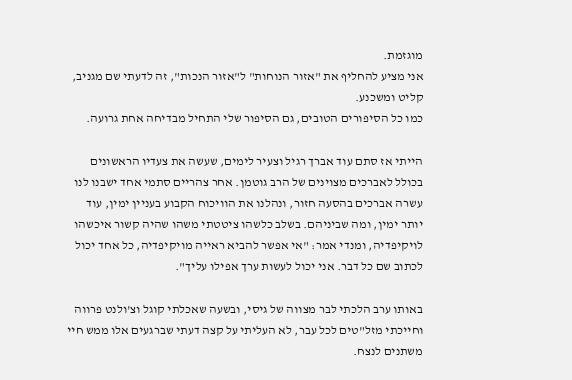מוגזמת.
אני מציע להחליף את "אזור הנוחות" ל"אזור הנכות", זה לדעתי שם מגניב, קליט ומשכנע.
כמו כל הסיפורים הטובים, גם הסיפור שלי התחיל מבדיחה אחת גרועה.

הייתי אז סתם עוד אברך רגיל וצעיר לימים, שעשה את צעדיו הראשונים בכולל לאברכים מצוינים של הרב גוטמן. אחר צהריים סתמי אחד ישבנו לנו עשרה אברכים בהסעה חזור, ונהלנו את הוויכוח הקבוע בעניין ימין, עוד יותר ימין, ומה שביניהם. בשלב כלשהו ציטטתי משהו שהיה קשור איכשהו לויקיפדיה, ומנדי אמר: "אי אפשר להביא ראייה מויקיפדיה, כל אחד יכול לכתוב שם כל דבר. אני יכול לעשות ערך אפילו עליך".

באותו ערב הלכתי לבר מצווה של גיסי, ובשעה שאכלתי קוגל וצ'ולנט פרווה וחייכתי מזל"טים לכל עבר, לא העליתי על קצה דעתי שברגעים אלו ממש חיי משתנים לנצח.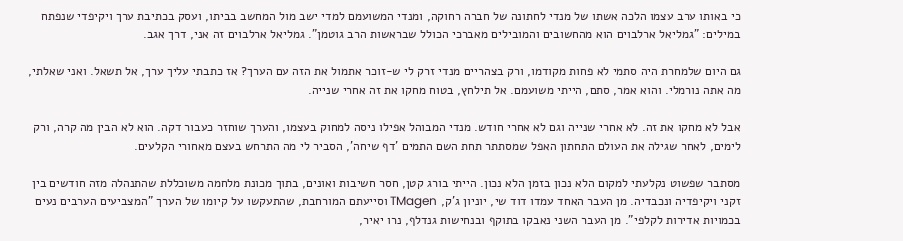כי באותו ערב עצמו הלכה אשתו של מנדי לחתונה של חברה רחוקה, ומנדי המשועמם למדי ישב מול המחשב בביתו, ועסק בכתיבת ערך ויקיפדי שנפתח במילים: "גמליאל ארלבוים הוא מהחשובים והמובילים מאברכי הכולל שבראשות הרב גוטמן". גמליאל ארלבוים זה אני, דרך אגב.

גם היום שלמחרת היה סתמי לא פחות מקודמו, ורק בצהריים מנדי זרק לי ש-זוכר אתמול את הזה עם הערך? אז כתבתי עליך ערך, אל תשאל. ואני שאלתי, מה אתה נורמלי. והוא אמר, סתם, הייתי משועמם. אל תילחץ, בטוח מחקו את זה אחרי שנייה.

אבל לא מחקו את זה. לא אחרי שנייה וגם לא אחרי חודש. מנדי המבוהל אפילו ניסה למחוק בעצמו, והערך שוחזר כעבור דקה. הוא לא הבין מה קרה, ורק לימים, לאחר שגילה את העולם התחתון האפל שמסתתר תחת השם התמים 'דף שיחה', הסביר לי מה התרחש בעצם מאחורי הקלעים.

מסתבר שפשוט נקלעתי למקום הלא נכון בזמן הלא נכון. הייתי בורג קטן, חסר חשיבות ואונים, בתוך מכונת מלחמה משוכללת שהתנהלה מזה חודשים בין זקני ויקיפדיה ונכבדיה. מן העבר האחד עמדו דוד שי, יוניון ג'ק, TMagen וסייעתם המורחבת, שהתעקשו על קיומו של הערך "המצביעים הערבים נעים בכמויות אדירות לקלפי". מן העבר השני נאבקו בתוקף ובנחישות גנדלף, נרו יאיר,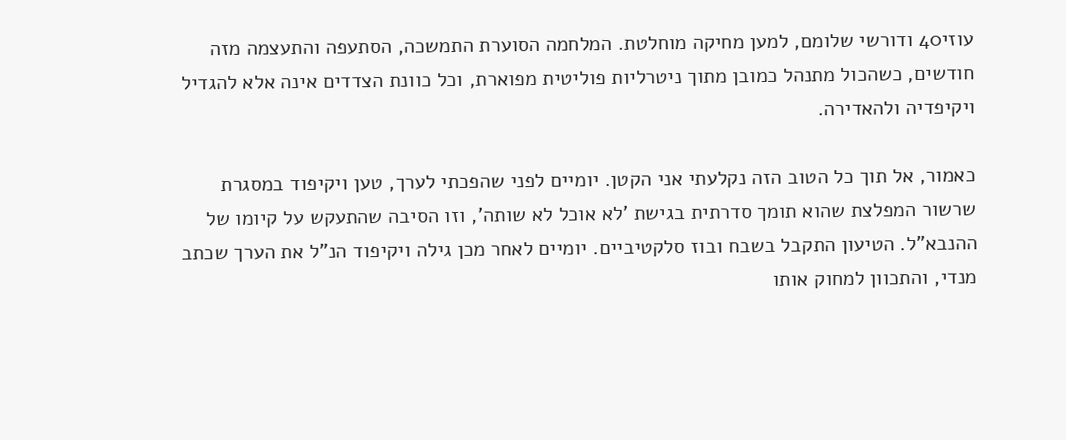עוזי40 ודורשי שלומם, למען מחיקה מוחלטת. המלחמה הסוערת התמשכה, הסתעפה והתעצמה מזה חודשים, כשהכול מתנהל כמובן מתוך ניטרליות פוליטית מפוארת, וכל כוונת הצדדים אינה אלא להגדיל ויקיפדיה ולהאדירה.

כאמור, אל תוך כל הטוב הזה נקלעתי אני הקטן. יומיים לפני שהפכתי לערך, טען ויקיפוד במסגרת שרשור המפלצת שהוא תומך סדרתית בגישת 'לא אוכל לא שותה', וזו הסיבה שהתעקש על קיומו של ההנבא"ל. הטיעון התקבל בשבח ובוז סלקטיביים. יומיים לאחר מכן גילה ויקיפוד הנ"ל את הערך שכתב מנדי, והתכוון למחוק אותו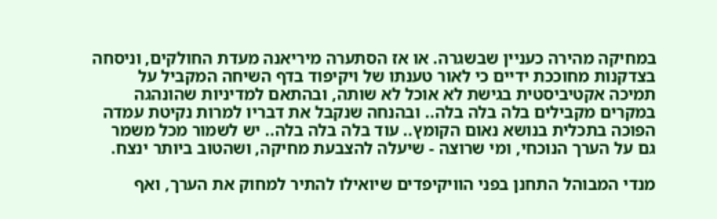במחיקה מהירה כעניין שבשגרה. או אז הסתערה מיריאנה מעדת החולקים, וניסחה בצדקנות מחוככת ידיים כי לאור טענתו של ויקיפוד בדף השיחה המקביל על תמיכה אקטיביסטית בגישת לא אוכל לא שותה, ובהתאם למדיניות שהונהגה במקרים מקבילים בלה בלה בלה.. ובהנחה שנקבל את דבריו למרות נקיטת עמדה הפוכה בתכלית בנושא נאום הקומץ.. עוד בלה בלה בלה.. יש לשמור מכל משמר גם על הערך הנוכחי, ומי שרוצה - שיעלה להצבעת מחיקה, ושהטוב ביותר ינצח.

מנדי המבוהל התחנן בפני הוויקיפדים שיואילו להתיר למחוק את הערך, ואף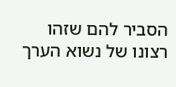הסביר להם שזהו רצונו של נשוא הערך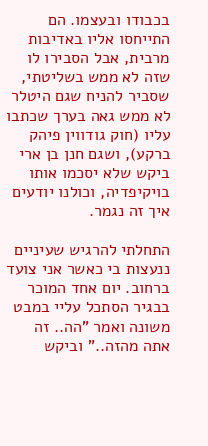בכבודו ובעצמו. הם התייחסו אליו באדיבות מרבית, אבל הסבירו לו שזה לא ממש בשליטתי, שסביר להניח שגם היטלר לא ממש גאה בערך שכתבו עליו (חוק גודווין פיהק ברקע), ושגם חנן בן ארי ביקש שלא יסכמו אותו בויקיפדיה, וכולנו יודעים איך זה נגמר.

התחלתי להרגיש שעיניים ננעצות בי כאשר אני צועד ברחוב. יום אחד המוכר בבגיר הסתכל עליי במבט משונה ואמר "הה.. זה אתה מהזה.." וביקש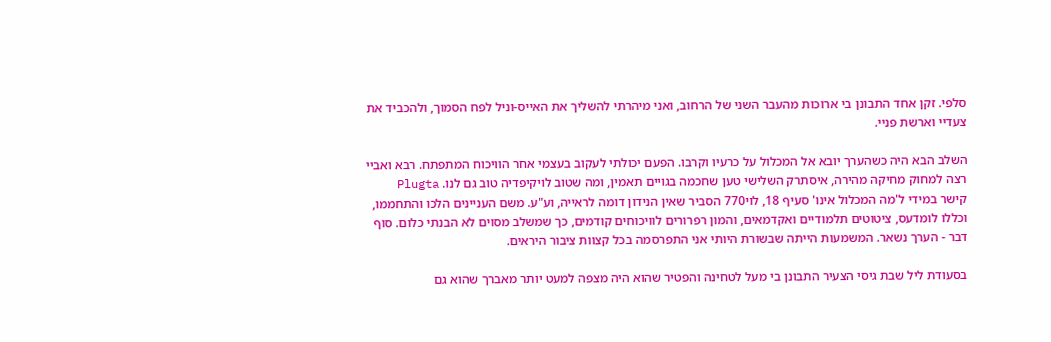סלפי. זקן אחד התבונן בי ארוכות מהעבר השני של הרחוב, ואני מיהרתי להשליך את האייס-וניל לפח הסמוך, ולהכביד את צעדיי וארשת פניי.

השלב הבא היה כשהערך יובא אל המכלול על כרעיו וקרבו. הפעם יכולתי לעקוב בעצמי אחר הוויכוח המתפתח. רבא ואביי רצה למחוק מחיקה מהירה, איסתרק השלישי טען שחכמה בגויים תאמין, ומה שטוב לויקיפדיה טוב גם לנו. Plugta קישר במידי ל'מה המכלול אינו' סעיף 18, לוי770 הסביר שאין הנידון דומה לראייה, וע"ע. משם העניינים הלכו והתחממו, וכללו לומדעס, ציטוטים תלמודיים ואקדמאים, והמון רפרורים לוויכוחים קודמים, כך שמשלב מסוים לא הבנתי כלום. סוף דבר - הערך נשאר. המשמעות הייתה שבשורת היותי אני התפרסמה בכל קצוות ציבור היראים.

בסעודת ליל שבת גיסי הצעיר התבונן בי מעל לטחינה והפטיר שהוא היה מצפה למעט יותר מאברך שהוא גם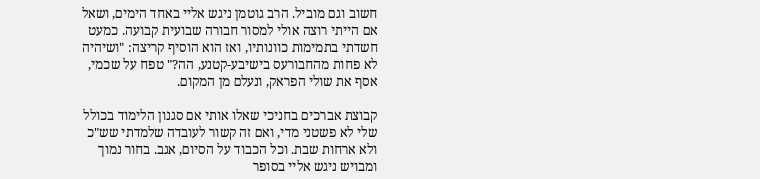חשוב וגם מוביל. הרב גוטמן ניגש אליי באחד הימים, ושאל אם הייתי רוצה אולי למסור חבורה שבועית קבועה. כמעט חשדתי בתמימות כוונותיו, ואז הוא הוסיף קריצה: "ושיהיה לא פחות מהחבורעס בישיבע-קטנע, הה?" טפח על שכמי, אסף את שולי הפראק, ונעלם מן המקום.

קבוצת אברכים בחניכי שאלו אותי אם סגנון הלימוד בכולל שלי לא פשטני מדי, ואם זה קשור לעובדה שלמדתי שש"כ ולא ארחות שבת. וכל הכבוד על הסיום, אגב. בחור נמוך ומבויש ניגש אליי בסופר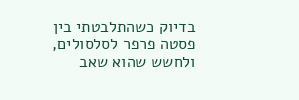בדיוק כשהתלבטתי בין פסטה פרפר לסלסולים, ולחשש שהוא שאב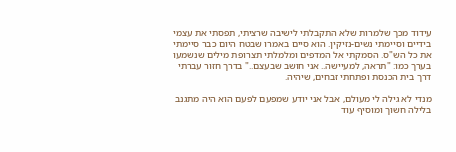עידוד מכך שלמרות שלא התקבלתי לישיבה שרציתי, תפסתי את עצמי בידיים וסיימתי נשים-נזיקין. הוא סיים באמרו שבטח היום כבר סיימתי את כל הש"ס. הסמקתי אל המדפים ומלמלתי תצרופת מילים שנשמעו בערך כמו: "תראה, למעיישה.. אני חושב שבעצם.." בדרך חזור עברתי דרך בית הכנסת ופתחתי זבחים, שיהיה.

מנדי לא גילה לי מעולם, אבל אני יודע שמפעם לפעם הוא היה מתגנב בלילה חשוך ומוסיף עוד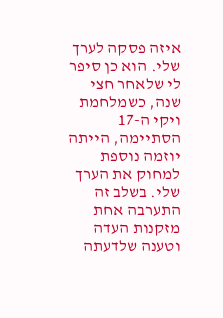איזה פסקה לערך שלי. הוא כן סיפר לי שלאחר חצי שנה, כשמלחמת ויקי ה-17 הסתיימה, הייתה יוזמה נוספת למחוק את הערך שלי. בשלב זה התערבה אחת מזקנות העדה וטענה שלדעתה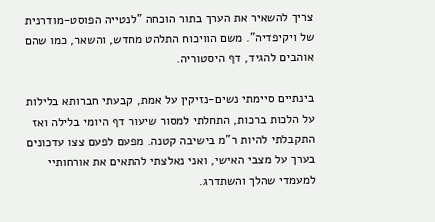צריך להשאיר את הערך בתור הוכחה "לנטייה הפוסט-מודרנית של ויקיפדיה". משם הוויכוח התלהט מחדש, והשאר, כמו שהם אוהבים להגיד, דף היסטוריה.

בינתיים סיימתי נשים-נזיקין על אמת, קבעתי חברותא בלילות על הלכות ברכות, התחלתי למסור שיעור דף היומי בלילה ואז התקבלתי להיות ר"מ בישיבה קטנה. מפעם לפעם צצו עדכונים בערך על מצבי האישי, ואני נאלצתי להתאים את אורחותיי למעמדי שהלך והשתדרג.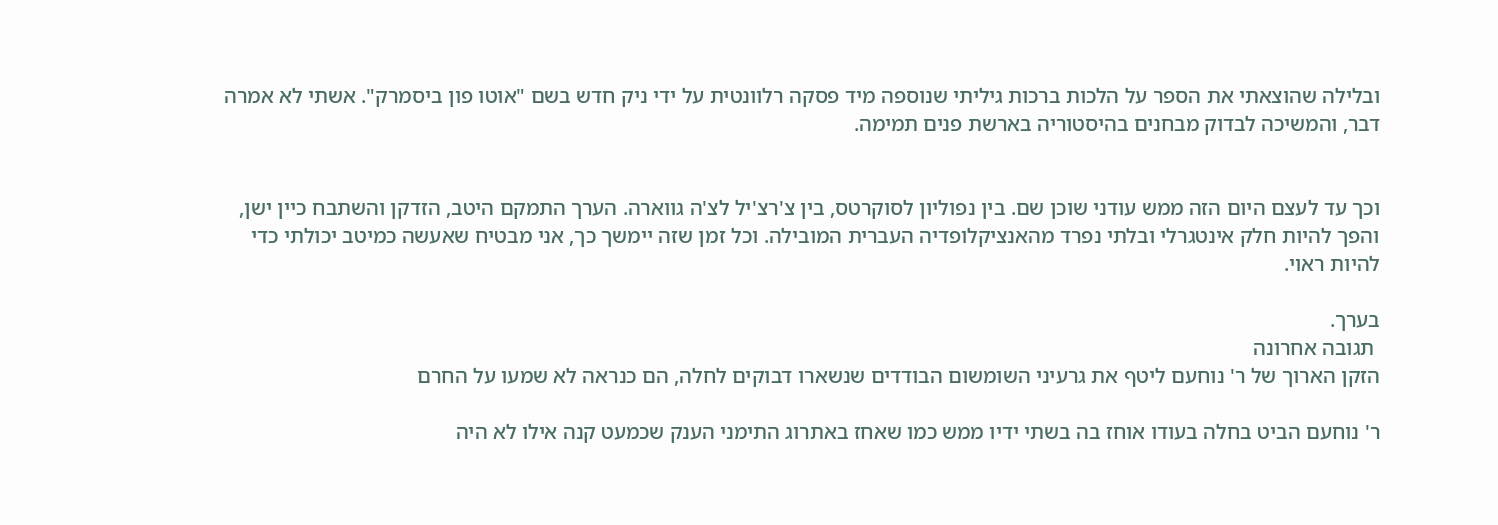ובלילה שהוצאתי את הספר על הלכות ברכות גיליתי שנוספה מיד פסקה רלוונטית על ידי ניק חדש בשם "אוטו פון ביסמרק". אשתי לא אמרה דבר, והמשיכה לבדוק מבחנים בהיסטוריה בארשת פנים תמימה.


וכך עד לעצם היום הזה ממש עודני שוכן שם. בין נפוליון לסוקרטס, בין צ'רצ'יל לצ'ה גווארה. הערך התמקם היטב, הזדקן והשתבח כיין ישן, והפך להיות חלק אינטגרלי ובלתי נפרד מהאנציקלופדיה העברית המובילה. וכל זמן שזה יימשך כך, אני מבטיח שאעשה כמיטב יכולתי כדי להיות ראוי.

בערך.
 תגובה אחרונה
הזקן הארוך של ר' נוחעם ליטף את גרעיני השומשום הבודדים שנשארו דבוקים לחלה, הם כנראה לא שמעו על החרם

ר' נוחעם הביט בחלה בעודו אוחז בה בשתי ידיו ממש כמו שאחז באתרוג התימני הענק שכמעט קנה אילו לא היה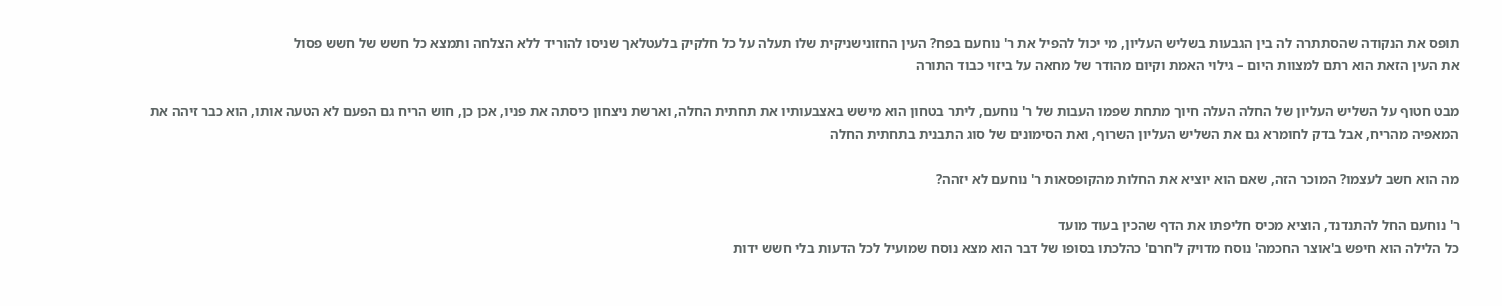תופס את הנקודה שהסתתרה לה בין הגבעות בשליש העליון, מי יכול להפיל את ר' נוחעם בפח? העין החזונישניקית שלו תעלה על כל חלקיק בלעטלאך שניסו להוריד ללא הצלחה ותמצא כל חשש של חשש פסול
את העין הזאת הוא רתם למצוות היום – גילוי האמת וקיום מהודר של מחאה על ביזוי כבוד התורה

מבט חטוף על השליש העליון של החלה העלה חיוך מתחת שפמו העבות של ר' נוחעם, ליתר בטחון הוא מישש באצבעותיו את תחתית החלה, וארשת ניצחון כיסתה את פניו, אכן כן, חוש הריח גם הפעם לא הטעה אותו, הוא כבר זיהה את המאפיה מהריח, אבל בדק לחומרא גם את השליש העליון השרוף, ואת הסימונים של סוג התבנית בתחתית החלה

מה הוא חשב לעצמו? המוכר הזה, שאם הוא יוציא את החלות מהקופסאות ר' נוחעם לא יזהה?

ר' נוחעם החל להתנדנד, הוציא מכיס חליפתו את הדף שהכין בעוד מועד
כל הלילה הוא חיפש ב'אוצר החכמה' נוסח מדויק ל'חרם' כהלכתו בסופו של דבר הוא מצא נוסח שמועיל לכל הדעות בלי חשש ידות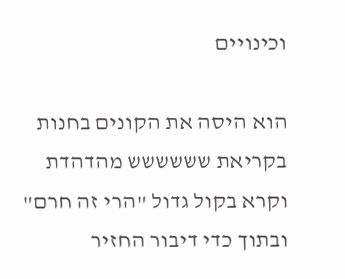וכינויים

הוא היסה את הקונים בחנות בקריאת שששששש מהדהדת
וקרא בקול גדול "הרי זה חרם" ובתוך כדי דיבור החזיר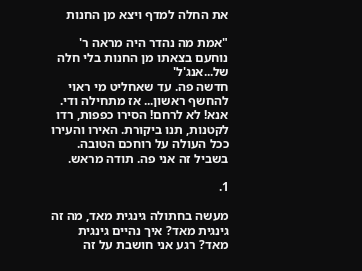את החלה למדף ויצא מן החנות

"אמת מה נהדר היה מראה ר' נוחעם בצאתו מן החנות בלי חלה של...אנג'ל'
חדשה פה. עד שאחליט מי ראוי להחשף ראשון... אז מתחילה ודי.
אנא! לא לרחם! הסירו כפפות, רדו לקטנות, תנו ביקורת. האירו והעירו ככל העולה על רוחכם הטובה.
בשביל זה אני פה. תודה מראש.

1.

מעשה בחתולה גינגית מאד, מה זה גינגית מאד? איך נהיים גינגית מאד? רגע אני חושבת על זה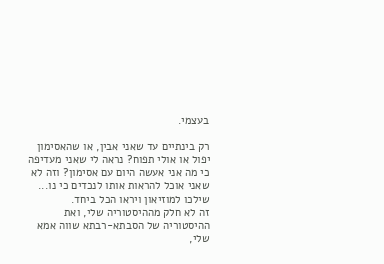בעצמי.

רק בינתיים עד שאני אבין, או שהאסימון יפול או אולי תפוח? נראה לי שאני מעדיפה כי מה אני אעשה היום עם אסימון? וזה לא שאני אוכל להראות אותו לנכדים כי נו... שילכו למוזיאון ויראו הכל ביחד.
זה לא חלק מההיסטוריה שלי, ואת ההיסטוריה של הסבתא-רבתא שווה אמא שלי,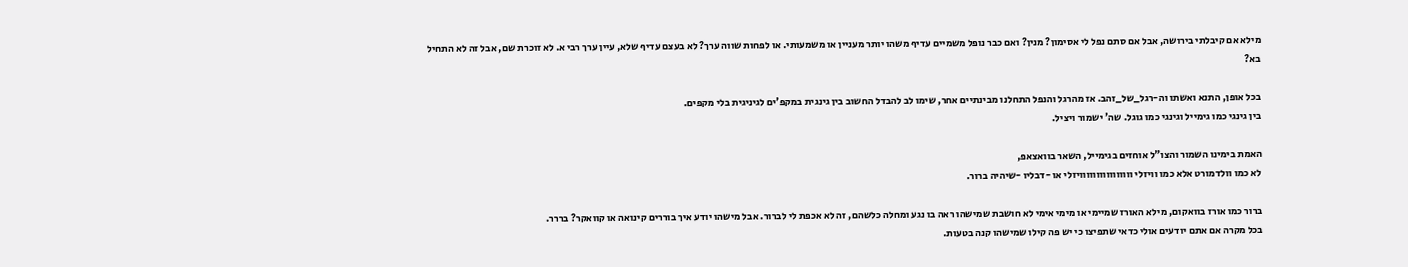מילא אם קיבלתי בירושה, אבל אם סתם נפל לי אסימון? מנין? ואם כבר נופל משמיים עדיף משהו יותר מעניין או משמעותי. או לפחות שווה ערך? לא בעצם עדיף שלא, עיין ערך רבי א. לא זוכרת שם, אבל זה לא התחיל בא?

בכל אופן, התנא ואשתו וה-רגל_של_זהב. אז מהרגל והנפל התחלנו מבינתיים אחר, שימו לב להבדל החשוב בין גינגית במקפ'ים לגיניגית בלי מקפים.
בין גינגי כמו גימייל וגינגי כמו גוגל. שה' ישמור ויציל.

האמת בימינו השמור והצו"ל אוחזים בגימייל, השאר בוואצאפ,
לא כמו וולדמורט אלא כמו וויזלי וווווווווווווווויזלי או -דבליו -שיהיה ברור.

ברור כמו אורז בוואקום, מילא האורז שמיימי או מימי אימי לא חושבת שמישהו ראה בו נגע ומחלה כלשהם, זה לא אכפת לי לברור. אבל מישהו יודע איך בוררים קינואה או קוואקר? בררר.
בכל מקרה אם אתם יודעים אולי כדאי שתפיצו כי יש פה קילו שמישהו קנה בטעות.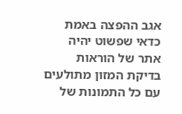אגב ההפצה באמת כדאי שפשוט יהיה אתר של הוראות בדיקת המזון מתולעים עם כל התמונות של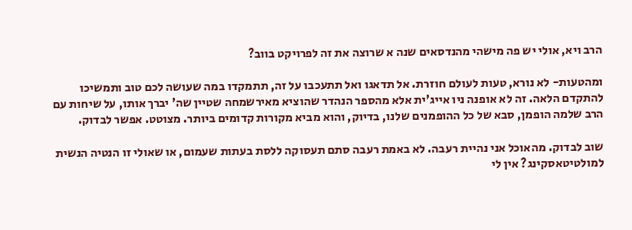הרב ויא, אולי יש פה מישהי מהנדסאים שנה א שרוצה את זה לפרויקט בווב?

ומהטעות- לא נורא, טעות לעולם חוזרת. אל תדאגו ואל תתעכבו על זה, תתמקדו במה שעושה לכם טוב ותמשיכו להתקדם הלאה. זה לא אופנה ניו אייג'ית אלא מהספר הנהדר שהוציא מאירשמחה שטיין שה' יברך אותו, על שיחות עם הרב שלמה הופמן, סבא של כל ההופמנים שלנו, בדיוק, והוא מביא מקורות קדומים ביותר. מצוטט. אפשר לבדוק.

שוב לבדוק. מהאוכל אני נהיית רעבה. לא באמת רעבה סתם תעסוקה ללסת בעתות שעמום, או שאולי זו הנטיה הנשית למולטיטאסקינג? אין לי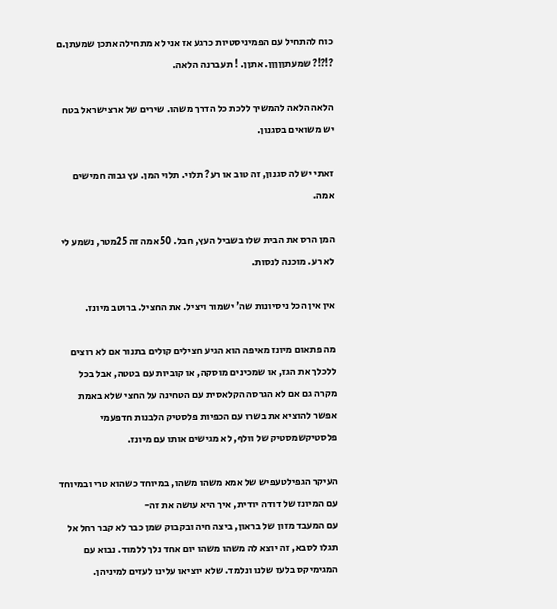כוח להתחיל עם הפמיניסטיות כרגע אז אני לא מתחילה אתכן שמעתן.ם ?!?!? שמעתןןןןן. אתןן. ! תעברנה הלאה.

הלאה הלאה להמשיך ללכת כל הדרך משהו. שירים של ארצישראל בטח יש משואים בסגנון.

זאתי יש לה סגנון, זה טוב או רע? תלוי. תלוי המן. עץ גבוה חמישים אמה.

המן הרס את הבית שלו בשביל העץ, חבל. 50 אמה זה 25מטר, נשמע לי לא רע. מוכנה לנסות.

אין אין הכל ניסיונות שה' ישמור ויציל. את החציל. ברוטב מיונז.

מה פתאום מיונז מאיפה הוא הגיע חצילים קולים בתנור אם לא רוצים ללכלך את הגז, או שמכינים מוסקה, או קוביות עם בטטה, אבל בכל מקרה גם אם לא הגרסה הקלאסית עם הטחינה על החצי שלא באמת אפשר להוציא את בשרו עם הכפיות פלסטיק הלבנות חדפעמי פלסטיקשמסטיק של וולף, לא מגישים אותו עם מיונז.

העיקר הגפילטעפיש של אמא משהו משהו, במיוחד כשהוא טרי ובמיוחד עם המיונז של דודה יודית, איך היא עושה את זה-
עם המעבד מזון של בראון, ביצה חיה ובקבוק שמן כבר לא קבר רחל אל תגלו לסבא, זה יוצא לה משהו משהו יום אחד נלך ללמוד. נבוא עם המגימיקס בלעז שלנו ונלמד. שלא יוציאו עלינו לעזים למיניהן.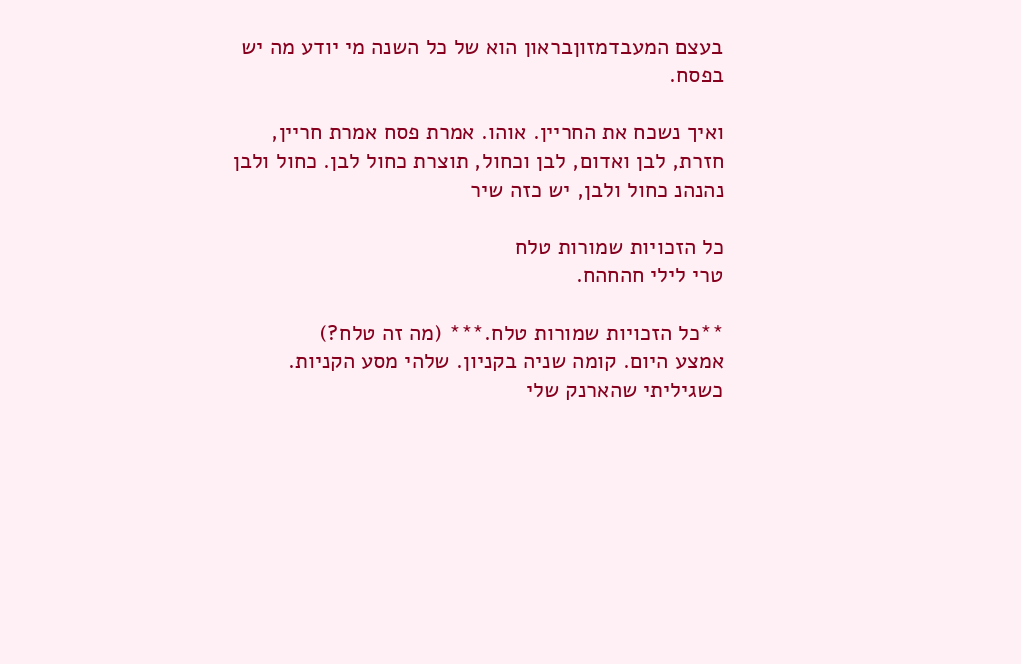בעצם המעבדמזוןבראון הוא של כל השנה מי יודע מה יש בפסח.

ואיך נשכח את החריין. אוהו. אמרת פסח אמרת חריין, חזרת, לבן ואדום, לבן וכחול, תוצרת כחול לבן. כחול ולבן נהנהנ כחול ולבן, יש כזה שיר

כל הזכויות שמורות טלח
טרי לילי חהחהח.

**כל הזכויות שמורות טלח.*** (מה זה טלח?)
אמצע היום. קומה שניה בקניון. שלהי מסע הקניות. כשגיליתי שהארנק שלי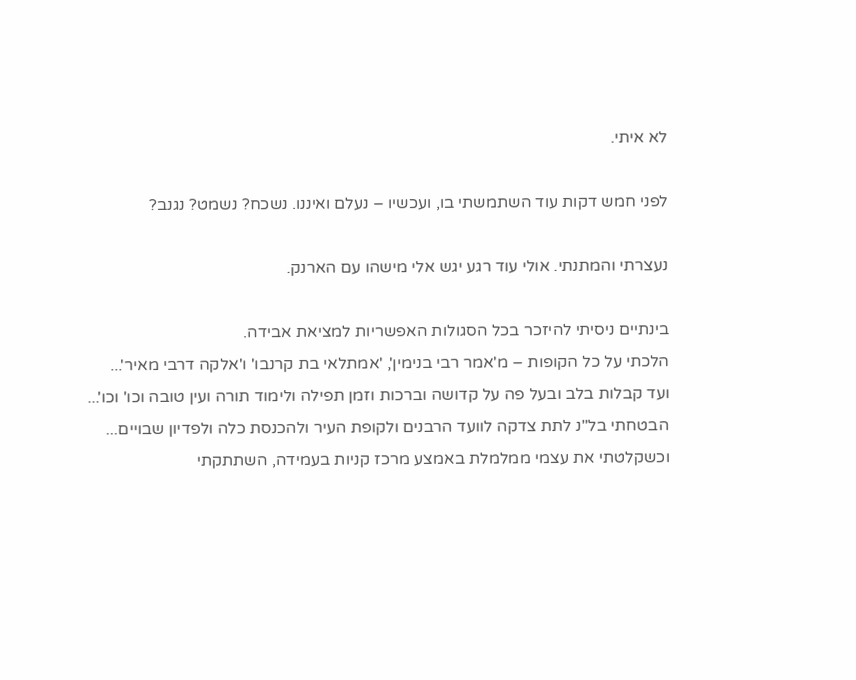לא איתי.

לפני חמש דקות עוד השתמשתי בו, ועכשיו – נעלם ואיננו. נשכח? נשמט? נגנב?

נעצרתי והמתנתי. אולי עוד רגע יגש אלי מישהו עם הארנק.

בינתיים ניסיתי להיזכר בכל הסגולות האפשריות למציאת אבידה.
הלכתי על כל הקופות – מ'אמר רבי בנימין', 'אמתלאי בת קרנבו' ו'אלקה דרבי מאיר'... ועד קבלות בלב ובעל פה על קדושה וברכות וזמן תפילה ולימוד תורה ועין טובה וכו' וכו'... הבטחתי בל"נ לתת צדקה לוועד הרבנים ולקופת העיר ולהכנסת כלה ולפדיון שבויים... וכשקלטתי את עצמי ממלמלת באמצע מרכז קניות בעמידה, השתתקתי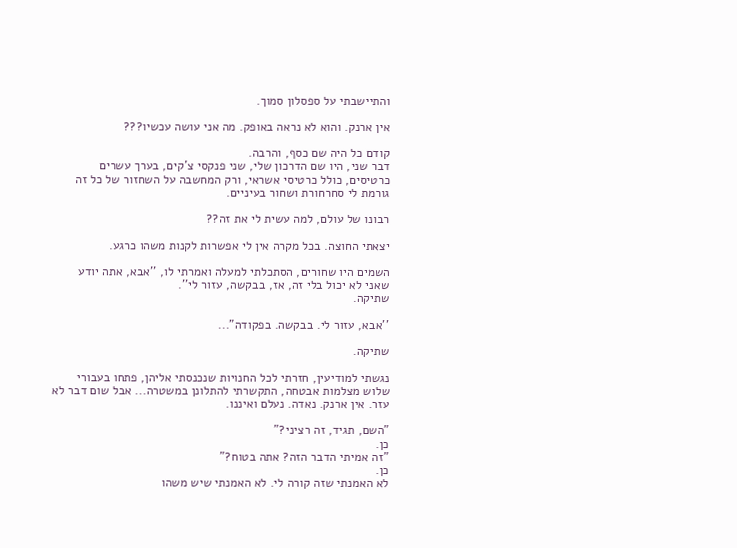והתיישבתי על ספסלון סמוך.

אין ארנק. והוא לא נראה באופק. מה אני עושה עכשיו???

קודם כל היה שם כסף, והרבה.
דבר שני, היו שם הדרכון שלי, שני פנקסי צ'קים, בערך עשרים כרטיסים, כולל כרטיסי אשראי, ורק המחשבה על השחזור של כל זה גורמת לי סחרחורת ושחור בעיניים.

רבונו של עולם, למה עשית לי את זה??

יצאתי החוצה. בכל מקרה אין לי אפשרות לקנות משהו כרגע.

השמים היו שחורים, הסתכלתי למעלה ואמרתי לו, ''אבא, אתה יודע שאני לא יכול בלי זה, אז, בבקשה, עזור לי''.
שתיקה.

''אבא, עזור לי. בבקשה. בפקודה"...

שתיקה.

נגשתי למודיעין, חזרתי לכל החנויות שנכנסתי אליהן, פתחו בעבורי שלוש מצלמות אבטחה, התקשרתי להתלונן במשטרה... אבל שום דבר לא עזר. אין ארנק. נאדה. נעלם ואיננו.

"השם, תגיד, זה רציני?"
כן.
"זה אמיתי הדבר הזה? אתה בטוח?"
כן.
לא האמנתי שזה קורה לי. לא האמנתי שיש משהו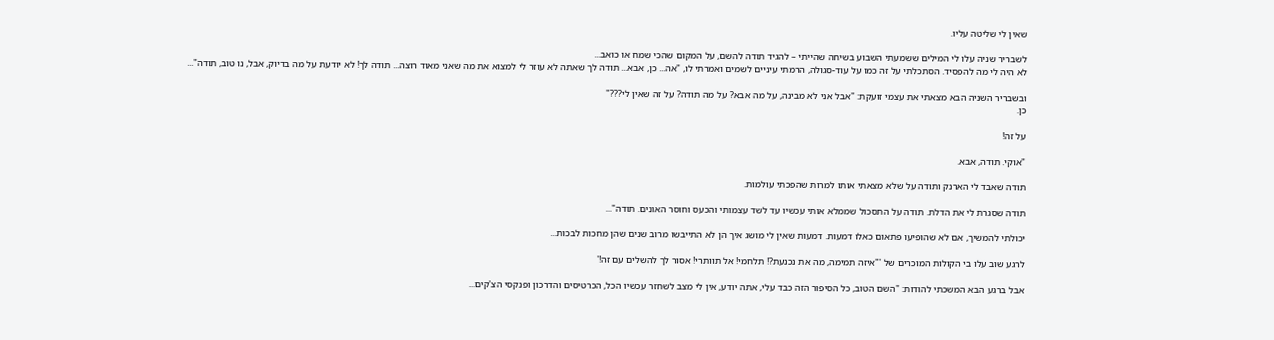שאין לי שליטה עליו.

לשבריר שניה עלו לי המילים ששמעתי השבוע בשיחה שהייתי – להגיד תודה להשם, על המקום שהכי שמח או כואב...
לא היה לי מה להפסיד. הסתכלתי על זה כמו על עוד-סגולה, הרמתי עיניים לשמים ואמרתי לו, "אה... כן, אבא... תודה לך שאתה לא עוזר לי למצוא את מה שאני מאוד רוצה... תודה לך! לא יודעת על מה בדיוק, אבל, נו טוב, תודה"...

ובשבריר השניה הבא מצאתי את עצמי זועקת: "אבל אני לא מבינה, על מה אבא? על מה תודה? על זה שאין לי???"
כן.

על זה!

"אוקי. תודה, אבא.

תודה שאבד לי הארנק ותודה על שלא מצאתי אותו למרות שהפכתי עולמות.

תודה שסגרת לי את הדלת. תודה על התסכול שממלא אותי עכשיו עד לשד עצמותי והכעס וחוסר האונים. תודה"...

יכולתי להמשיך, אם לא שהופיעו פתאום כאלו דמעות. דמעות שאין לי מושג איך הן לא התייבשו מרוב שנים שהן מחכות לבכות...

לרגע שוב עלו בי הקולות המוכרים של '"איזה תמימה, מה את נכנעת?! תלחמי! אל תוותרי! אסור לך להשלים עם זה!'

אבל ברגע הבא המשכתי להודות: "השם הטוב, כל הסיפור הזה כבד עלי, אתה יודע, אין לי מצב לשחזר עכשיו הכל, הכרטיסים והדרכון ופנקסי הצ'קים...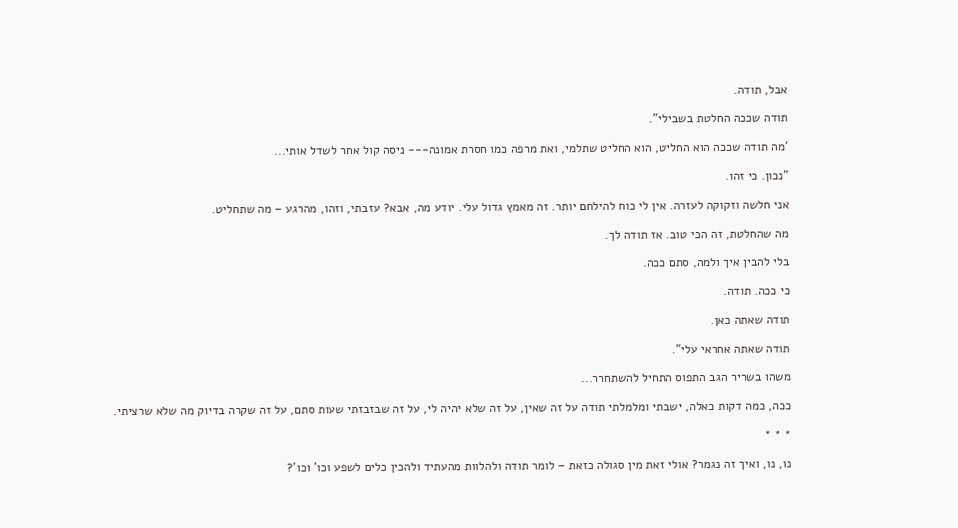אבל, תודה.

תודה שככה החלטת בשבילי".

'מה תודה שככה הוא החליט, הוא החליט שתלמי, ואת מרפה כמו חסרת אמונה--- ניסה קול אחר לשדל אותי...

"נכון. כי זהו.

אני חלשה וזקוקה לעזרה. אין לי כוח להילחם יותר. זה מאמץ גדול עלי. יודע מה, אבא? עזבתי, וזהו, מהרגע – מה שתחליט.

מה שהחלטת, זה הכי טוב. אז תודה לך.

בלי להבין איך ולמה, סתם ככה.

כי ככה. תודה.

תודה שאתה כאן.

תודה שאתה אחראי עלי".

משהו בשריר הגב התפוס התחיל להשתחרר...

ככה, כמה דקות כאלה, ישבתי ומלמלתי תודה על זה שאין, על זה שלא יהיה לי, על זה שבזבזתי שעות סתם, על זה שקרה בדיוק מה שלא שרציתי.

* * *

נו, נו, ואיך זה נגמר? אולי זאת מין סגולה כזאת – לומר תודה ולהלוות מהעתיד ולהכין כלים לשפע וכו' וכו'?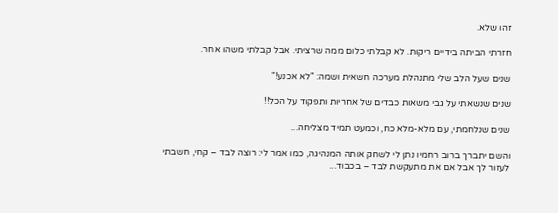זהו שלא.

חזרתי הביתה בידיים ריקות. לא קבלתי כלום ממה שרציתי. אבל קבלתי משהו אחר.

שנים שעל הלב שלי מתנהלת מערכה חשאית ושמה: "לא אכנע!"

שנים שנשאתי על גבי משאות כבדים של אחריות ותפקוד על הכל!!

שנים שנלחמתי, עם מלא-מלא כח, וכמעט תמיד מצליחה...

והשם יתברך ברוב רחמיו נתן לי לשחק אותה המנהיגה, כמו אמר לי: רוצה לבד – קחי, חשבתי לעזור לך אבל אם את מתעקשת לבד – בכבוד...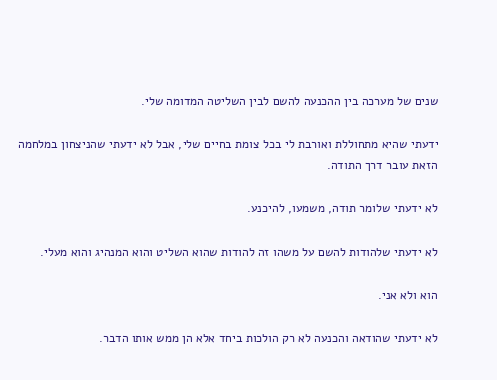שנים של מערכה בין ההכנעה להשם לבין השליטה המדומה שלי.

ידעתי שהיא מתחוללת ואורבת לי בכל צומת בחיים שלי, אבל לא ידעתי שהניצחון במלחמה הזאת עובר דרך התודה.

לא ידעתי שלומר תודה, משמעו, להיכנע.

לא ידעתי שלהודות להשם על משהו זה להודות שהוא השליט והוא המנהיג והוא מעלי.

הוא ולא אני.

לא ידעתי שהודאה והכנעה לא רק הולכות ביחד אלא הן ממש אותו הדבר.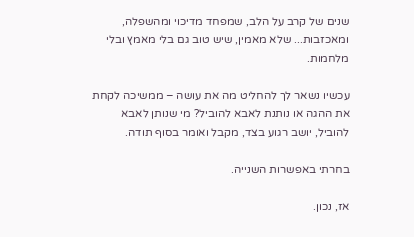שנים של קרב על הלב, שמפחד מדיכוי ומהשפלה, ומאכזבות... שלא מאמין, שיש טוב גם בלי מאמץ ובלי מלחמות.

עכשיו נשאר לך להחליט מה את עושה – ממשיכה לקחת את ההגה או נותנת לאבא להוביל? מי שנותן לאבא להוביל, יושב רגוע בצד, מקבל ואומר בסוף תודה.

בחרתי באפשרות השנייה.

אז, נכון.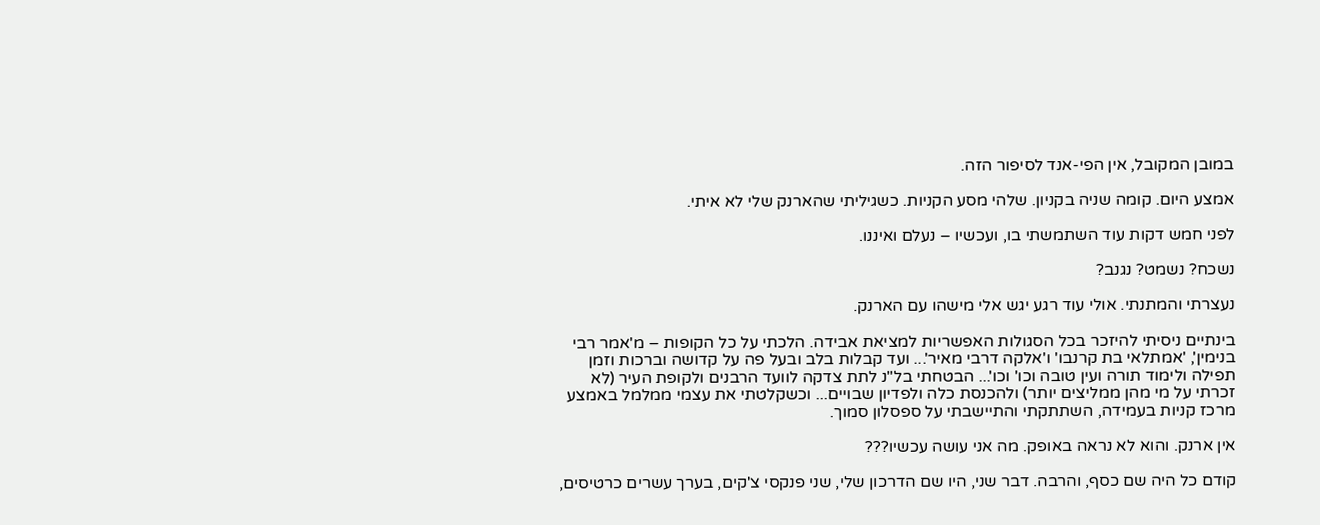במובן המקובל, אין הפי-אנד לסיפור הזה.

אמצע היום. קומה שניה בקניון. שלהי מסע הקניות. כשגיליתי שהארנק שלי לא איתי.

לפני חמש דקות עוד השתמשתי בו, ועכשיו – נעלם ואיננו.

נשכח? נשמט? נגנב?

נעצרתי והמתנתי. אולי עוד רגע יגש אלי מישהו עם הארנק.

בינתיים ניסיתי להיזכר בכל הסגולות האפשריות למציאת אבידה. הלכתי על כל הקופות – מ'אמר רבי בנימין', 'אמתלאי בת קרנבו' ו'אלקה דרבי מאיר'... ועד קבלות בלב ובעל פה על קדושה וברכות וזמן תפילה ולימוד תורה ועין טובה וכו' וכו'... הבטחתי בל"נ לתת צדקה לוועד הרבנים ולקופת העיר (לא זכרתי על מי מהן ממליצים יותר) ולהכנסת כלה ולפדיון שבויים... וכשקלטתי את עצמי ממלמל באמצע מרכז קניות בעמידה, השתתקתי והתיישבתי על ספסלון סמוך.

אין ארנק. והוא לא נראה באופק. מה אני עושה עכשיו???

קודם כל היה שם כסף, והרבה. דבר שני, היו שם הדרכון שלי, שני פנקסי צ'קים, בערך עשרים כרטיסים,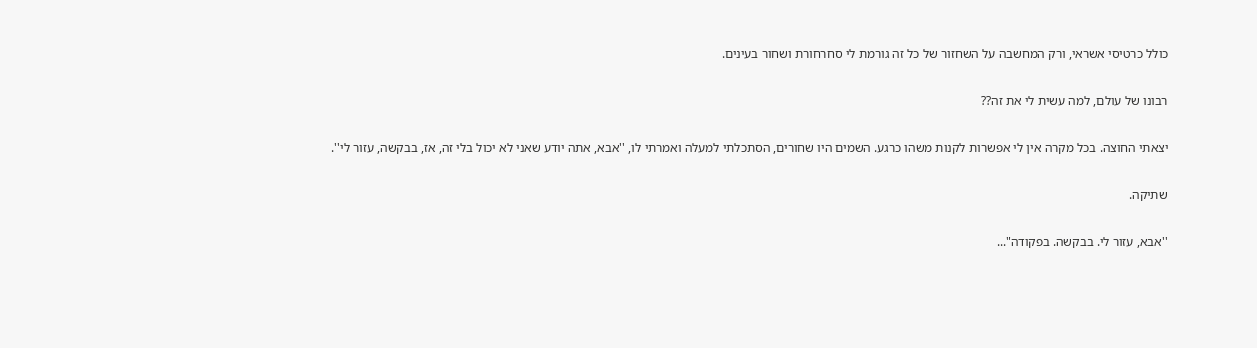כולל כרטיסי אשראי, ורק המחשבה על השחזור של כל זה גורמת לי סחרחורת ושחור בעינים.

רבונו של עולם, למה עשית לי את זה??

יצאתי החוצה. בכל מקרה אין לי אפשרות לקנות משהו כרגע. השמים היו שחורים, הסתכלתי למעלה ואמרתי לו, ''אבא, אתה יודע שאני לא יכול בלי זה, אז, בבקשה, עזור לי''.

שתיקה.

''אבא, עזור לי. בבקשה. בפקודה"...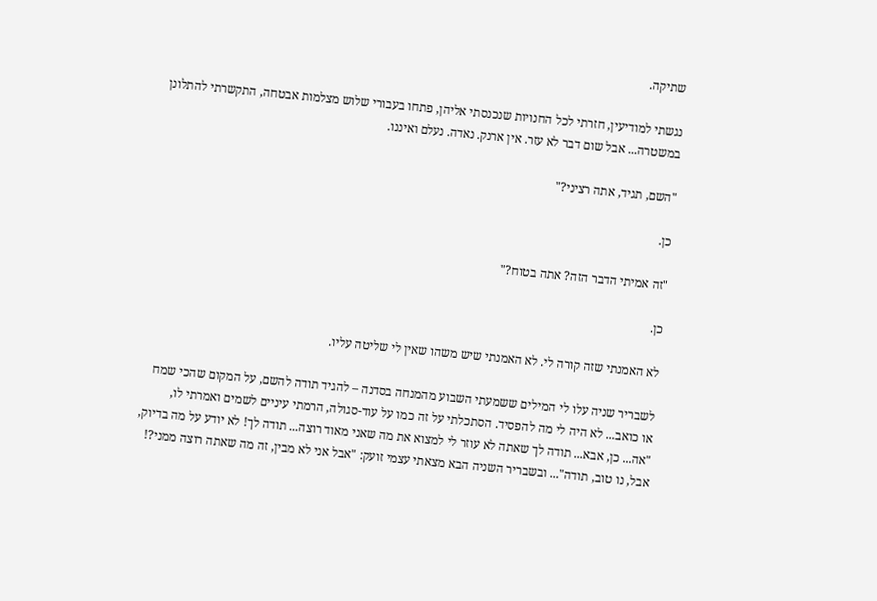שתיקה.

נגשתי למודיעין, חזרתי לכל החנויות שנכנסתי אליהן, פתחו בעבורי שלוש מצלמות אבטחה, התקשרתי להתלונן במשטרה... אבל שום דבר לא עזר. אין ארנק. נאדה. נעלם ואיננו.

"השם, תגיד, אתה רציני?"

כן.

"זה אמיתי הדבר הזה? אתה בטוח?"

כן.

לא האמנתי שזה קורה לי. לא האמנתי שיש משהו שאין לי שליטה עליו.

לשבריר שניה עלו לי המילים ששמעתי השבוע מהמנחה בסדנה – להגיד תודה להשם, על המקום שהכי שמח או כואב... לא היה לי מה להפסיד. הסתכלתי על זה כמו על עוד-סגולה, הרמתי עיניים לשמים ואמרתי לו, "אה... כן, אבא... תודה לך שאתה לא עוזר לי למצוא את מה שאני מאוד רוצה... תודה לך! לא יודע על מה בדיוק, אבל, נו טוב, תודה"... ובשבריר השניה הבא מצאתי עצמי זועק: "אבל אני לא מבין, זה מה שאתה רוצה ממני?!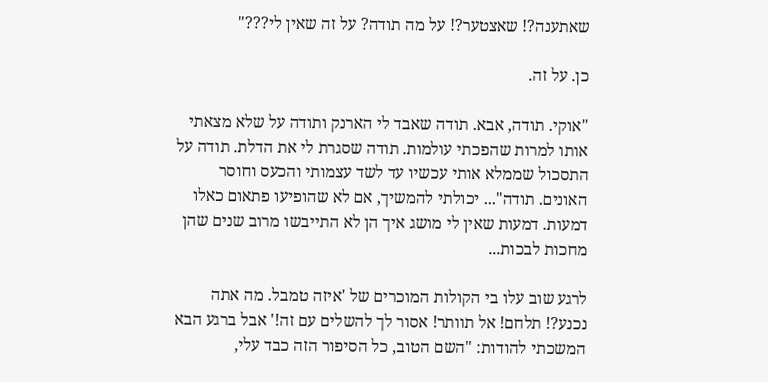שאתענה?! שאצטער?! על מה תודה? על זה שאין לי???"

כן. על זה.

"אוקי. תודה, אבא. תודה שאבד לי הארנק ותודה על שלא מצאתי אותו למרות שהפכתי עולמות. תודה שסגרת לי את הדלת. תודה על התסכול שממלא אותי עכשיו עד לשד עצמותי והכעס וחוסר האונים. תודה"... יכולתי להמשיך, אם לא שהופיעו פתאום כאלו דמעות. דמעות שאין לי מושג איך הן לא התייבשו מרוב שנים שהן מחכות לבכות...

לרגע שוב עלו בי הקולות המוכרים של 'איזה טמבל. מה אתה נכנע?! תלחם! אל תוותר! אסור לך להשלים עם זה!' אבל ברגע הבא המשכתי להודות: "השם הטוב, כל הסיפור הזה כבד עלי,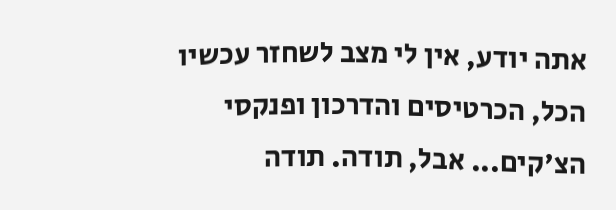אתה יודע, אין לי מצב לשחזר עכשיו הכל, הכרטיסים והדרכון ופנקסי הצ'קים... אבל, תודה. תודה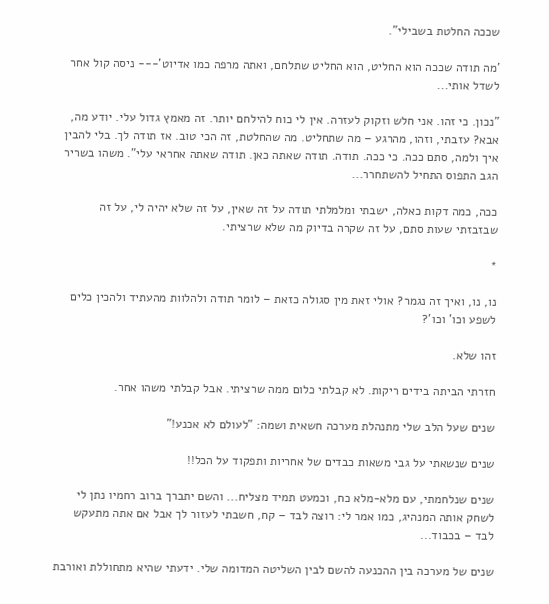שככה החלטת בשבילי".

'מה תודה שככה הוא החליט, הוא החליט שתלחם, ואתה מרפה כמו אדיוט'--- ניסה קול אחר לשדל אותי...

"נכון. כי זהו. אני חלש וזקוק לעזרה. אין לי כוח להילחם יותר. זה מאמץ גדול עלי. יודע מה, אבא? עזבתי, וזהו, מהרגע – מה שתחליט. מה שהחלטת, זה הכי טוב. אז תודה לך. בלי להבין איך ולמה, סתם ככה. כי ככה. תודה. תודה שאתה כאן. תודה שאתה אחראי עלי". משהו בשריר הגב התפוס התחיל להשתחרר...

ככה, כמה דקות כאלה, ישבתי ומלמלתי תודה על זה שאין, על זה שלא יהיה לי, על זה שבזבזתי שעות סתם, על זה שקרה בדיוק מה שלא שרציתי.

*

נו, נו, ואיך זה נגמר? אולי זאת מין סגולה כזאת – לומר תודה ולהלוות מהעתיד ולהכין כלים לשפע וכו' וכו'?

זהו שלא.

חזרתי הביתה בידים ריקות. לא קבלתי כלום ממה שרציתי. אבל קבלתי משהו אחר.

שנים שעל הלב שלי מתנהלת מערכה חשאית ושמה: "לעולם לא אכנע!"

שנים שנשאתי על גבי משאות כבדים של אחריות ותפקוד על הכל!!

שנים שנלחמתי, עם מלא-מלא כח, וכמעט תמיד מצליח... והשם יתברך ברוב רחמיו נתן לי לשחק אותה המנהיג, כמו אמר לי: רוצה לבד – קח, חשבתי לעזור לך אבל אם אתה מתעקש לבד – בכבוד...

שנים של מערכה בין ההכנעה להשם לבין השליטה המדומה שלי. ידעתי שהיא מתחוללת ואורבת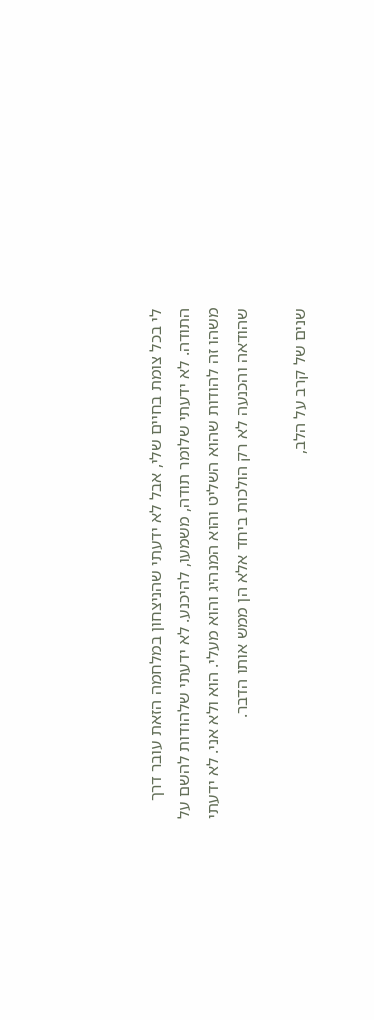לי בכל צומת בחיים שלי, אבל לא ידעתי שהניצחון במלחמה הזאת עובר דרך התודה. לא ידעתי שלומר תודה, משמעו, להיכנע. לא ידעתי שלהודות להשם על משהו זה להודות שהוא השליט והוא המנהיג והוא מעלי. הוא ולא אני. לא ידעתי שהודאה והכנעה לא רק הולכות ביחד אלא הן ממש אותו הדבר.

שנים של קרב על הלב,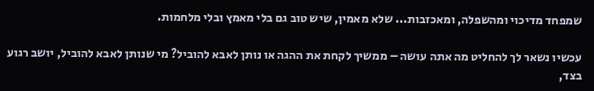שמפחד מדיכוי ומהשפלה, ומאכזבות... שלא מאמין, שיש טוב גם בלי מאמץ ובלי מלחמות.

עכשיו נשאר לך להחליט מה אתה עושה – ממשיך לקחת את ההגה או נותן לאבא להוביל? מי שנותן לאבא להוביל, יושב רגוע בצד,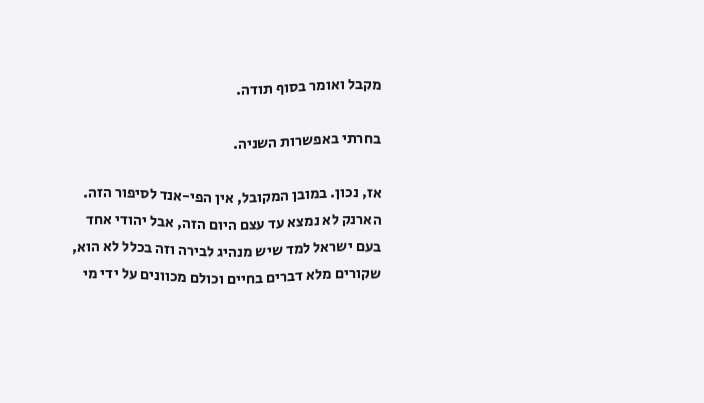מקבל ואומר בסוף תודה.

בחרתי באפשרות השניה.

אז, נכון. במובן המקובל, אין הפי-אנד לסיפור הזה. הארנק לא נמצא עד עצם היום הזה, אבל יהודי אחד בעם ישראל למד שיש מנהיג לבירה וזה בכלל לא הוא, שקורים מלא דברים בחיים וכולם מכוונים על ידי מי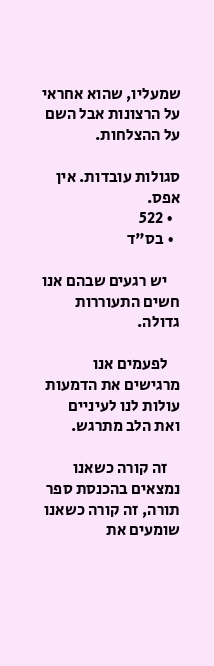שמעליו, שהוא אחראי על הרצונות אבל השם על ההצלחות.

סגולות עובדות. אין אפס.
  • 522
  • בס"ד

    יש רגעים שבהם אנו חשים התעוררות גדולה.

    לפעמים אנו מרגישים את הדמעות עולות לנו לעיניים ואת הלב מתרגש.

    זה קורה כשאנו נמצאים בהכנסת ספר תורה, זה קורה כשאנו שומעים את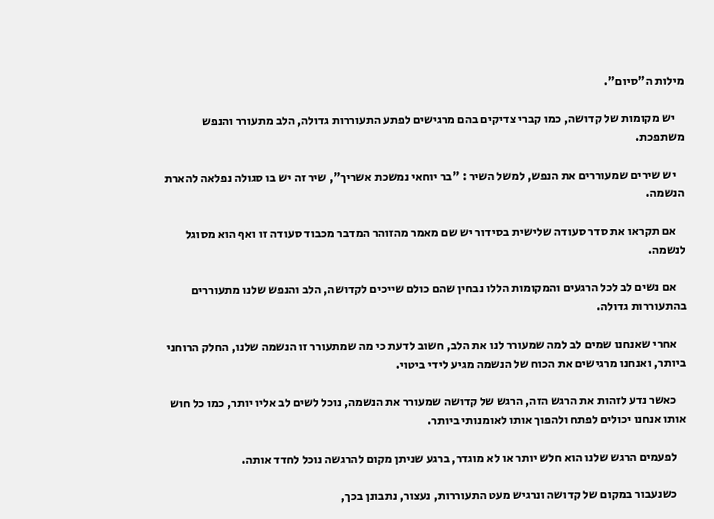מילות ה"סיום".

    יש מקומות של קדושה, כמו קברי צדיקים בהם מרגישים לפתע התעוררות גדולה, הלב מתעורר והנפש משתפכת.

    יש שירים שמעוררים את הנפש, למשל השיר : "בר יוחאי נמשכת אשריך", שיר זה יש בו סגולה נפלאה להארת הנשמה.

    אם תקראו את סדר סעודה שלישית בסידור יש שם מאמר מהזוהר המדבר מכבוד סעודה זו ואף הוא מסוגל לנשמה.

    אם נשים לב לכל הרגעים והמקומות הללו נבחין שהם כולם שייכים לקדושה, הלב והנפש שלנו מתעוררים בהתעוררות גדולה.

    אחרי שאנחנו שמים לב למה שמעורר לנו את הלב, חשוב לדעת כי מה שמתעורר זו הנשמה שלנו, החלק הרוחני ביותר, ואנחנו מרגישים את הכוח של הנשמה מגיע לידי ביטוי.

    כאשר נדע לזהות את הרגש הזה, הרגש של קדושה שמעורר את הנשמה, נוכל לשים לב אליו יותר, כמו כל חוש אותו אנחנו יכולים לפתח ולהפוך אותו לאומנותי ביותר.

    לפעמים הרגש שלנו הוא חלש יותר או לא מוגדר, ברגע שניתן מקום להרגשה נוכל לחדד אותה.

    כשנעבור במקום של קדושה ונרגיש מעט התעוררות, נעצור, נתבונן בכך,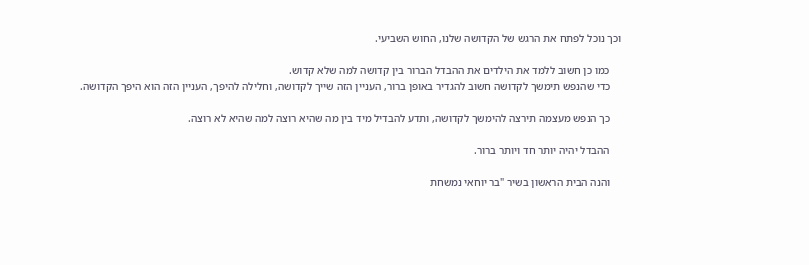וכך נוכל לפתח את הרגש של הקדושה שלנו, החוש השביעי.

    כמו כן חשוב ללמד את הילדים את ההבדל הברור בין קדושה למה שלא קדוש.
    כדי שהנפש תימשך לקדושה חשוב להגדיר באופן ברור, העניין הזה שייך לקדושה, וחלילה להיפך, העניין הזה הוא היפך הקדושה.

    כך הנפש מעצמה תירצה להימשך לקדושה, ותדע להבדיל מיד בין מה שהיא רוצה למה שהיא לא רוצה.

    ההבדל יהיה יותר חד ויותר ברור.

    והנה הבית הראשון בשיר "בר יוחאי נמשחת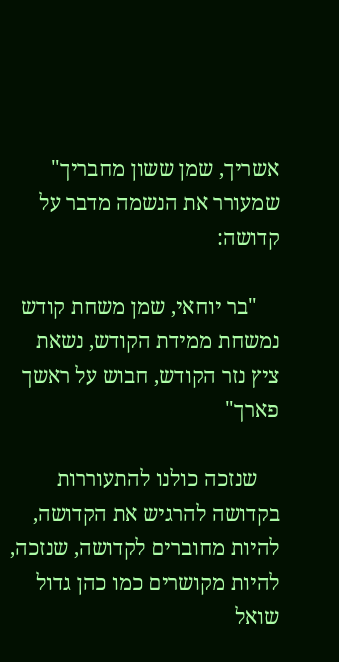אשריך, שמן ששון מחבריך" שמעורר את הנשמה מדבר על קדושה:

    "בר יוחאי, שמן משחת קודש נמשחת ממידת הקודש, נשאת ציץ נזר הקודש, חבוש על ראשך פארך"

    שנזכה כולנו להתעוררות בקדושה להרגיש את הקדושה, להיות מחוברים לקדושה, שנזכה, להיות מקושרים כמו כהן גדול שואל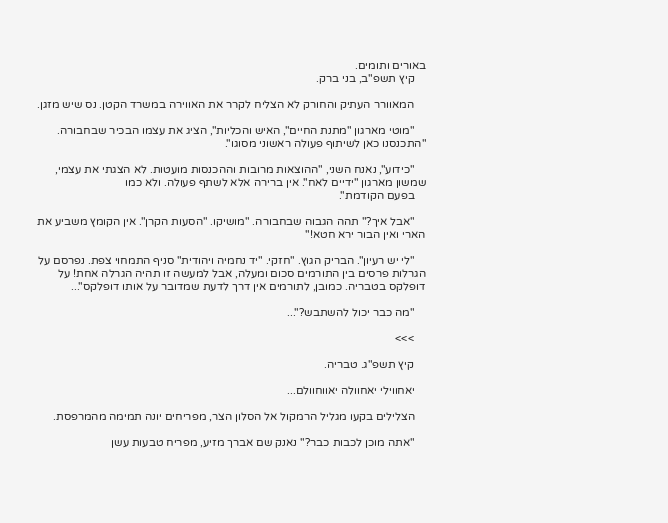באורים ותומים.
    קיץ תשפ"ב, בני ברק.

    המאוורר העתיק והחורק לא הצליח לקרר את האווירה במשרד הקטן. נס שיש מזגן.

    "מוטי מארגון "מתנת החיים", האיש והכליות", הציג את עצמו הבכיר שבחבורה. "התכנסנו כאן לשיתוף פעולה ראשוני מסוגו".

    "כידוע", נאנח השני, "ההוצאות מרובות וההכנסות מועטות. לא הצגתי את עצמי, שמשון מארגון "ידיים לאח". אין ברירה אלא לשתף פעולה. ולא כמו
    בפעם הקודמת".

    "אבל איך?" תהה הגבוה שבחבורה. "מושיקו. "הסעות הקרן". אין הקומץ משביע את הארי ואין הבור ירא חטא!"

    "לי יש רעיון". הבריק הגוץ. "חזקי. "יד נחמיה ויהודית" סניף התמחוי צפת. נפרסם על הגרלות פרסים בין התורמים סכום ומעלה, אבל למעשה זו תהיה הגרלה אחת! על דופלקס בטבריה. כמובן, לתורמים אין דרך לדעת שמדובר על אותו דופלקס"...

    "מה כבר יכול להשתבש?"...

    >>>

    קיץ תשפ"ג. טבריה.

    יאחווילי יאחוולה יאווחוולם...

    הצלילים בקעו מגליל הרמקול אל הסלון הצר, מפריחים יונה תמימה מהמרפסת.

    "אתה מוכן לכבות כבר?" נאנק שם אברך מזיע, מפריח טבעות עשן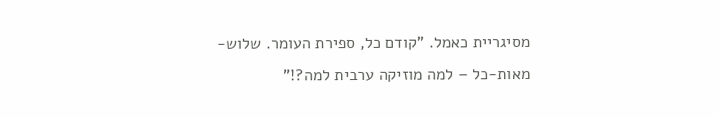מסיגריית כאמל. "קודם כל, ספירת העומר. שלוש-מאות-כל – למה מוזיקה ערבית למה?!"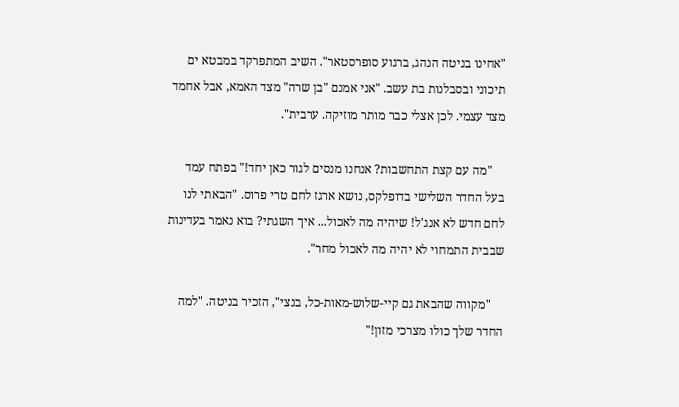"אחינו בניטה הנהג, ברגוע סופרסטאר". השיב המתפרקד במבטא ים תיכוני ובסבלנות בת עשב. "אני אמנם "בן שרה" מצד האמא, אבל אחמד מצד עצמי. לכן אצלי כבר מותר מוזיקה. ערבית".

    "מה עם קצת התחשבות? אנחנו מנסים לגור כאן יחד!" בפתח עמד בעל החדר השלישי בדופלקס, נושא ארגז לחם טרי פרוס. "הבאתי לנו לחם חדש לא אנג'ל! שיהיה מה לאכול... איך השגתי? בוא נאמר בעדינות שבבית התמחוי לא יהיה מה לאכול מחר".

    "מקווה שהבאת גם קיי-שלוש-מאות-כל, בנצי", הזכיר בניטה. "למה החדר שלך כולו מצרכי מזון!"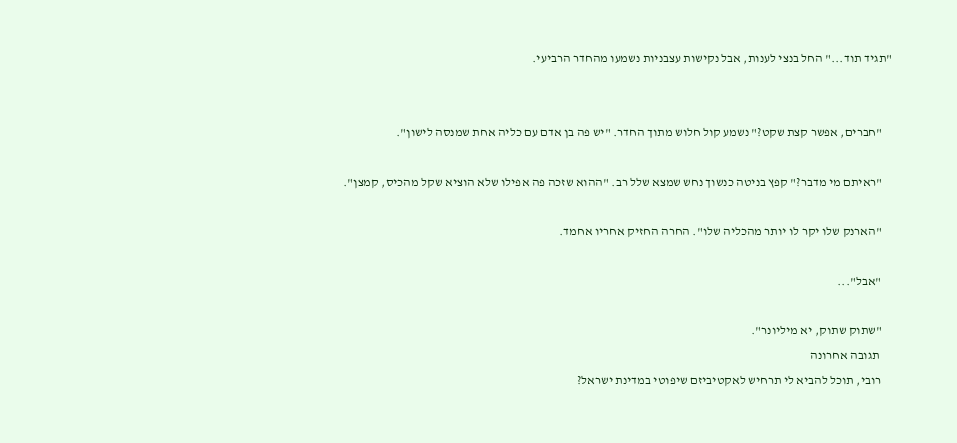"תגיד תוד..." החל בנצי לענות, אבל נקישות עצבניות נשמעו מהחדר הרביעי.


    "חברים, אפשר קצת שקט?" נשמע קול חלוש מתוך החדר. "יש פה בן אדם עם כליה אחת שמנסה לישון".

    "ראיתם מי מדבר?" קפץ בניטה כנשוך נחש שמצא שלל רב. "ההוא שזכה פה אפילו שלא הוציא שקל מהכיס, קמצן".

    "הארנק שלו יקר לו יותר מהכליה שלו". החרה החזיק אחריו אחמד.

    "אבל"...

    "שתוק שתוק, יא מיליונר".
     תגובה אחרונה
    רובי, תוכל להביא לי תרחיש לאקטיביזם שיפוטי במדינת ישראל?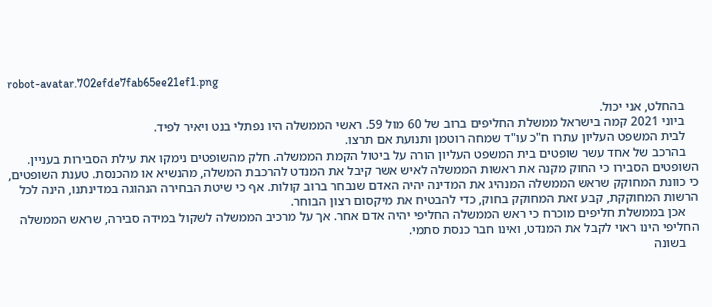robot-avatar.702efde7fab65ee21ef1.png

    בהחלט, אני יכול.
    ביוני 2021 קמה בישראל ממשלת החליפים ברוב של 60 מול 59. ראשי הממשלה היו נפתלי בנט ויאיר לפיד.
    לבית המשפט העליון עתרו ח"כ עו"ד שמחה רוטמן ותנועת אם תרצו.
    בהרכב של אחד עשר שופטים בית המשפט העליון הורה על ביטול הקמת הממשלה. חלק מהשופטים נימקו את עילת הסבירות בעניין. השופטים הסבירו כי החוק מקנה את ראשות הממשלה לאיש אשר קיבל את המנדט להרכבת המשלה, מהנשיא או מהכנסת. טענת השופטים, כי כוונת המחוקק שראש הממשלה המנהיג את המדינה יהיה האדם שנבחר ברוב קולות. אף כי שיטת הבחירה הנהוגה במדינתנו, הינה לכל הרשות המחוקקת, קבע זאת המחוקק בחוק, כדי להבטיח את מיקסום רצון הבוחר.
    אכן בממשלת חליפים מוכרח כי ראש הממשלה החליפי יהיה אדם אחר. אך על מרכיב הממשלה לשקול במידה סבירה, שראש הממשלה החליפי הינו ראוי לקבל את המנדט, ואינו חבר כנסת סתמי.
    בשונה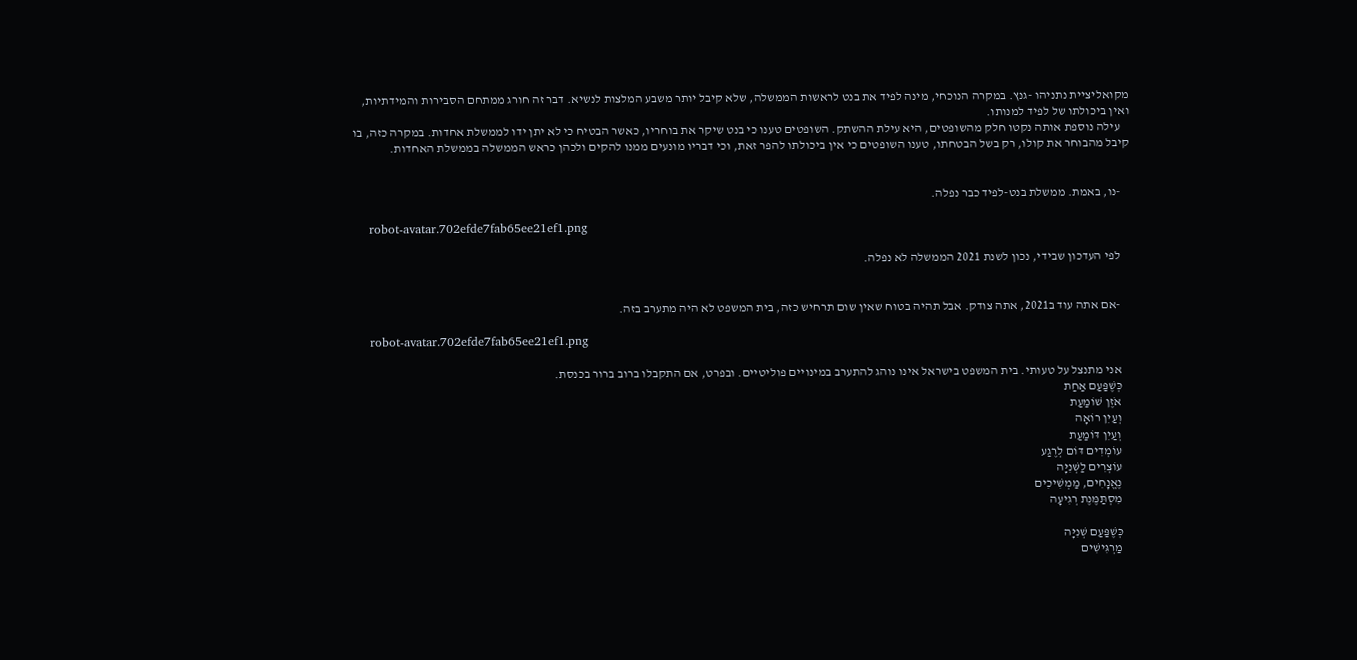מקואליציית נתניהו -גנץ. במקרה הנוכחי, מינה לפיד את בנט לראשות הממשלה, שלא קיבל יותר משבע המלצות לנשיא. דבר זה חורג ממתחם הסבירות והמידתיות, ואין ביכולתו של לפיד למנותו.
    עילה נוספת אותה נקטו חלק מהשופטים, היא עילת ההשתק. השופטים טענו כי בנט שיקר את בוחריו, כאשר הבטיח כי לא יתן ידו לממשלת אחדות. במקרה כזה, בו קיבל מהבוחר את קולו, רק בשל הבטחתו, טענו השופטים כי אין ביכולתו להפר זאת, וכי דבריו מונעים ממנו להקים ולכהן כראש הממשלה בממשלת האחדות.


    -נו, באמת. ממשלת בנט-לפיד כבר נפלה.

    robot-avatar.702efde7fab65ee21ef1.png

    לפי העדכון שבידי, נכון לשנת 2021 הממשלה לא נפלה.


    -אם אתה עוד ב2021, אתה צודק. אבל תהיה בטוח שאין שום תרחיש כזה, בית המשפט לא היה מתערב בזה.

    robot-avatar.702efde7fab65ee21ef1.png

    אני מתנצל על טעותי. בית המשפט בישראל אינו נוהג להתערב במינויים פוליטיים. ובפרט, אם התקבלו ברוב ברור בכנסת.
    כְּשֶׁפַּעַם אַחַת
    אֹזֶן שׁוֹמַעַת
    וְעַיִן רוֹאָה
    וְעַיִן דּוֹמַעַת
    עוֹמְדִים דּוֹם לְרֶגַע
    עוֹצְרִים לַשְּׁנִיָּה
    נֶאֱנָחִים, מַמְשִׁיכִים
    מִסְתַּמֶּנֶת רְגִיעָה

    כְּשֶׁפַּעַם שְׁנִיָּה
    מַרְגִּישִׁים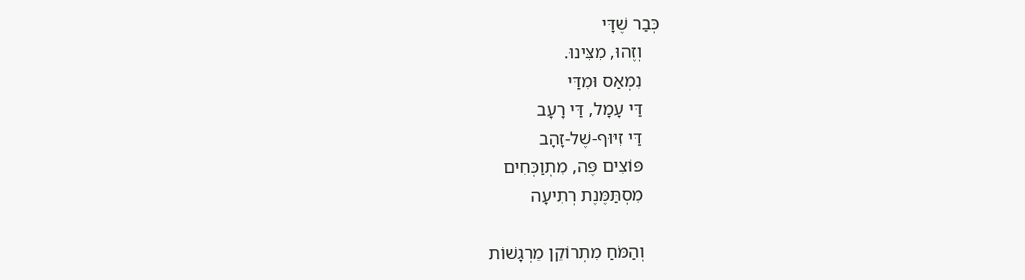כְּבַר שֶׁדָּי
    וְזֶהוּ, מִצִּינוּ.
    נִמְאַס וּמִדַּי
    דַּי עָמָל, דַּי רָעָב
    דַּי זִיּוּף-שֶׁל-זָהָב
    פּוֹצִים פֶּה, מִתְוַכְּחִים
    מִסְתַּמֶּנֶת רְתִיעָה

    וְהַמֹּחַ מִתְרוֹקֵן מֵרְגָשׁוֹת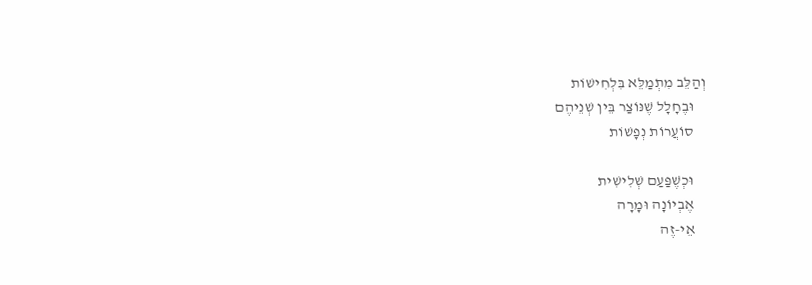וְהַלֵּב מִתְמַלֵּא בִּלְחִישׁוֹת
    וּבֶחָלָל שֶׁנּוֹצַר בֵּין שְׁנֵיהֶם
    סוֹעֲרוֹת נְפָשׁוֹת

    וּכְשֶׁפַּעַם שְׁלִישִׁית
    אֶבְיוֹנָה וּמָרָה
    אֵי-זֶה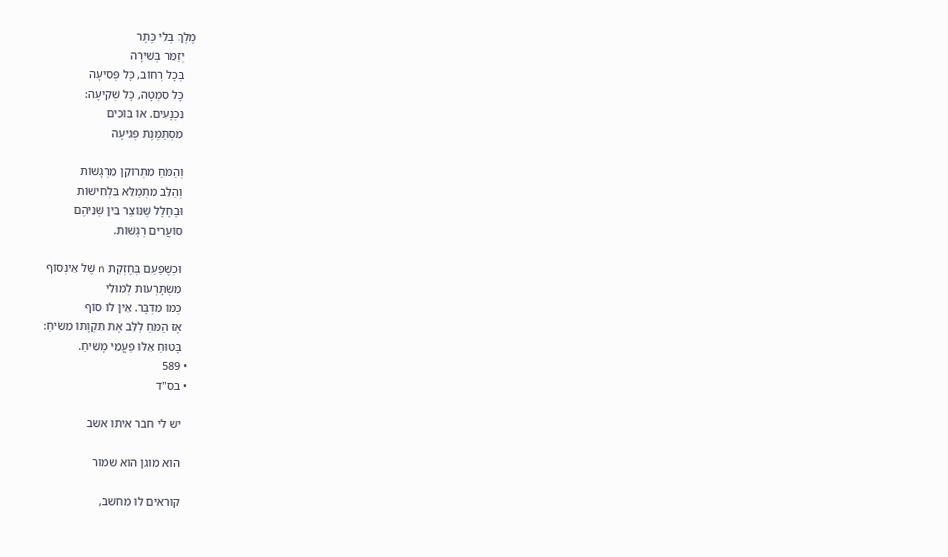מֶלֶךְ בְּלִי כֶּתֶר
    יְזַמֵּר בְּשִׁירָה
    בְּכָל רְחוֹב, כָּל פְּסִיעָה
    כָּל סִמְטָה, כָּל שְׁקִיעָה:
    נִכְנָעִים. אוֹ בּוֹכִים
    מִסְתַּמֶּנֶת פְּגִיעָה

    וְהַמֹּחַ מִתְרוֹקֵן מֵרְגָשׁוֹת
    וְהַלֵּב מִתְמַלֵּא בִּלְחִישׁוֹת
    וּבֶחָלָל שֶׁנּוֹצַר בֵּין שְׁנֵיהֶם
    סוֹעֲרִים רְגָשׁוֹת.

    וּכְשֶׁפַּעַם בְּחֶזְקַת n שֶׁל אֵינְסוֹף
    מִשְׂתָּרְעוֹת לְמוּלִי
    כְּמוֹ מִדְבָּר. אֵין לוֹ סוֹף
    אָז הַמֹּחַ לַלֵּב אֶת תִּקְוָתוֹ מֵשִׂיחַ:
    בָּטוּחַ אֵלּוּ פַּעֲמֵי מָשִׁיחַ.
  • 589
  • בס"ד

    יש לי חבר איתו אשב

    הוא מוגן הוא שמור

    קוראים לו מחשב,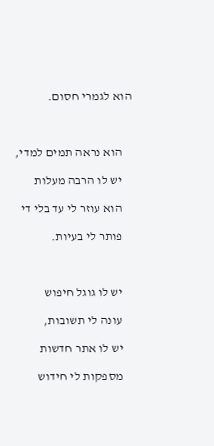הוא לגמרי חסום.



    הוא נראה תמים למדי,

    יש לו הרבה מעלות

    הוא עוזר לי עד בלי די

    פותר לי בעיות.



    יש לו גוגל חיפוש

    עונה לי תשובות,

    יש לו אתר חדשות

    מספקות לי חידוש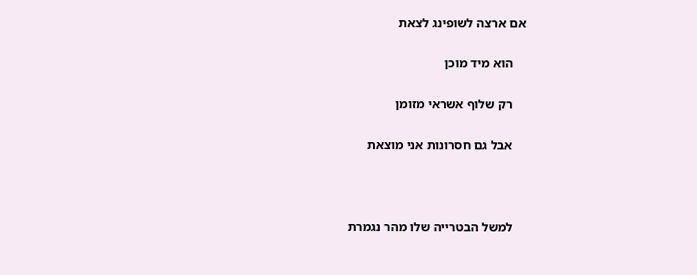אם ארצה לשופינג לצאת

    הוא מיד מוכן

    רק שלוף אשראי מזומן

    אבל גם חסרונות אני מוצאת



    למשל הבטרייה שלו מהר נגמרת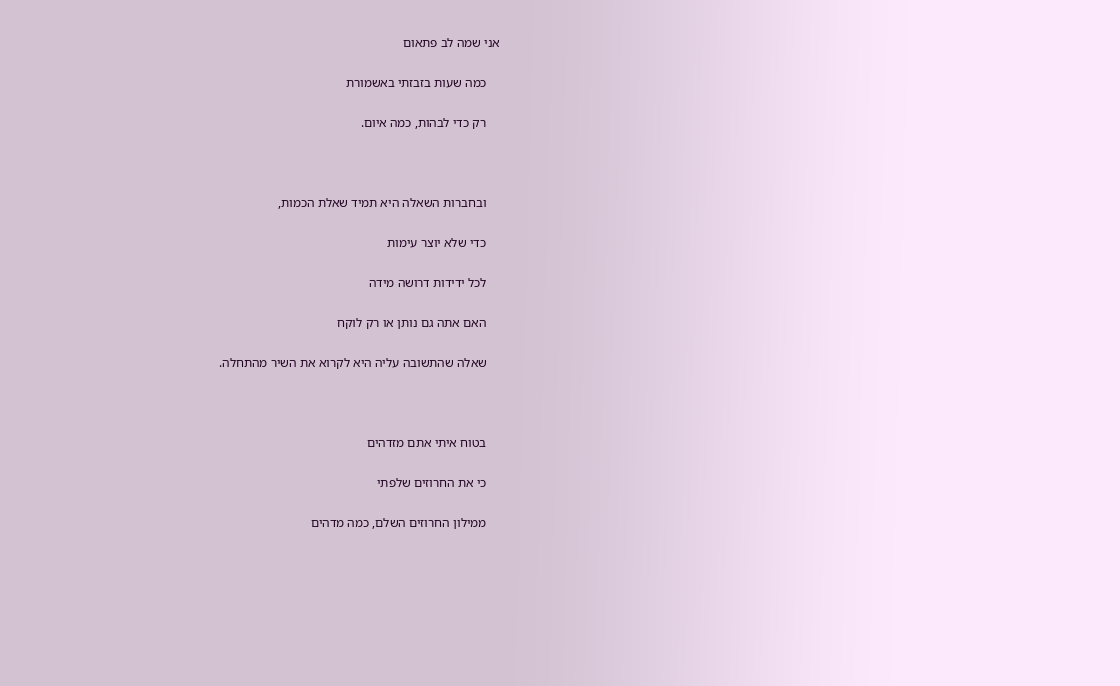אני שמה לב פתאום

    כמה שעות בזבזתי באשמורת

    רק כדי לבהות, כמה איום.



    ובחברות השאלה היא תמיד שאלת הכמות,

    כדי שלא יוצר עימות

    לכל ידידות דרושה מידה

    האם אתה גם נותן או רק לוקח

    שאלה שהתשובה עליה היא לקרוא את השיר מהתחלה.



    בטוח איתי אתם מזדהים

    כי את החרוזים שלפתי

    ממילון החרוזים השלם, כמה מדהים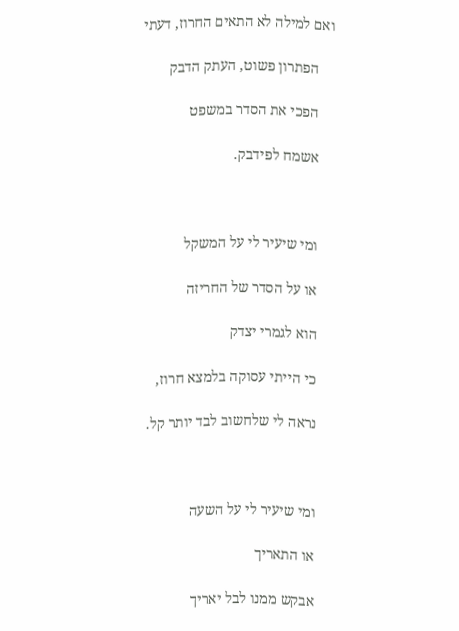ואם למילה לא התאים החרוז, דעתי

    הפתרון פשוט, העתק הדבק

    הפכי את הסדר במשפט

    אשמח לפידבק.



    ומי שיעיר לי על המשקל

    או על הסדר של החריזה

    הוא לגמרי יצדק

    כי הייתי עסוקה בלמצא חרוז,

    נראה לי שלחשוב לבד יותר קל.



    ומי שיעיר לי על השעה

    או התאריך

    אבקש ממנו לבל יאריך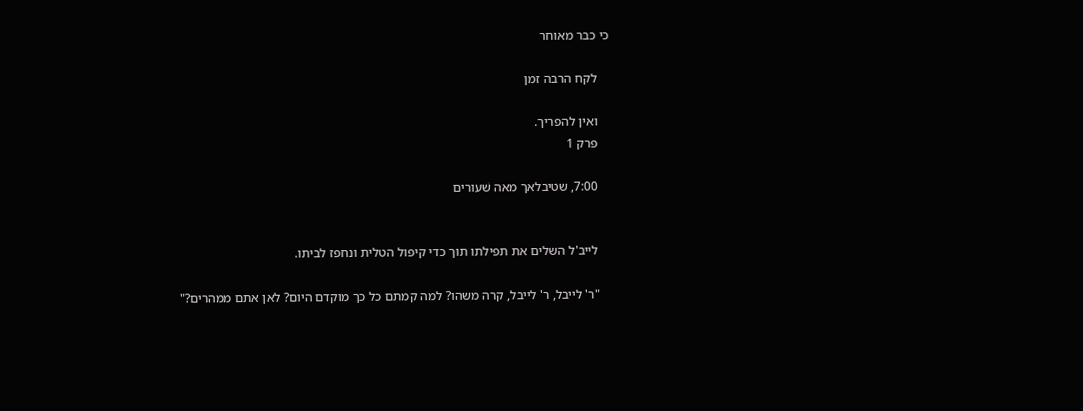כי כבר מאוחר

    לקח הרבה זמן

    ואין להפריך.
    פרק 1

    7:00, שטיבלאך מאה שׁעורים


    לייב'ל השלים את תפילתו תוך כדי קיפול הטלית ונחפז לביתו.

    "ר' לייבל, ר' לייבל, קרה משהו? למה קמתם כל כך מוקדם היום? לאן אתם ממהרים?"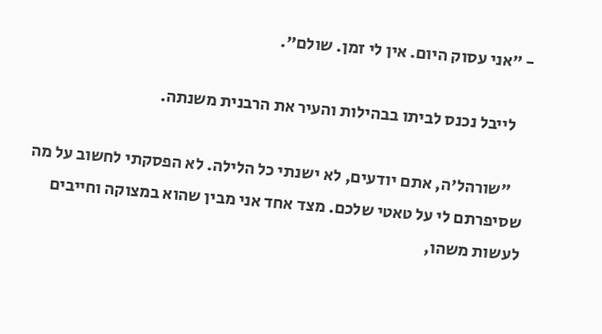- "אני עסוק היום. אין לי זמן. שולם".

    לייבל נכנס לביתו בבהילות והעיר את הרבנית משנתה.

    "שורהל'ה, אתם יודעים, לא ישנתי כל הלילה. לא הפסקתי לחשוב על מה שסיפרתם לי על טאטי שלכם. מצד אחד אני מבין שהוא במצוקה וחייבים לעשות משהו,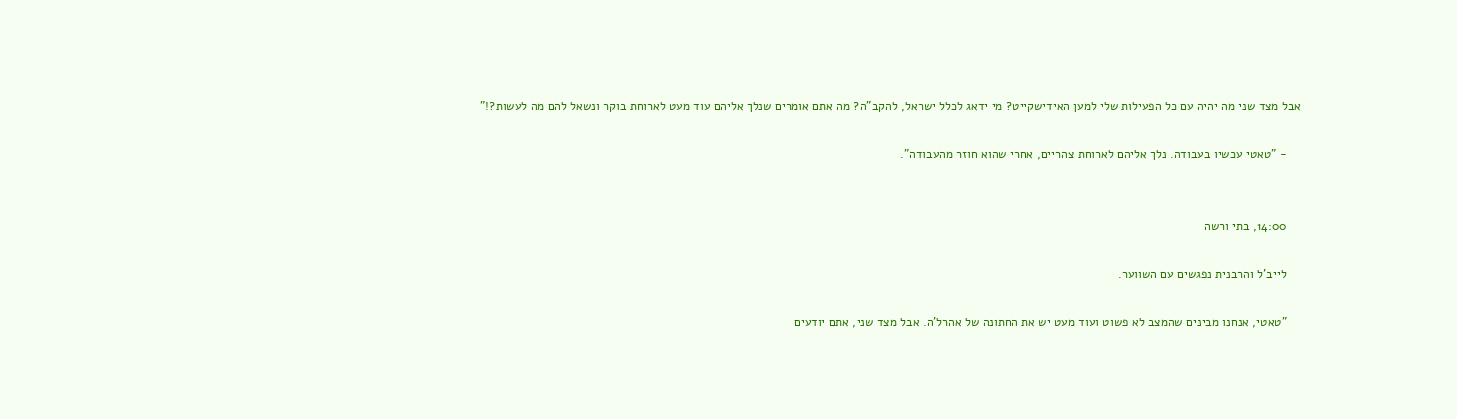אבל מצד שני מה יהיה עם כל הפעילות שלי למען האידישקייט? מי ידאג לכלל ישראל, להקב"ה? מה אתם אומרים שנלך אליהם עוד מעט לארוחת בוקר ונשאל להם מה לעשות?!"

    - "טאטי עכשיו בעבודה. נלך אליהם לארוחת צהריים, אחרי שהוא חוזר מהעבודה".


    14:00, בתי ורשה

    לייב'ל והרבנית נפגשים עם השווער.

    "טאטי, אנחנו מבינים שהמצב לא פשוט ועוד מעט יש את החתונה של אהרל'ה. אבל מצד שני, אתם יודעים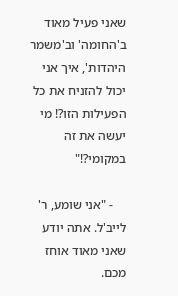שאני פעיל מאוד ב'החומה' וב'משמר היהדות', איך אני יכול להזניח את כל הפעילות הזו?! מי יעשה את זה במקומי?!"

    - "אני שומע, ר' לייב'ל. אתה יודע שאני מאוד אוחז מכם.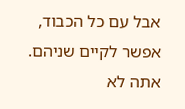אבל עם כל הכבוד, אפשר לקיים שניהם. אתה לא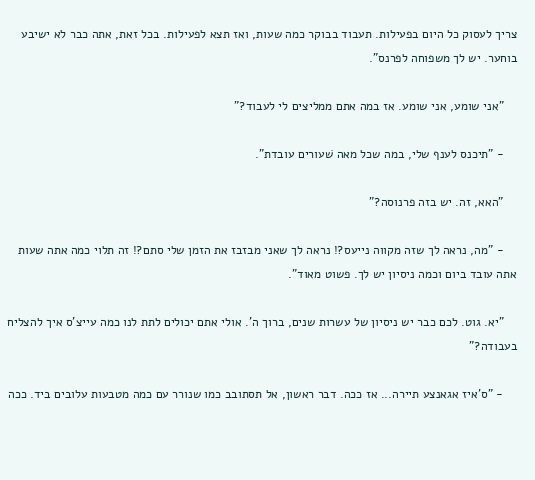צריך לעסוק כל היום בפעילות. תעבוד בבוקר כמה שעות, ואז תצא לפעילות. בכל זאת, אתה כבר לא ישיבע בוחער. יש לך משפוחה לפרנס".

    "אני שומע, אני שומע. אז במה אתם ממליצים לי לעבוד?"

    - "תיכנס לענף שלי, במה שכל מאה שׁעורים עובדת".

    "האא, זה. יש בזה פרנוסה?"

    - "מה, נראה לך שזה מקווה נייעס?! נראה לך שאני מבזבז את הזמן שלי סתם?! זה תלוי כמה אתה שעות אתה עובד ביום וכמה ניסיון יש לך. פשוט מאוד".

    "יא. גוט. לכם כבר יש ניסיון של עשרות שנים, ברוך ה'. אולי אתם יכולים לתת לנו כמה עייצ'ס איך להצליח בעבודה?"

    - "ס'איז אגאנצע תיירה... אז ככה. דבר ראשון, אל תסתובב כמו שנורר עם כמה מטבעות עלובים ביד. ככה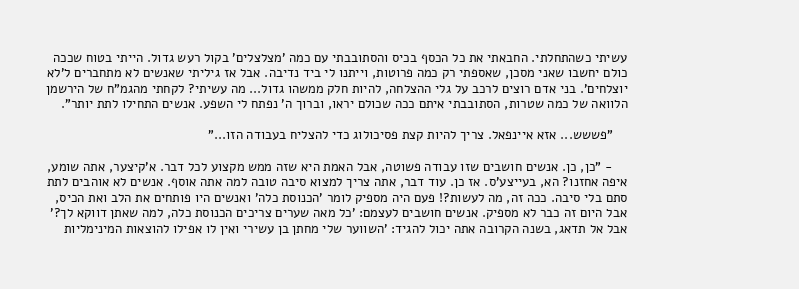עשיתי כשהתחלתי. החבאתי את כל הכסף בכיס והסתובבתי עם כמה 'מצלצלים' בקול רעש גדול. הייתי בטוח שככה כולם יחשבו שאני מסכן, שאספתי רק כמה פרוטות, וייתנו לי ביד נדיבה. אבל אז גיליתי שאנשים לא מתחברים ל'לא יוצלחים'. בני אדם רוצים לרכב על גלי ההצלחה, להיות חלק ממשהו גדול... מה עשיתי? לקחתי מהגמ"ח של הירשמן הלוואה של כמה שטרות, הסתובבתי איתם ככה שכולם יראו, וברוך ה' נפתח לי השפע. אנשים התחילו לתת יותר".

    "פששש... אזא איינפאל. צריך להיות קצת פסיכולוג כדי להצליח בעבודה הזו..."

    - "כן, כן. אנשים חושבים שזו עבודה פשוטה, אבל האמת היא שזה ממש מקצוע לכל דבר. א'קיצער, אתה שומע, איפה אחזנו? הא, בעייצע'ס. אז כן. עוד דבר, אתה צריך למצוא סיבה טובה למה אתה אוסף. אנשים לא אוהבים לתת סתם בלי סיבה. ככה זה, מה לעשות?! פעם היה מספיק לומר 'הכנוסת כלה' ואנשים היו פותחים את הלב ואת הכיס, אבל היום זה כבר לא מספיק. אנשים חושבים לעצמם: 'כל מאה שערים צריכים הכנוסת כלה, למה שאתן דווקא לך?' אבל אל תדאג, בשנה הקרובה אתה יכול להגיד: 'השווער שלי מחתן בן עשירי ואין לו אפילו להוצאות המינימליות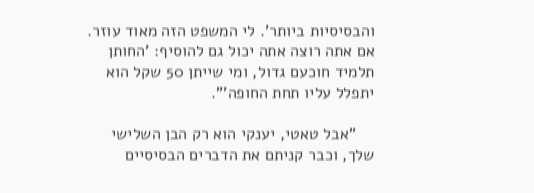והבסיסיות ביותר'. לי המשפט הזה מאוד עוזר. אם אתה רוצה אתה יכול גם להוסיף: 'החותן תלמיד חוכעם גדול, ומי שייתן 50 שקל הוא יתפלל עליו תחת החופה'".

    "אבל טאטי, יענקי הוא רק הבן השלישי שלך, וכבר קניתם את הדברים הבסיסיים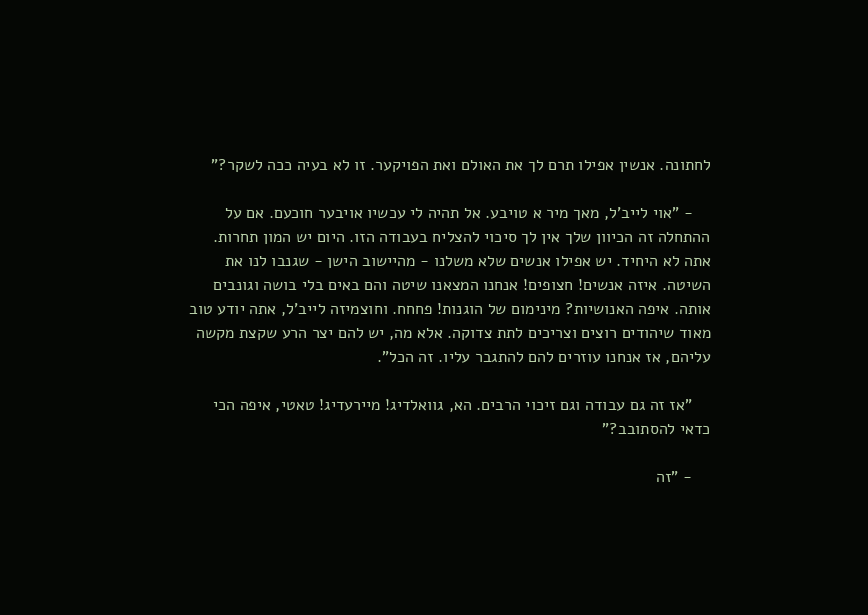לחתונה. אנשין אפילו תרם לך את האולם ואת הפויקער. זו לא בעיה ככה לשקר?"

    - "אוי לייב'ל, מאך מיר א טויבע. אל תהיה לי עכשיו אויבער חוכעם. אם על ההתחלה זה הכיוון שלך אין לך סיכוי להצליח בעבודה הזו. היום יש המון תחרות. אתה לא היחיד. יש אפילו אנשים שלא משלנו - מהיישוב הישן - שגנבו לנו את השיטה. איזה אנשים! חצופים! אנחנו המצאנו שיטה והם באים בלי בושה וגונבים אותה. איפה האנושיות? מינימום של הוגנות! פחחח. וחוצמיזה לייב'ל, אתה יודע טוב מאוד שיהודים רוצים וצריכים לתת צדוקה. אלא מה, יש להם יצר הרע שקצת מקשה עליהם, אז אנחנו עוזרים להם להתגבר עליו. זה הכל".

    "אז זה גם עבודה וגם זיכוי הרבים. הא, גוואלדיג! מיירעדיג! טאטי, איפה הכי כדאי להסתובב?"

    - "זה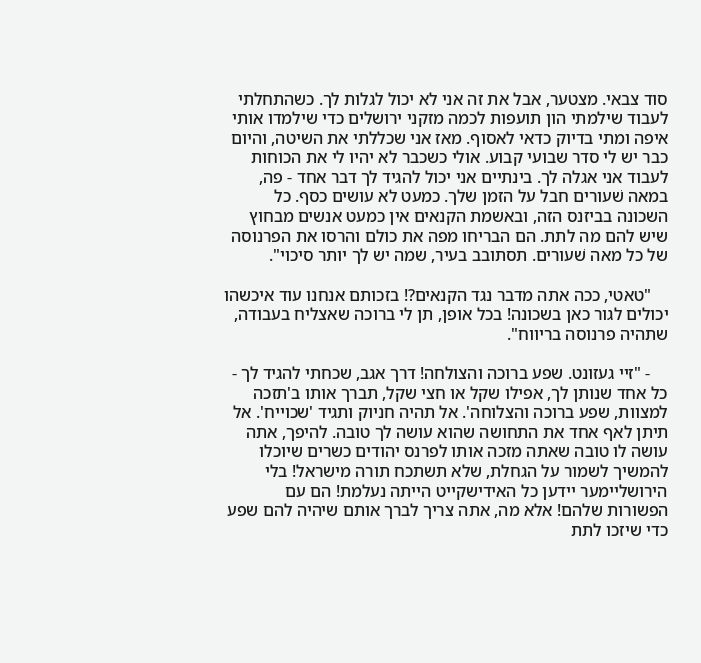סוד צבאי. מצטער, אבל את זה אני לא יכול לגלות לך. כשהתחלתי לעבוד שילמתי הון תועפות לכמה מזקני ירושלים כדי שילמדו אותי איפה ומתי בדיוק כדאי לאסוף. מאז אני שכללתי את השיטה, והיום כבר יש לי סדר שבועי קבוע. אולי כשכבר לא יהיו לי את הכוחות לעבוד אני אגלה לך. בינתיים אני יכול להגיד לך דבר אחד - פה, במאה שׁעורים חבל על הזמן שלך. כמעט לא עושים כסף. כל השכונה בביזנס הזה, ובאשמת הקנאים אין כמעט אנשים מבחוץ שיש להם מה לתת. הם הבריחו מפה את כולם והרסו את הפרנוסה של כל מאה שׁעורים. תסתובב בעיר, שמה יש לך יותר סיכוי".

    "טאטי, ככה אתה מדבר נגד הקנאים?! בזכותם אנחנו עוד איכשהו יכולים לגור כאן בשכונה! בכל אופן, תן לי ברוכה שאצליח בעבודה, שתהיה פרנוסה בריווח".

    - "זיי געזונט. שפע ברוכה והצולחה! דרך אגב, שכחתי להגיד לך - כל אחד שנותן לך, אפילו שקל או חצי שקל, תברך אותו ב'תזכה למצוות, שפע ברוכה והצלוחה'. אל תהיה חניוק ותגיד 'שכוייח'. אל תיתן לאף אחד את התחושה שהוא עושה לך טובה. להיפך, אתה עושה לו טובה שאתה מזכה אותו לפרנס יהודים כשרים שיוכלו להמשיך לשמור על הגחלת, שלא תשתכח תורה מישראל! בלי הירושליימער יידען כל האידישקייט הייתה נעלמת! הם עם הפשורות שלהם! אלא מה, אתה צריך לברך אותם שיהיה להם שפע כדי שיזכו לתת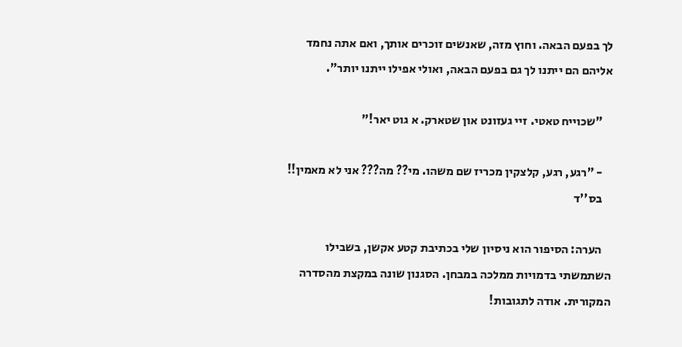לך בפעם הבאה. וחוץ מזה, שאנשים זוכרים אותך, ואם אתה נחמד אליהם הם ייתנו לך גם בפעם הבאה, ואולי אפילו ייתנו יותר".

    "שכוייח טאטי. זיי געזונט און שטארק. א גוט יאר!"

    - "רגע, רגע, קלצקין מכריז שם משהו. מי?? מה??? אני לא מאמין!!
    בס''ד

    הערה: הסיפור הוא ניסיון שלי בכתיבת קטע אקשן, בשבילו השתמשתי בדמויות ממלכה במבחן. הסגנון שונה במקצת מהסדרה המקורית. אודה לתגובות!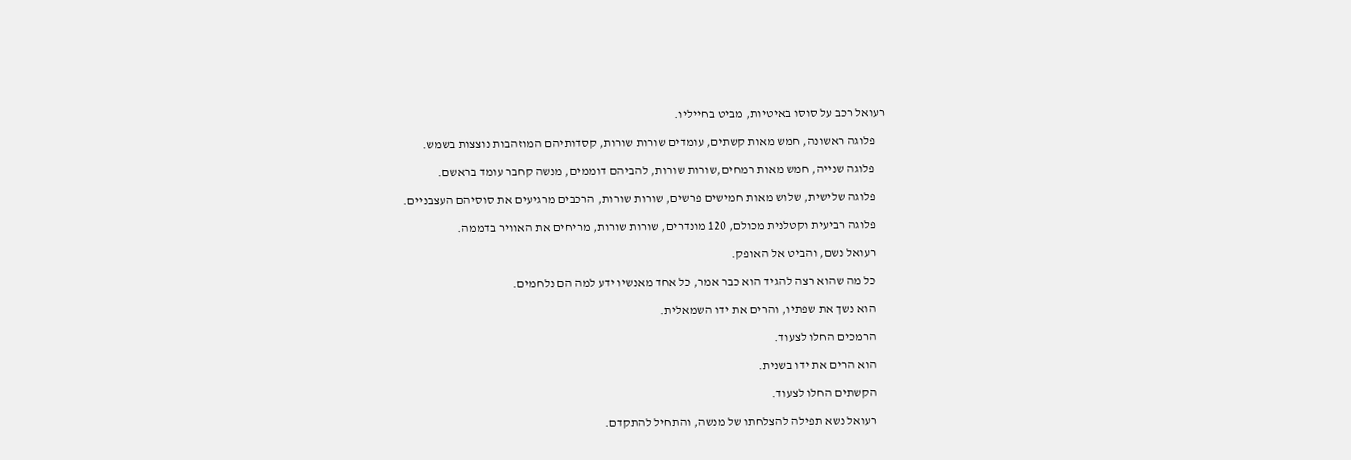רעואל רכב על סוסו באיטיות, מביט בחייליו.

    פלוגה ראשונה, חמש מאות קשתים, עומדים שורות שורות, קסדותיהם המוזהבות נוצצות בשמש.

    פלוגה שנייה, חמש מאות רמחים,שורות שורות, להביהם דוממים, מנשה קחבר עומד בראשם.

    פלוגה שלישית, שלוש מאות חמישים פרשים, שורות שורות, הרכבים מרגיעים את סוסיהם העצבניים.

    פלוגה רביעית וקטלנית מכולם, 120 מונדרים, שורות שורות, מריחים את האוויר בדממה.

    רעואל נשם, והביט אל האופק.

    כל מה שהוא רצה להגיד הוא כבר אמר, כל אחד מאנשיו ידע למה הם נלחמים.

    הוא נשך את שפתיו, והרים את ידו השמאלית.

    הרמכים החלו לצעוד.

    הוא הרים את ידו בשנית.

    הקשתים החלו לצעוד.

    רעואל נשא תפילה להצלחתו של מנשה, והתחיל להתקדם.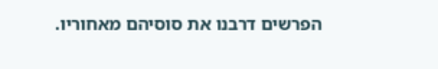הפרשים דרבנו את סוסיהם מאחוריו.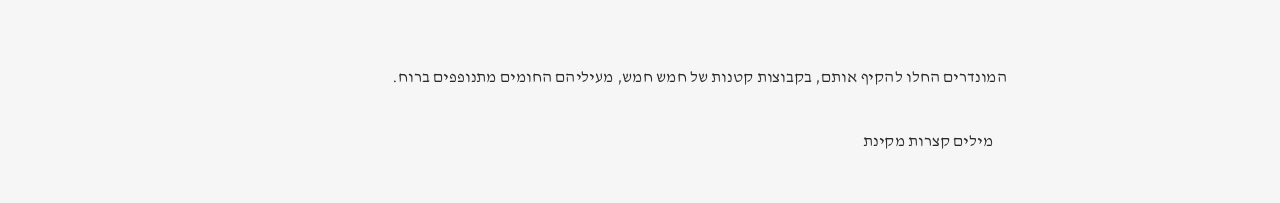המונדרים החלו להקיף אותם, בקבוצות קטנות של חמש חמש, מעיליהם החומים מתנופפים ברוח.

    מילים קצרות מקינת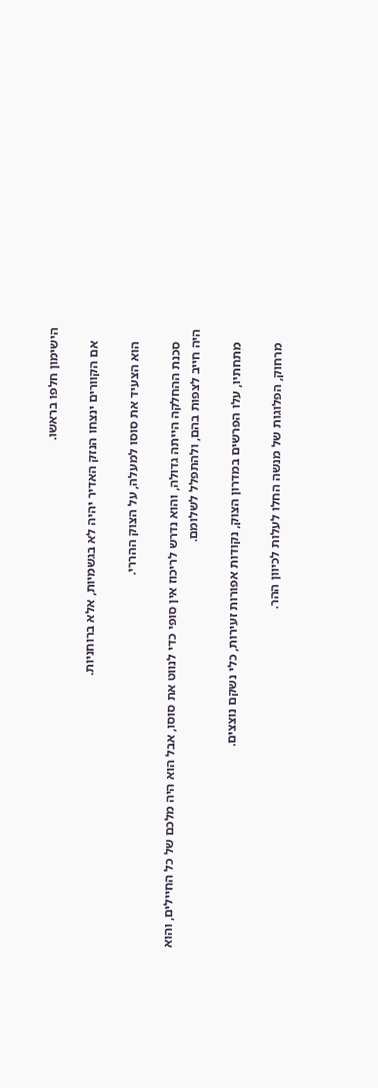הישימון חלפו בראשו.

    אם הקוורים ינצחו הנזק האדיר יהיה לא בגשמיות, אלא ברוחניות.

    הוא הצעיד את סוסו למעלה, על הצוק ההררי.

    סכנת ההחלקה הייתה גדולה, והוא נדרש לריכוז אין סופי כדי לנווט את סוסו, אבל הוא היה מלכם של כל החיילים, והוא היה חייב לצפות בהם, ולהתפלל לשלומם.

    מתחתיו, עלו הפרשים במדרון הצוק, נקודות אפורות זעירות, כלי נשקם נוצצים.

    מרחוק, הפלוגות של מנשה החלו לעלות לכיוון ההר.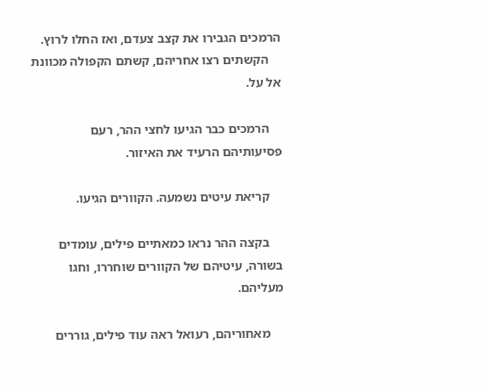הרמכים הגבירו את קצב צעדם, ואז החלו לרוץ.
    הקשתים רצו אחריהם, קשתם הקפולה מכוונת אל על.

    הרמכים כבר הגיעו לחצי ההר, רעם פסיעותיהם הרעיד את האיזור.

    קריאת עיטים נשמעה. הקוורים הגיעו.

    בקצה ההר נראו כמאתיים פילים, עומדים בשורה, עיטיהם של הקוורים שוחררו, וחגו מעליהם.

    מאחוריהם, רעואל ראה עוד פילים, גוררים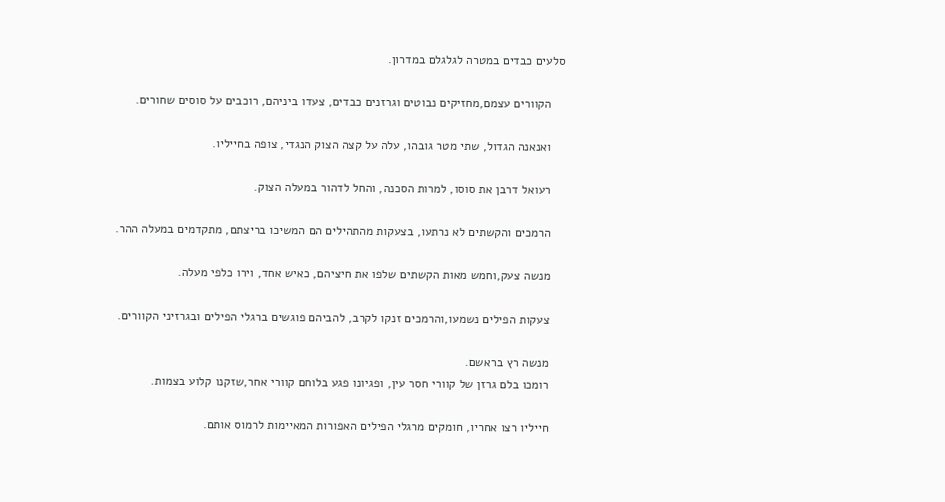סלעים כבדים במטרה לגלגלם במדרון.

    הקוורים עצמם,מחזיקים נבוטים וגרזנים כבדים, צעדו ביניהם, רוכבים על סוסים שחורים.

    ואנאנה הגדול, שתי מטר גובהו, עלה על קצה הצוק הנגדי, צופה בחייליו.

    רעואל דרבן את סוסו, למרות הסכנה, והחל לדהור במעלה הצוק.

    הרמכים והקשתים לא נרתעו, בצעקות מהתהילים הם המשיכו בריצתם, מתקדמים במעלה ההר.

    מנשה צעק,וחמש מאות הקשתים שלפו את חיציהם, כאיש אחד, וירו כלפי מעלה.

    צעקות הפילים נשמעו,והרמכים זנקו לקרב, להביהם פוגשים ברגלי הפילים ובגרזיני הקוורים.

    מנשה רץ בראשם.
    רומכו בלם גרזן של קוורי חסר עין, ופגיונו פגע בלוחם קוורי אחר,שזקנו קלוע בצמות.

    חייליו רצו אחריו, חומקים מרגלי הפילים האפורות המאיימות לרמוס אותם.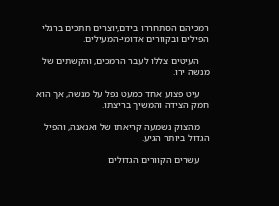רמכיהם הסתחררו בידם,יוצרים חתכים ברגלי הפילים ובקוורים אדומי-המעילים.

    העיטים צללו לעבר הרמכים, והקשתים של מנשה ירו.

    עיט פצוע אחד כמעט נפל על מנשה, אך הוא חמק הצידה והמשיך בריצתו.

    מהצוק נשמעה קריאתו של ואנאנה, והפיל הגדול ביותר הגיע.

    עשרים הקוורים הגדולים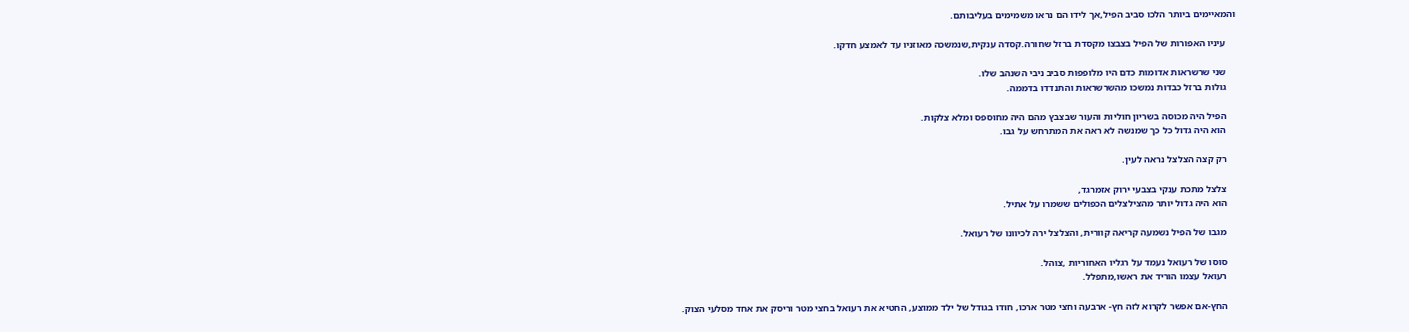והמאיימים ביותר הלכו סביב הפיל,אך לידו הם נראו משמימים בעליבותם.

    עיניו האפורות של הפיל בצבצו מקסדת ברזל שחורה.קסדה ענקית,שנמשכה מאוזניו עד לאמצע חדקו.

    שני שרשראות אדומות כדם היו מלופפות סביב ניבי השנהב שלו.
    גולות ברזל כבדות נמשכו מהשרשראות והתנדדו בדממה.

    הפיל היה מכוסה בשריון חוליות והעור שבצבץ מהם היה מחוספס ומלא צלקות.
    הוא היה גדול כל כך שמנשה לא ראה את המתרחש על גבו.

    רק קצה הצלצל נראה לעין.

    צלצל מתכת ענקי בצבעי ירוק אזמרגד,
    הוא היה גדול יותר מהצילצלים הכפולים ששמרו על אתיל.

    מגבו של הפיל נשמעה קריאה קוורית, והצלצל ירה לכיוונו של רעואל.

    סוסו של רעואל נעמד על רגליו האחוריות ,צוהל.
    רעואל עצמו הוריד את ראשו,מתפלל.

    החץ-אם אפשר לקרוא לזה חץ- ארבעה וחצי מטר ארכו, חודו בגודל של ילד ממוצע, החטיא את רעואל בחצי מטר וריסק את אחד מסלעי הצוק.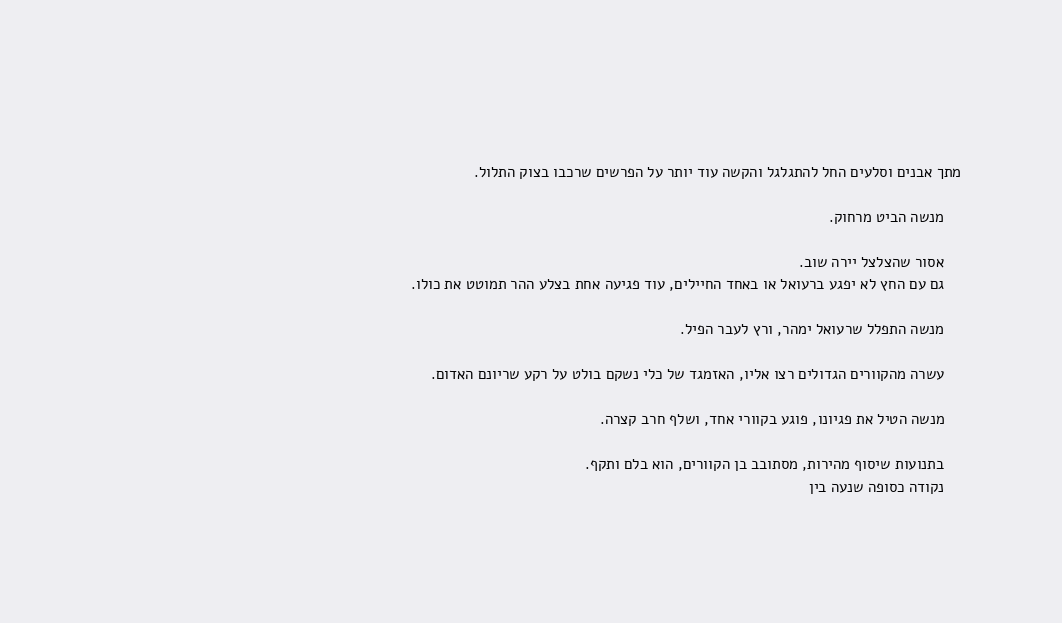מתך אבנים וסלעים החל להתגלגל והקשה עוד יותר על הפרשים שרכבו בצוק התלול.

    מנשה הביט מרחוק.

    אסור שהצלצל יירה שוב.
    גם עם החץ לא יפגע ברעואל או באחד החיילים, עוד פגיעה אחת בצלע ההר תמוטט את כולו.

    מנשה התפלל שרעואל ימהר, ורץ לעבר הפיל.

    עשרה מהקוורים הגדולים רצו אליו, האזמגד של כלי נשקם בולט על רקע שריונם האדום.

    מנשה הטיל את פגיונו, פוגע בקוורי אחד, ושלף חרב קצרה.

    בתנועות שיסוף מהירות, מסתובב בן הקוורים, הוא בלם ותקף.
    נקודה כסופה שנעה בין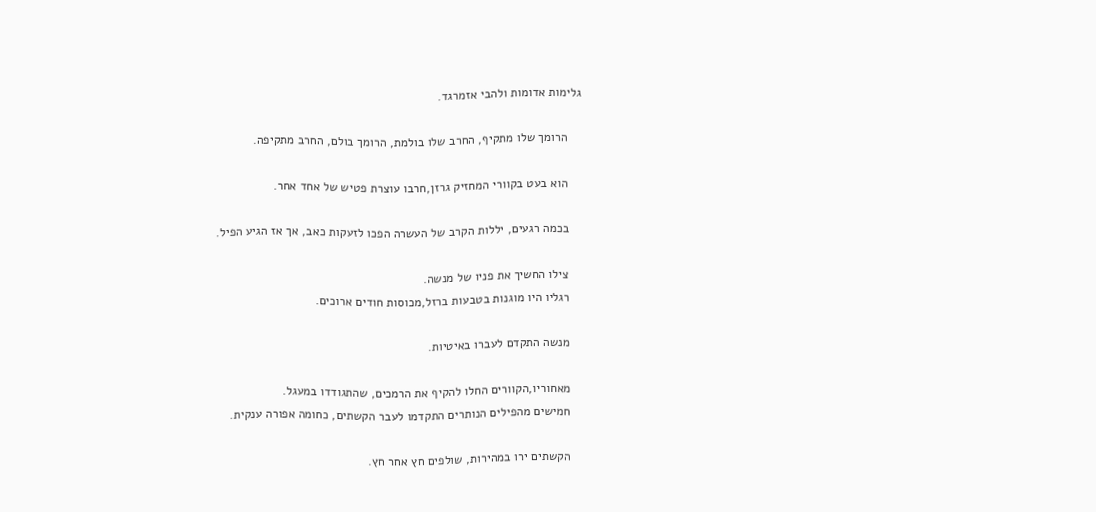גלימות אדומות ולהבי אזמרגד.

    הרומך שלו מתקיף, החרב שלו בולמת, הרומך בולם, החרב מתקיפה.

    הוא בעט בקוורי המחזיק גרזן,חרבו עוצרת פטיש של אחד אחר.

    בכמה רגעים, יללות הקרב של העשרה הפכו לזעקות כאב, אך אז הגיע הפיל.

    צילו החשיך את פניו של מנשה.
    רגליו היו מוגנות בטבעות ברזל,מכוסות חודים ארוכים.

    מנשה התקדם לעברו באיטיות.

    מאחוריו,הקוורים החלו להקיף את הרמכים, שהתגודדו במעגל.
    חמישים מהפילים הנותרים התקדמו לעבר הקשתים, כחומה אפורה ענקית.

    הקשתים ירו במהירות, שולפים חץ אחר חץ.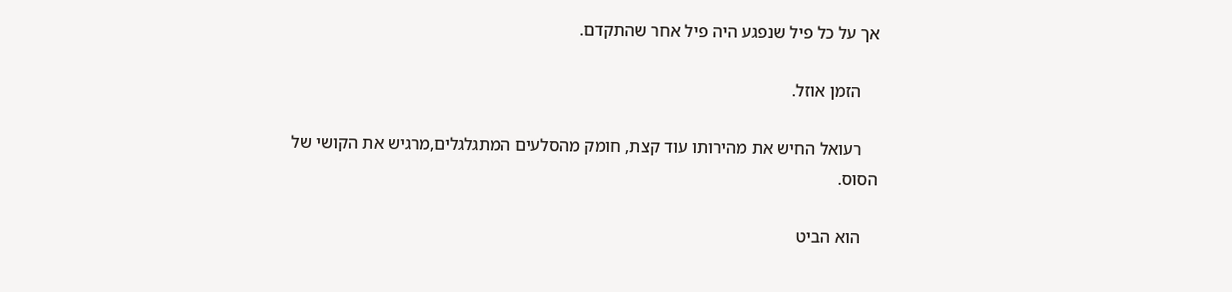אך על כל פיל שנפגע היה פיל אחר שהתקדם.

    הזמן אוזל.

    רעואל החיש את מהירותו עוד קצת, חומק מהסלעים המתגלגלים,מרגיש את הקושי של הסוס.

    הוא הביט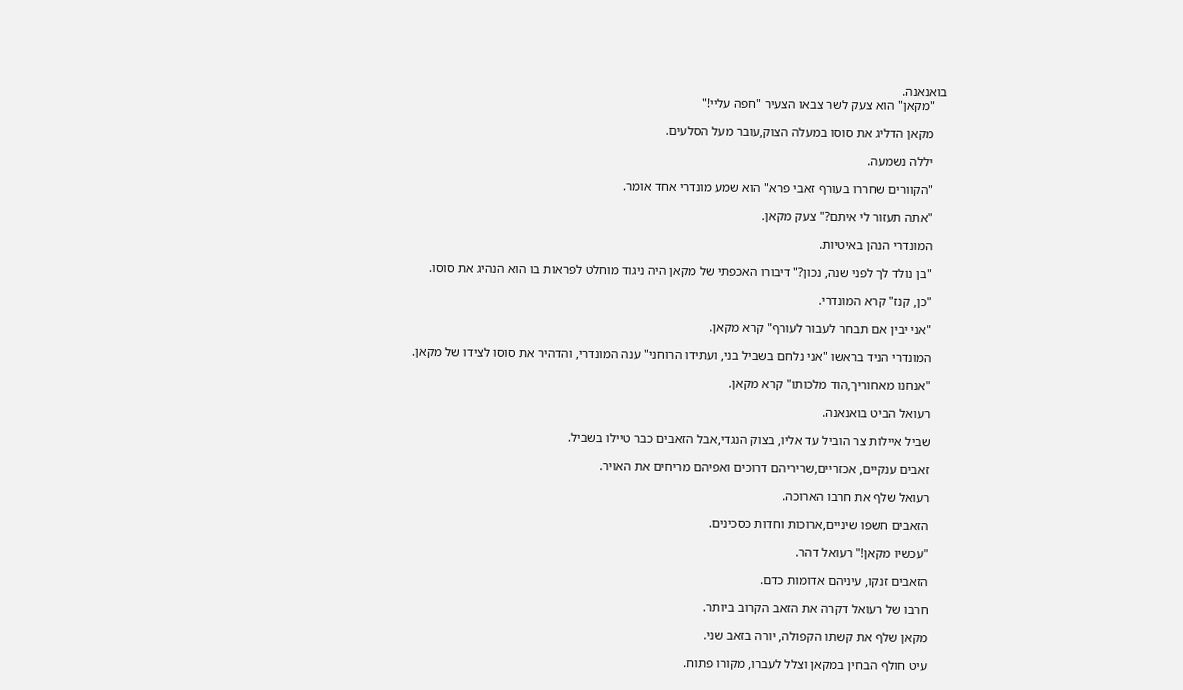בואנאנה.
    "מקאן" הוא צעק לשר צבאו הצעיר "חפה עליי!"

    מקאן הדליג את סוסו במעלה הצוק,עובר מעל הסלעים.

    יללה נשמעה.

    "הקוורים שחררו בעורף זאבי פרא" הוא שמע מונדרי אחד אומר.

    "אתה תעזור לי איתם?" צעק מקאן.

    המונדרי הנהן באיטיות.

    "בן נולד לך לפני שנה, נכון?" דיבורו האכפתי של מקאן היה ניגוד מוחלט לפראות בו הוא הנהיג את סוסו.

    "כן, קנז" קרא המונדרי.

    "אני יבין אם תבחר לעבור לעורף" קרא מקאן.

    המונדרי הניד בראשו "אני נלחם בשביל בני, ועתידו הרוחני" ענה המונדרי, והדהיר את סוסו לצידו של מקאן.

    "אנחנו מאחוריך,הוד מלכותו" קרא מקאן.

    רעואל הביט בואנאנה.

    שביל איילות צר הוביל עד אליו, בצוק הנגדי,אבל הזאבים כבר טיילו בשביל.

    זאבים ענקיים, אכזריים,שריריהם דרוכים ואפיהם מריחים את האויר.

    רעואל שלף את חרבו הארוכה.

    הזאבים חשפו שיניים,ארוכות וחדות כסכינים.

    "עכשיו מקאן!" רעואל דהר.

    הזאבים זנקו, עיניהם אדומות כדם.

    חרבו של רעואל דקרה את הזאב הקרוב ביותר.

    מקאן שלף את קשתו הקפולה, יורה בזאב שני.

    עיט חולף הבחין במקאן וצלל לעברו, מקורו פתוח.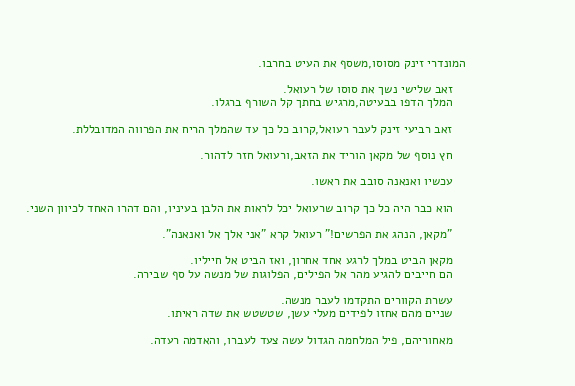המונדרי זינק מסוסו,משסף את העיט בחרבו.

    זאב שלישי נשך את סוסו של רעואל.
    המלך הדפו בבעיטה,מרגיש בחתך קל השורף ברגלו.

    זאב רביעי זינק לעבר רעואל,קרוב כל כך עד שהמלך הריח את הפרווה המדובללת.

    חץ נוסף של מקאן הוריד את הזאב,ורעואל חזר לדהור.

    עכשיו ואנאנה סובב את ראשו.

    הוא כבר היה כל כך קרוב שרעואל יכל לראות את הלבן בעיניו, והם דהרו האחד לכיוון השני.

    "מקאן, הנהג את הפרשים!" רעואל קרא "אני אלך אל ואנאנה".

    מקאן הביט במלך לרגע אחד אחרון, ואז הביט אל חייליו.
    הם חייבים להגיע מהר אל הפילים, הפלוגות של מנשה על סף שבירה.

    עשרת הקוורים התקדמו לעבר מנשה.
    שניים מהם אחזו לפידים מעלי עשן, שטשטש את שדה ראיתו.

    מאחוריהם, פיל המלחמה הגדול עשה צעד לעברו, והאדמה רעדה.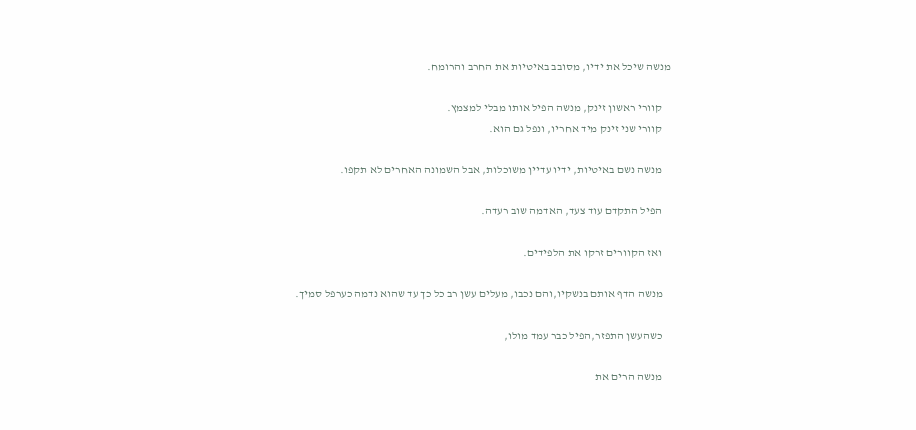מנשה שיכל את ידיו, מסובב באיטיות את החרב והרומח.

    קוורי ראשון זינק, מנשה הפיל אותו מבלי למצמץ.
    קוורי שני זינק מיד אחריו, ונפל גם הוא.

    מנשה נשם באיטיות, ידיו עדיין משוכלות, אבל השמונה האחרים לא תקפו.

    הפיל התקדם עוד צעד, האדמה שוב רעדה.

    ואז הקוורים זרקו את הלפידים.

    מנשה הדף אותם בנשקיו,והם נכבו, מעלים עשן רב כל כך עד שהוא נדמה כערפל סמיך.

    כשהעשן התפזר,הפיל כבר עמד מולו,

    מנשה הרים את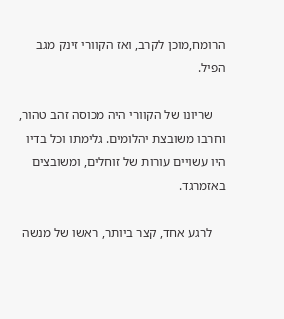הרומח,מוכן לקרב, ואז הקוורי זינק מגב הפיל.

    שריונו של הקוורי היה מכוסה זהב טהור, וחרבו משובצת יהלומים. גלימתו וכל בדיו היו עשויים עורות של זוחלים, ומשובצים באזמרגד.

    לרגע אחד, קצר ביותר, ראשו של מנשה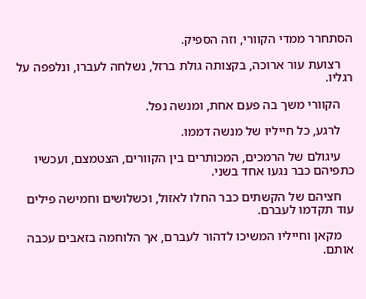הסתחרר ממדי הקוורי, וזה הספיק.

    רצועת עור ארוכה, בקצותה גולת ברזל, נשלחה לעברו, ונלפפה על רגליו.

    הקוורי משך בה פעם אחת, ומנשה נפל.

    לרגע, כל חייליו של מנשה דממו.

    עיגולם של הרמכים, המכותרים בין הקוורים, הצטמצם, ועכשיו כתפיהם כבר נגעו אחד בשני.

    חציהם של הקשתים כבר החלו לאזול, וכשלושים וחמישה פילים עוד תקדמו לעברם.

    מקאן וחייליו המשיכו לדהור לעברם, אך הלוחמה בזאבים עכבה אותם.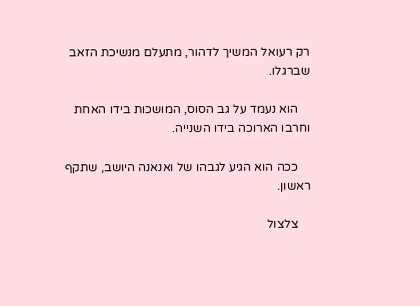רק רעואל המשיך לדהור, מתעלם מנשיכת הזאב שברגלו.

    הוא נעמד על גב הסוס, המושכות בידו האחת וחרבו הארוכה בידו השנייה.

    ככה הוא הגיע לגבהו של ואנאנה היושב, שתקף ראשון.

    צלצול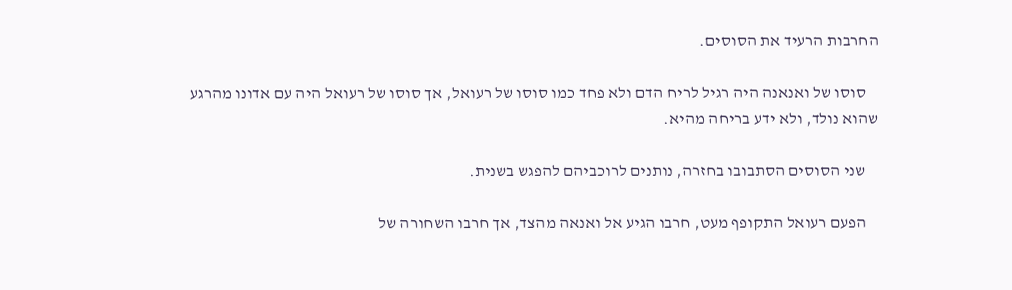החרבות הרעיד את הסוסים.

    סוסו של ואנאנה היה רגיל לריח הדם ולא פחד כמו סוסו של רעואל, אך סוסו של רעואל היה עם אדונו מהרגע שהוא נולד, ולא ידע בריחה מהיא.

    שני הסוסים הסתבובו בחזרה, נותנים לרוכביהם להפגש בשנית.

    הפעם רעואל התקופף מעט, חרבו הגיע אל ואנאה מהצד, אך חרבו השחורה של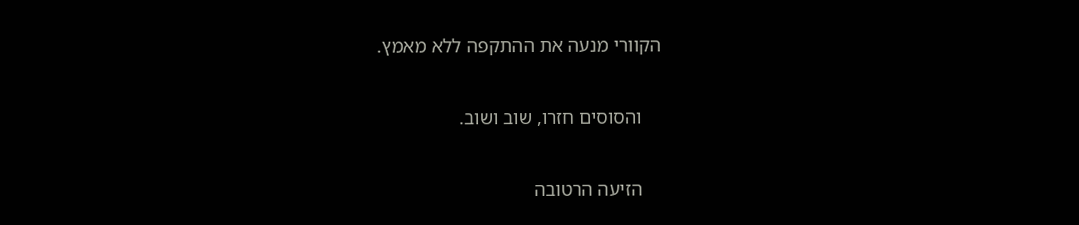הקוורי מנעה את ההתקפה ללא מאמץ.

    והסוסים חזרו, שוב ושוב.

    הזיעה הרטובה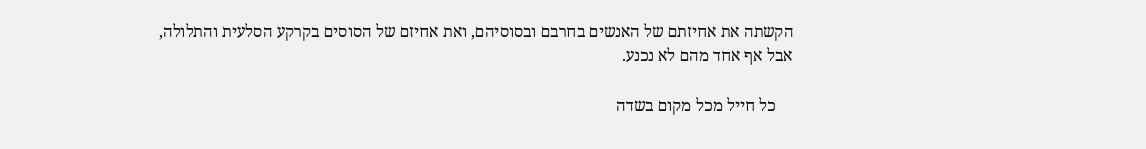הקשתה את אחיזתם של האנשים בחרבם ובסוסיהם, ואת אחיזם של הסוסים בקרקע הסלעית והתלולה, אבל אף אחד מהם לא נכנע.

    כל חייל מכל מקום בשדה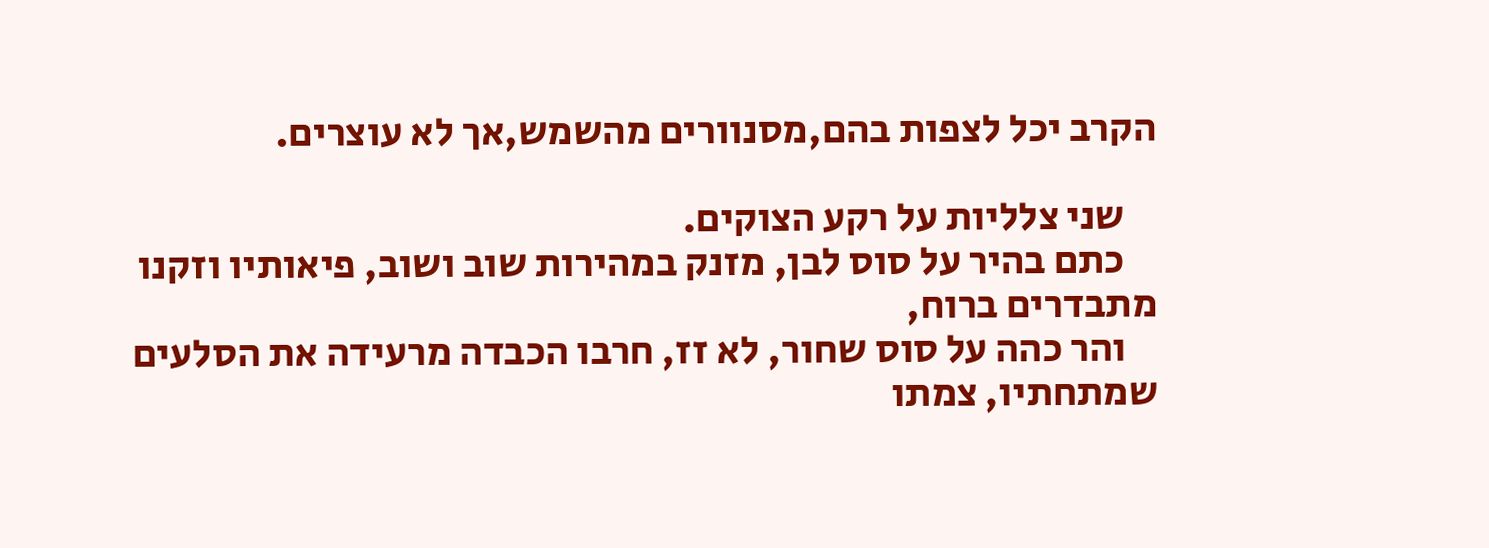הקרב יכל לצפות בהם,מסנוורים מהשמש,אך לא עוצרים.

    שני צלליות על רקע הצוקים.
    כתם בהיר על סוס לבן, מזנק במהירות שוב ושוב, פיאותיו וזקנו מתבדרים ברוח,
    והר כהה על סוס שחור, לא זז, חרבו הכבדה מרעידה את הסלעים שמתחתיו, צמתו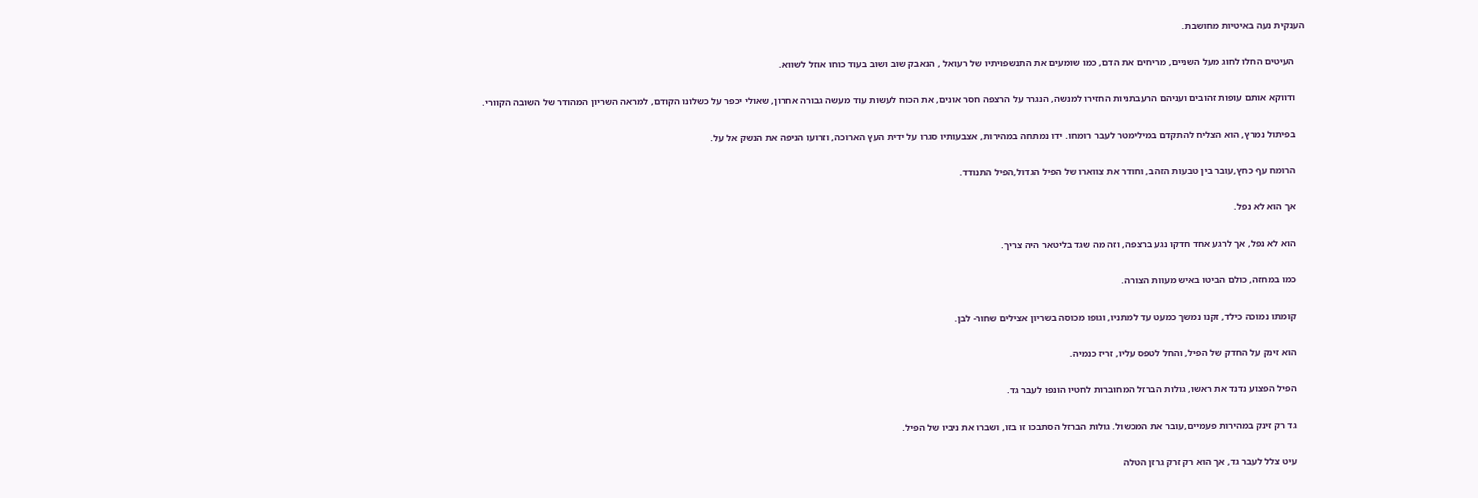הענקית נעה באיטיות מחושבת.

    העיטים החלו לחוג מעל השניים, מריחים את הדם, כמו שומעים את התנשפויתיו של רעואל , הנאבק שוב ושוב בעוד כוחו אוזל לשווא.

    ודווקא אותם עופות זהובים ועניהם הרעבתניות החזירו למנשה, הנגרר על הרצפה חסר אונים, את הכוח לעשות עוד מעשה גבורה אחרון, שאולי יכפר על כשלונו הקודם, למראה השריון המהודר של השובה הקוורי.

    בפיתול נמרץ, הוא הצליח להתקדם במילימטר לעבר רומחו. ידו נמתחה במהירות, אצבעותיו סגרו על ידית העץ הארוכה, וזרועו הניפה את הנשק אל על.

    הרומח עף כחץ,עובר בין טבעות הזהב, וחודר את צווארו של הפיל הגדול,הפיל התנודד.

    אך הוא לא נפל.

    הוא לא נפל, אך לרגע אחד חדקו נגע ברצפה, וזה מה שגד בליטאר היה צריך.

    כמו במחזה, כולם הביטו באיש מעוות הצורה.

    קומתו נמוכה כילד, זקנו נמשך כמעט עד למתניו, וגופו מכוסה בשריון אצילים שחור- לבן.

    הוא זינק על החדק של הפיל, והחל לטפס עליו, זריז כנמיה.

    הפיל הפצוע נדנד את ראשו, גולות הברזל המחוברות לחטיו הונפו לעבר גד.

    גד רק זינק במהירות פעמיים,עובר את המכשול. גולות הברזל הסתבכו זו בזו, ושברו את ניביו של הפיל.

    עיט צלל לעבר גד, אך הוא רק זרק גרזן הטלה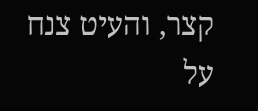קצר, והעיט צנח על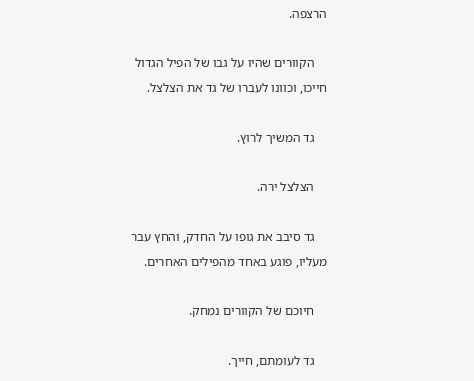הרצפה.

    הקוורים שהיו על גבו של הפיל הגדול חייכו, וכוונו לעברו של גד את הצלצל.

    גד המשיך לרוץ.

    הצלצל ירה.

    גד סיבב את גופו על החדק, והחץ עבר מעליו, פוגע באחד מהפילים האחרים.

    חיוכם של הקוורים נמחק.

    גד לעומתם, חייך.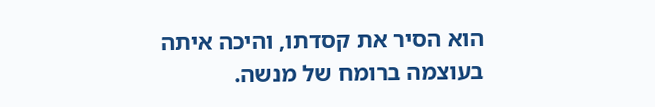הוא הסיר את קסדתו, והיכה איתה בעוצמה ברומח של מנשה.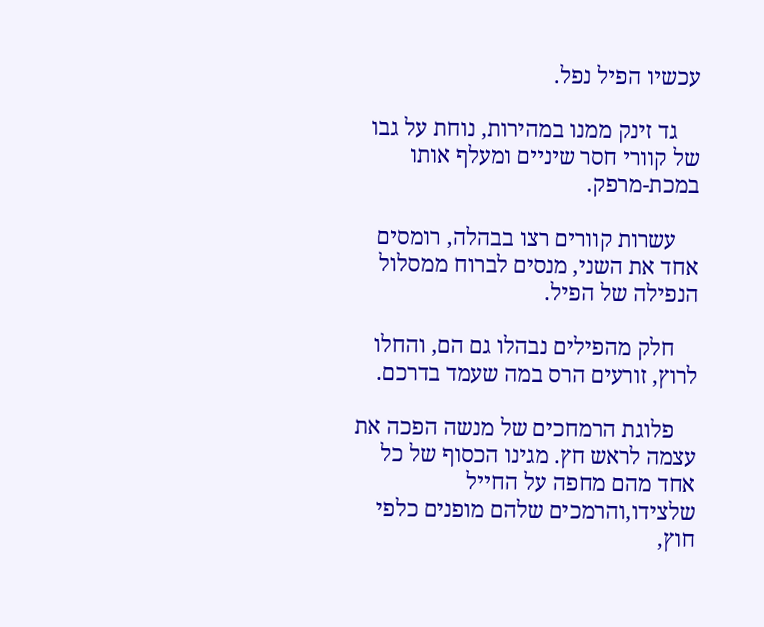עכשיו הפיל נפל.

    גד זינק ממנו במהירות, נוחת על גבו של קוורי חסר שיניים ומעלף אותו במכת-מרפק.

    עשרות קוורים רצו בבהלה, רומסים אחד את השני, מנסים לברוח ממסלול הנפילה של הפיל.

    חלק מהפילים נבהלו גם הם, והחלו לרוץ, זורעים הרס במה שעמד בדרכם.

    פלוגת הרמחכים של מנשה הפכה את עצמה לראש חץ. מגינו הכסוף של כל אחד מהם מחפה על החייל שלצידו,והרמכים שלהם מופנים כלפי חוץ,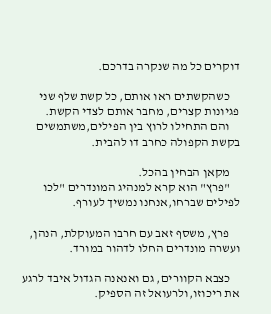דוקרים כל מה שנקרה בדרכם.

    כשהקשתים ראו אותם, כל קשת שלף שני פגיונות קצרים, מחבר אותם לצדי הקשת.
    והם התחילו לרוץ בין הפילים,משתמשים בקשת הקפולה כחרב דו להבית.

    מקאן הבחין בהכל.
    "פרץ" הוא קרא למנהיג המונדרים "לכו לפילים שברחו,אנחנו נמשיך לעורף.

    פרץ, משסף זאב עם חרבו המעוקלת, הנהן, ועשרה מונדרים החלו לדהור במורד.

    כצבא הקוורים, גם ואנאנה הגדול איבד לרגע את ריכוזו,ולרעואל זה הספיק.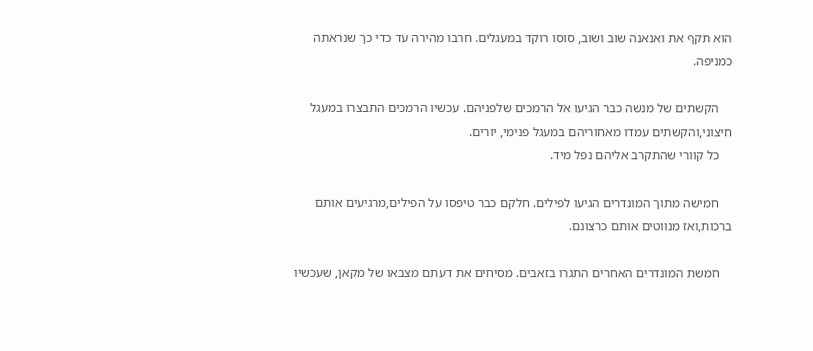הוא תקף את ואנאנה שוב ושוב, סוסו רוקד במעגלים. חרבו מהירה עד כדי כך שנראתה כמניפה.

    הקשתים של מנשה כבר הגיעו אל הרמכים שלפניהם. עכשיו הרמכים התבצרו במעגל חיצוני,והקשתים עמדו מאחוריהם במעגל פנימי, יורים.
    כל קוורי שהתקרב אליהם נפל מיד.

    חמישה מתוך המונדרים הגיעו לפילים. חלקם כבר טיפסו על הפילים,מרגיעים אותם ברכות,ואז מנווטים אותם כרצונם.

    חמשת המונדרים האחרים התגרו בזאבים. מסיחים את דעתם מצבאו של מקאן, שעכשיו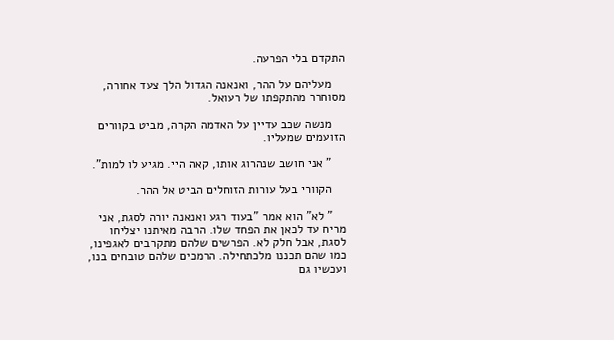התקדם בלי הפרעה.

    מעליהם על ההר, ואנאנה הגדול הלך צעד אחורה, מסוחרר מהתקפתו של רעואל.

    מנשה שכב עדיין על האדמה הקרה, מביט בקוורים הזועמים שמעליו.

    " אני חושב שנהרוג אותו, קאה היי. מגיע לו למות".

    הקוורי בעל עורות הזוחלים הביט אל ההר.

    " לא" הוא אמר "בעוד רגע ואנאנה יורה לסגת, אני מריח עד לכאן את הפחד שלו. הרבה מאיתנו יצליחו לסגת, אבל חלק לא. הפרשים שלהם מתקרבים לאגפינו, כמו שהם תכננו מלכתחילה. הרמכים שלהם טובחים בנו, ועכשיו גם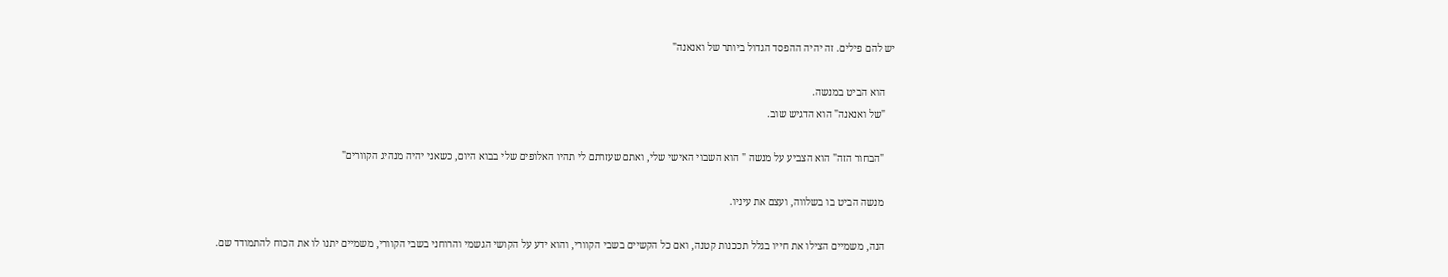יש להם פילים. זה יהיה ההפסד הגדול ביותר של ואנאנה"

    הוא הביט במנשה.
    "של ואנאנה" הוא הדגיש שוב.

    "הבחור הזה" הוא הצביע על מנשה " הוא השבוי האישי שלי, ואתם שעזרתם לי תהיו האלופים שלי בבוא היום, כשאני יהיה מנהיג הקוורים"

    מנשה הביט בו בשלווה, ועצם את עיניו.

    הנה, משמיים הצילו את חייו בגלל תככנות קטנה, ואם כל הקשיים בשבי הקוורי, והוא ידע על הקושי הגשמי והרוחני בשבי הקוורי, משמיים יתנו לו את הכוח להתמודד שם.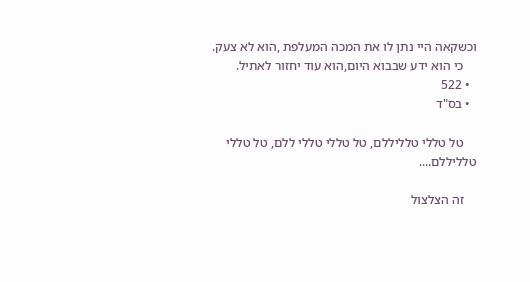וכשקאה היי נתן לו את המכה המעלפת ,הוא לא צעק.
    כי הוא ידע שבבוא היום,הוא עוד יחזור לאתיל.
  • 522
  • בס"ד

    טל טללי טלליללם, טל טללי טללי ללם, טל טללי טלליללם....

    זה הצלצול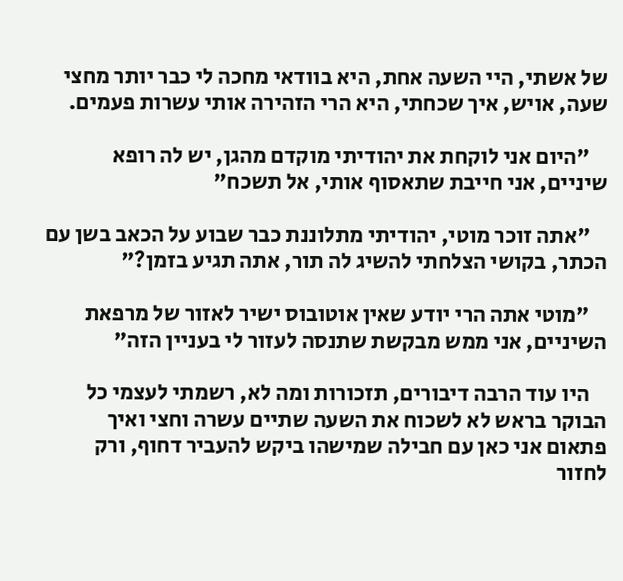של אשתי, היי השעה אחת, היא בוודאי מחכה לי כבר יותר מחצי שעה, אויש, איך שכחתי, היא הרי הזהירה אותי עשרות פעמים.

    "היום אני לוקחת את יהודיתי מוקדם מהגן, יש לה רופא שיניים, אני חייבת שתאסוף אותי, אל תשכח"

    "אתה זוכר מוטי, יהודיתי מתלוננת כבר שבוע על הכאב בשן עם הכתר, בקושי הצלחתי להשיג לה תור, אתה תגיע בזמן?"

    "מוטי אתה הרי יודע שאין אוטובוס ישיר לאזור של מרפאת השיניים, אני ממש מבקשת שתנסה לעזור לי בעניין הזה"

    היו עוד הרבה דיבורים, תזכורות ומה לא, רשמתי לעצמי כל הבוקר בראש לא לשכוח את השעה שתיים עשרה וחצי ואיך פתאום אני כאן עם חבילה שמישהו ביקש להעביר דחוף, ורק לחזור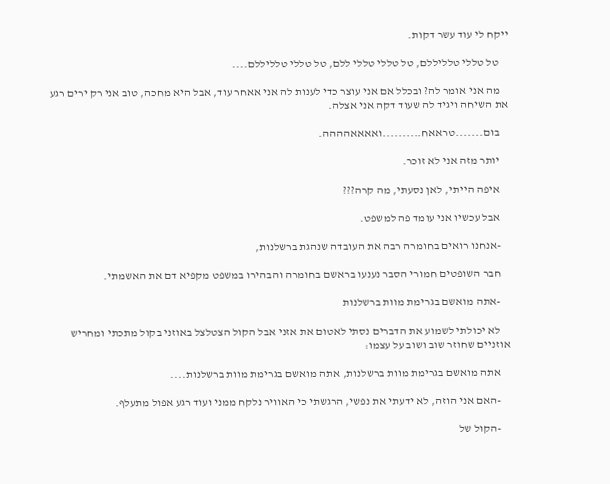ייקח לי עוד עשר דקות.

    טל טללי טלליללם, טל טללי טללי ללם, טל טללי טלליללם....

    מה אני אומר לה? ובכלל אם אני עוצר כדי לענות לה אני אאחר עוד, אבל היא מחכה, טוב אני רק ירים רגע את השיחה ויגיד לה שעוד דקה אני אצלה.

    בום.......טראאח..........ואאאאהההה.

    יותר מזה אני לא זוכר.

    איפה הייתי, לאן נסעתי, מה קרה???

    אבל עכשיו אני עומד פה למשפט.

    -אנחנו רואים בחומרה רבה את העובדה שנהגת ברשלנות,

    חבר השופטים חמורי הסבר נענעו בראשם בחומרה והבהירו במשפט מקפיא דם את האשמתי.

    -אתה מואשם בגרימת מוות ברשלנות

    לא יכולתי לשמוע את הדברים נסתי לאטום את אזני אבל הקול הצטלצל באוזני בקול מתכתי ומחריש אוזניים שחוזר שוב ושוב על עצמו:

    אתה מואשם בגרימת מוות ברשלנות, אתה מואשם בגרימת מוות ברשלנות....

    -האם אני הוזה, לא ידעתי את נפשי, הרגשתי כי האוויר נלקח ממני ועוד רגע אפול מתעלף.

    -הקול של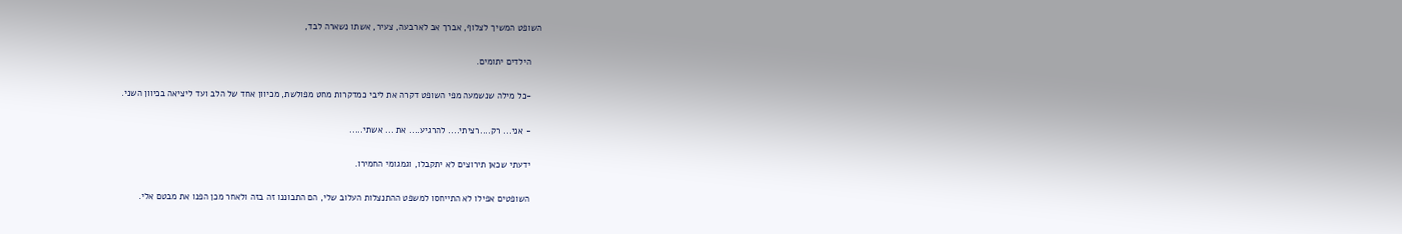השופט המשיך לצלוף, אברך אב לארבעה, צעיר, אשתו נשארה לבד,

    הילדים יתומים.

    -כל מילה שנשמעה מפי השופט דקרה את ליבי כמדקרות מחט מפולשת, מכיוון אחד של הלב ועד ליציאה בכיוון השני.

    - אני... רק....רציתי.... להרגיע.... את ... אשתי.....

    ידעתי שכאן תירוצים לא יתקבלו, וגמגומי החמירו.

    השופטים אפילו לא התייחסו למשפט ההתנצלות העלוב שלי, הם התבוננו זה בזה ולאחר מכן הפנו את מבטם אלי.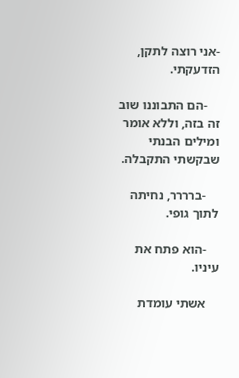-אני רוצה לתקן, הזדעקתי.

    -הם התבוננו שוב זה בזה, וללא אומר ומילים הבנתי שבקשתי התקבלה.

    -ברררר, נחיתה לתוך גופי.

    -הוא פתח את עיניו.

    אשתי עומדת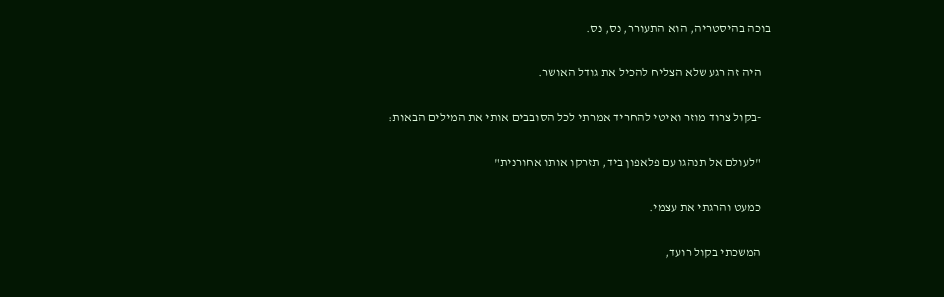בוכה בהיסטריה, הוא התעורר, נס, נס.

    היה זה רגע שלא הצליח להכיל את גודל האושר.

    -בקול צרוד מוזר ואיטי להחריד אמרתי לכל הסובבים אותי את המילים הבאות:

    "לעולם אל תנהגו עם פלאפון ביד, תזרקו אותו אחורנית"

    כמעט והרגתי את עצמי.

    המשכתי בקול רועד,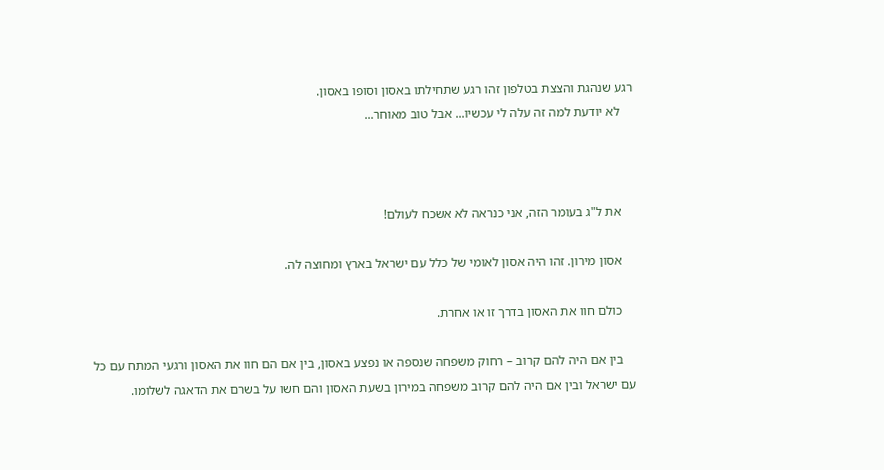רגע שנהגת והצצת בטלפון זהו רגע שתחילתו באסון וסופו באסון.
    לא יודעת למה זה עלה לי עכשיו... אבל טוב מאוחר...



    את ל"ג בעומר הזה, אני כנראה לא אשכח לעולם!

    אסון מירון. זהו היה אסון לאומי של כלל עם ישראל בארץ ומחוצה לה.

    כולם חוו את האסון בדרך זו או אחרת.

    בין אם היה להם קרוב – רחוק משפחה שנספה או נפצע באסון, בין אם הם חוו את האסון ורגעי המתח עם כל עם ישראל ובין אם היה להם קרוב משפחה במירון בשעת האסון והם חשו על בשרם את הדאגה לשלומו.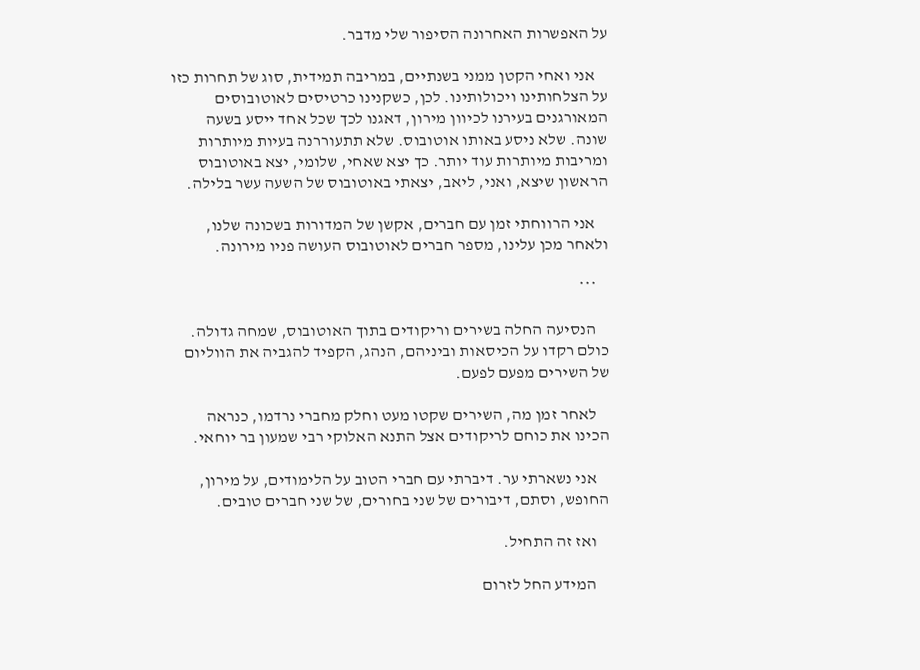על האפשרות האחרונה הסיפור שלי מדבר.

    אני ואחי הקטן ממני בשנתיים, במריבה תמידית, סוג של תחרות כזו על הצלחותינו ויכולותינו. לכן, כשקנינו כרטיסים לאוטובוסים המאורגנים בעירנו לכיוון מירון, דאגנו לכך שכל אחד ייסע בשעה שונה. שלא ניסע באותו אוטובוס. שלא תתעוררנה בעיות מיותרות ומריבות מיותרות עוד יותר. כך יצא שאחי, שלומי, יצא באוטובוס הראשון שיצא, ואני, ליאב, יצאתי באוטובוס של השעה עשר בלילה.

    אני הרווחתי זמן עם חברים, אקשן של המדורות בשכונה שלנו, ולאחר מכן עלינו, מספר חברים לאוטובוס העושה פניו מירונה.

    ***

    הנסיעה החלה בשירים וריקודים בתוך האוטובוס, שמחה גדולה. כולם רקדו על הכיסאות וביניהם, הנהג, הקפיד להגביה את הווליום של השירים מפעם לפעם.

    לאחר זמן מה, השירים שקטו מעט וחלק מחברי נרדמו, כנראה הכינו את כוחם לריקודים אצל התנא האלוקי רבי שמעון בר יוחאי.

    אני נשארתי ער. דיברתי עם חברי הטוב על הלימודים, על מירון, החופש, וסתם, דיבורים של שני בחורים, של שני חברים טובים.

    ואז זה התחיל.

    המידע החל לזרום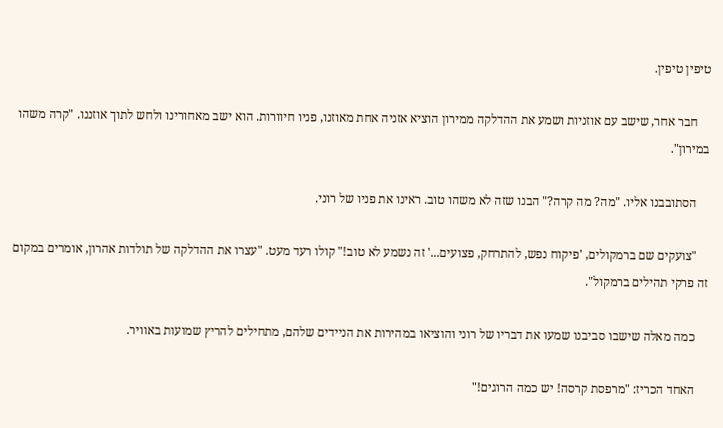טיפין טיפין.

    חבר אחר, שישב עם אוזניות ושמע את ההדלקה ממירון הוציא אזניה אחת מאוזנו, פניו חיוורות. הוא ישב מאחורינו ולחש לתוך אוזננו. "קרה משהו במירון".

    הסתובבנו אליו. "מה? מה קרה?" הבנו שזה לא משהו טוב. ראינו את פניו של רוני.

    "צועקים שם ברמקולים, 'פיקוח נפש, להתרחק, פצועים...' זה נשמע לא טוב!" קולו רעד מעט. "עצרו את ההדלקה של תולדות אהרון, אומרים במקום זה פרקי תהילים ברמקול".

    כמה מאלה שישבו סביבנו שמעו את דבריו של רוני והוציאו במהירות את הניידים שלהם, מתחילים להריץ שמועות באוויר.

    האחד הכריז: "מרפסת קרסה! יש כמה הרוגים!"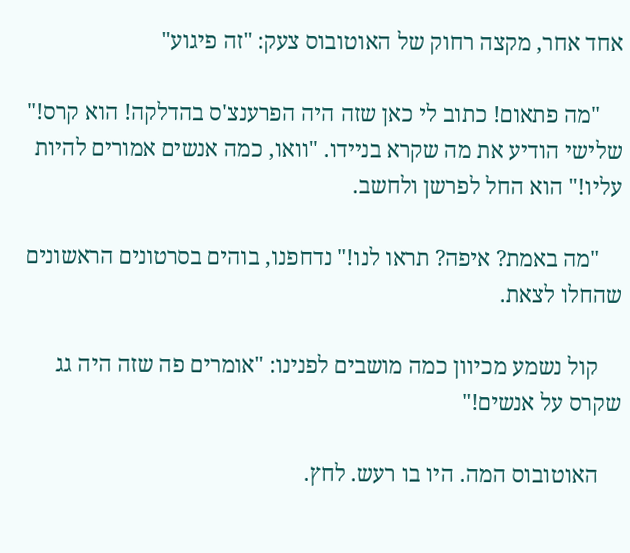אחד אחר, מקצה רחוק של האוטובוס צעק: "זה פיגוע"

    "מה פתאום! כתוב לי כאן שזה היה הפרענצ'ס בהדלקה! הוא קרס!" שלישי הודיע את מה שקרא בניידו. "וואו, כמה אנשים אמורים להיות עליו!" הוא החל לפרשן ולחשב.

    "מה באמת? איפה? תראו לנו!" נדחפנו, בוהים בסרטונים הראשונים שהחלו לצאת.

    קול נשמע מכיוון כמה מושבים לפנינו: "אומרים פה שזה היה גג שקרס על אנשים!"

    האוטובוס המה. היו בו רעש. לחץ.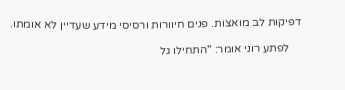דפיקות לב מואצות. פנים חיוורות ורסיסי מידע שעדיין לא אומתו.

    לפתע רוני אומר: "התחילו גל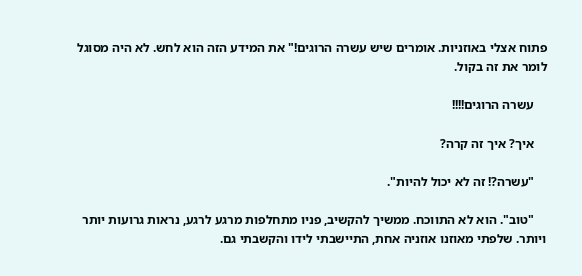פתוח אצלי באוזניות. אומרים שיש עשרה הרוגים!" את המידע הזה הוא לחש. לא היה מסוגל לומר את זה בקול.

    עשרה הרוגים!!!!

    איך? איך זה קרה?

    "עשרה?! זה לא יכול להיות".

    "טוב". הוא לא התווכח. ממשיך להקשיב, פניו מתחלפות מרגע לרגע, נראות גרועות יותר ויותר. שלפתי מאוזנו אוזניה אחת, התיישבתי לידו והקשבתי גם.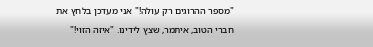"מספר ההרוגים רק עולה!" אני מעדכן בלחץ את חברי הטוב, איתמר, שצץ לידינו. "איזה הזוי!"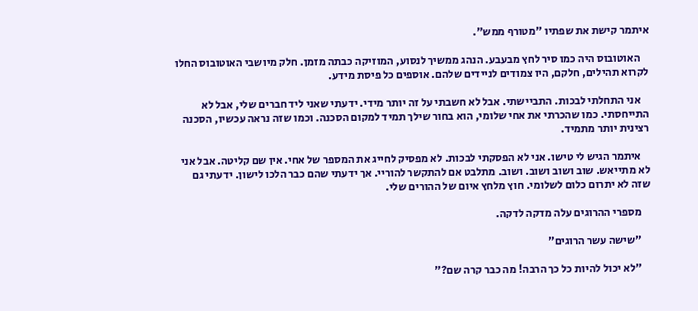איתמר קישת את שפתיו "מטורף ממש".

    האוטובוס היה כמו סיר לחץ מבעבע. הנהג ממשיך לנסוע, המוזיקה כבתה מזמן. חלק מיושבי האוטובוס החלו לקרוא תהילים, חלקם, היו צמודים לניידים שלהם. אוספים כל פיסת מידע.

    אני התחלתי לבכות. התביישתי. אבל לא חשבתי על זה יותר מידי. ידעתי שאני ליד חברים שלי, אבל לא התייחסתי. כמו שהכרתי את אחי שלומי, הוא בחור שילך תמיד למקום הסכנה. וכמו שזה נראה עכשיו, הסכנה רצינית יותר מתמיד.

    איתמר הגיש לי טישו. אני לא הפסקתי לבכות. לא מפסיק לחייג את המספר של אחי. אין שם קליטה. אבל אני לא מתייאש. שוב ושוב ושוב. ושוב. מתלבט אם להתקשר להוריי. אך ידעתי שהם כבר הלכו לישון. ידעתי גם שזה לא יתרום כלום לשלומי. חוץ מלחץ איום של ההורים שלי.

    מספרי ההרוגים עלה מדקה לדקה.

    "שישה עשר הרוגים"

    "לא יכול להיות כל כך הרבה! מה כבר קרה שם?"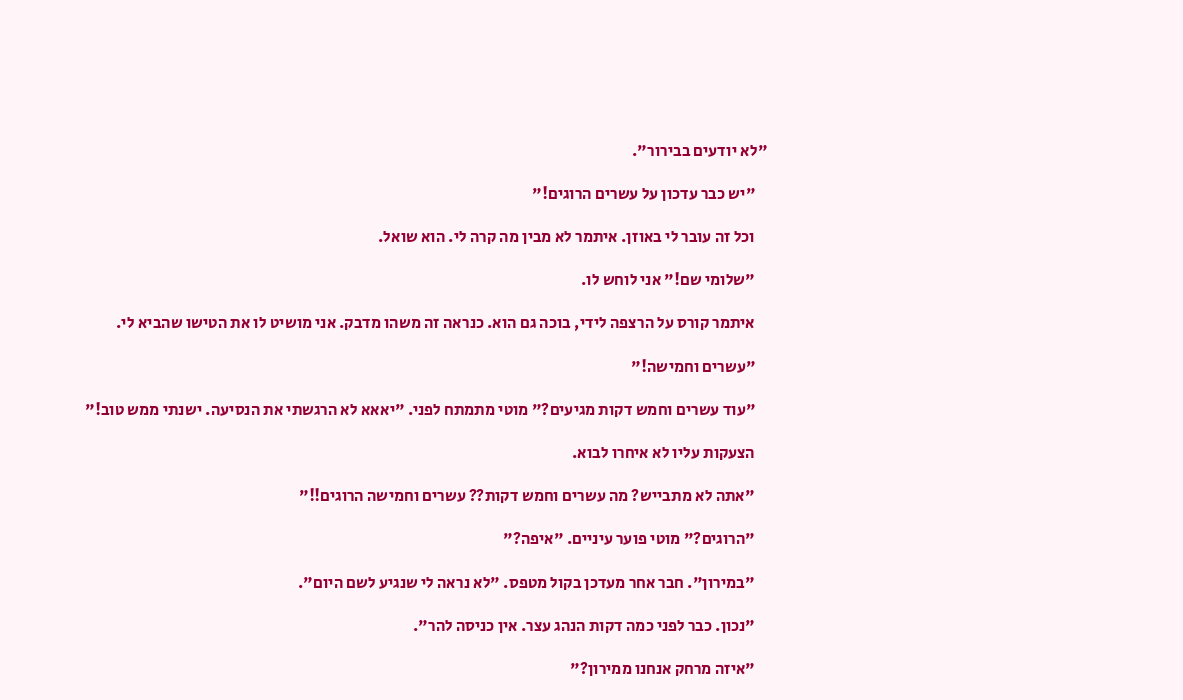"לא יודעים בבירור".

    "יש כבר עדכון על עשרים הרוגים!"

    וכל זה עובר לי באוזן. איתמר לא מבין מה קרה לי. הוא שואל.

    "שלומי שם!" אני לוחש לו.

    איתמר קורס על הרצפה לידי, בוכה גם הוא. כנראה זה משהו מדבק. אני מושיט לו את הטישו שהביא לי.

    "עשרים וחמישה!"

    "עוד עשרים וחמש דקות מגיעים?" מוטי מתמתח לפני. "יאאא לא הרגשתי את הנסיעה. ישנתי ממש טוב!"

    הצעקות עליו לא איחרו לבוא.

    "אתה לא מתבייש? מה עשרים וחמש דקות?? עשרים וחמישה הרוגים!!"

    "הרוגים?" מוטי פוער עיניים. "איפה?"

    "במירון". חבר אחר מעדכן בקול מטפס. "לא נראה לי שנגיע לשם היום".

    "נכון. כבר לפני כמה דקות הנהג עצר. אין כניסה להר".

    "איזה מרחק אנחנו ממירון?"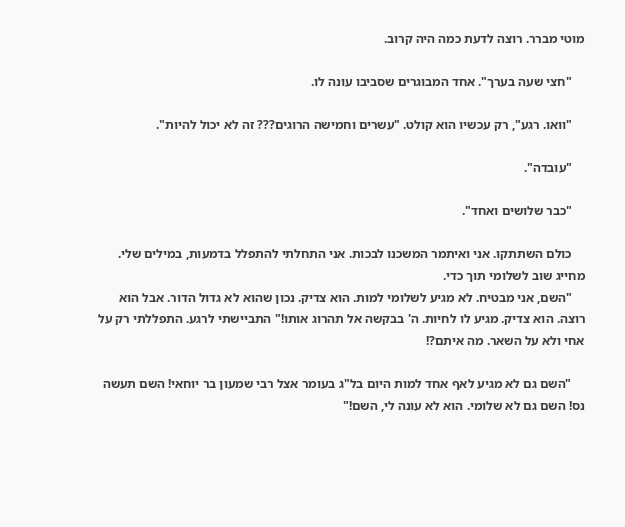מוטי מברר. רוצה לדעת כמה היה קרוב.

    "חצי שעה בערך". אחד המבוגרים שסביבו עונה לו.

    "וואו. רגע", רק עכשיו הוא קולט. "עשרים וחמישה הרוגים??? זה לא יכול להיות".

    "עובדה".

    "כבר שלושים ואחד".

    כולם השתתקו. אני ואיתמר המשכנו לבכות. אני התחלתי להתפלל בדמעות, במילים שלי. מחייג שוב לשלומי תוך כדי.
    "השם, אני מבטיח. לא מגיע לשלומי למות. הוא צדיק. נכון שהוא לא גדול הדור. אבל הוא רוצה. הוא צדיק. מגיע לו לחיות. ה' בבקשה אל תהרוג אותו!" התביישתי לרגע. התפללתי רק על אחי ולא על השאר. מה איתם?!

    "השם גם לא מגיע לאף אחד למות היום בל"ג בעומר אצל רבי שמעון בר יוחאי! השם תעשה נס! השם גם לא שלומי. הוא לא עונה לי, השם!"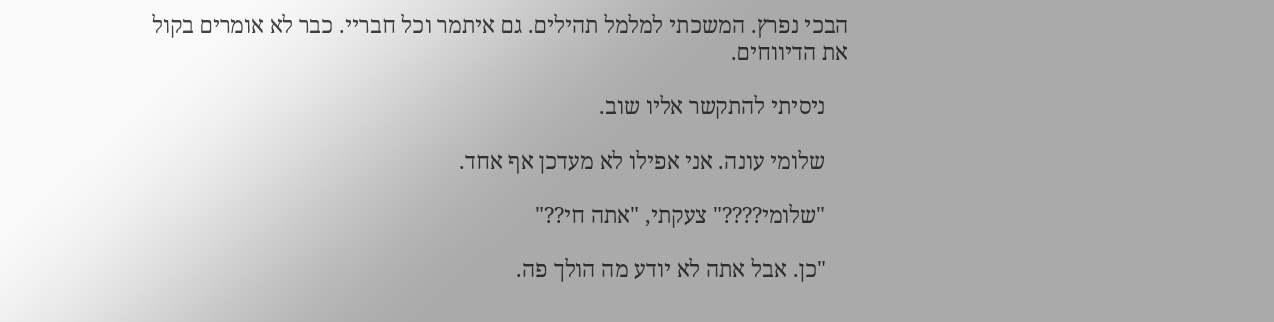הבכי נפרץ. המשכתי למלמל תהילים. גם איתמר וכל חבריי. כבר לא אומרים בקול את הדיווחים.

    ניסיתי להתקשר אליו שוב.

    שלומי עונה. אני אפילו לא מעדכן אף אחד.

    "שלומי????" צעקתי, "אתה חי??"

    "כן. אבל אתה לא יודע מה הולך פה.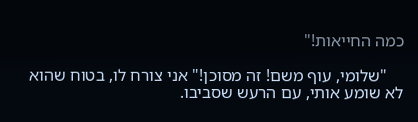כמה החייאות!"

    "שלומי, עוף משם! זה מסוכן!" אני צורח לו, בטוח שהוא לא שומע אותי, עם הרעש שסביבו.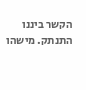הקשר ביננו התנתק. מישהו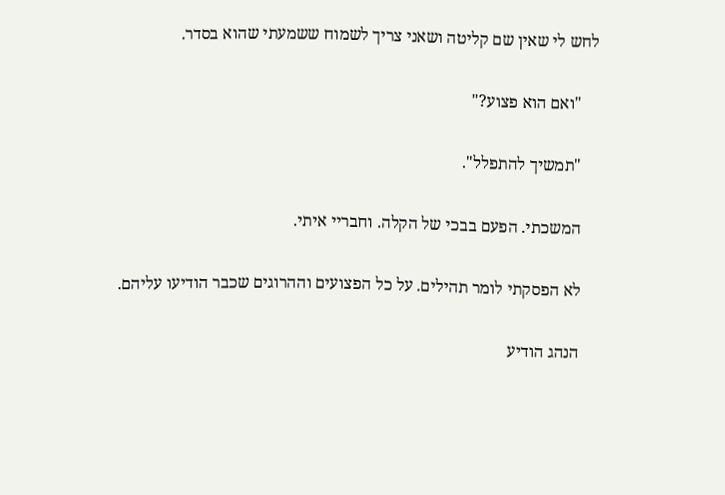לחש לי שאין שם קליטה ושאני צריך לשמוח ששמעתי שהוא בסדר.

    "ואם הוא פצוע?"

    "תמשיך להתפלל".

    המשכתי. הפעם בבכי של הקלה. וחבריי איתי.

    לא הפסקתי לומר תהילים. על כל הפצועים וההרוגים שכבר הודיעו עליהם.

    הנהג הודיע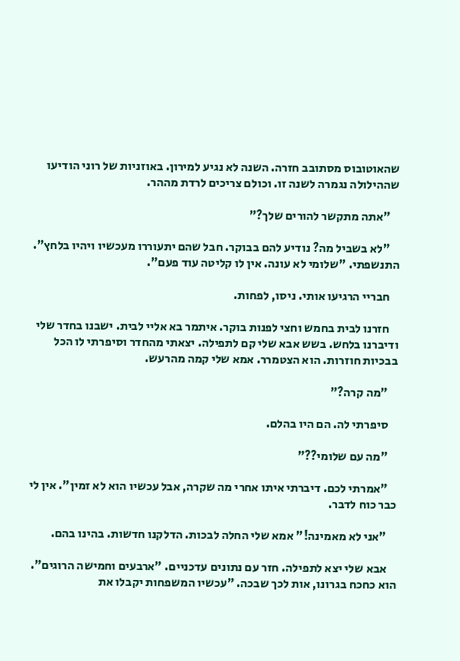שהאוטובוס מסתובב חזרה. השנה לא נגיע למירון. באוזניות של רוני הודיעו שההילולה נגמרה לשנה זו. וכולם צריכים לרדת מההר.

    "אתה מתקשר להורים שלך?"

    "לא בשביל מה? נודיע להם בבוקר. חבל שהם יתעוררו מעכשיו ויהיו בלחץ". התנשפתי. "שלומי לא עונה. אין לו קליטה עוד פעם".

    חבריי הרגיעו אותי. ניסו, לפחות.

    חזרנו לבית בחמש וחצי לפנות בוקר. איתמר בא אליי לבית. ישבנו בחדר שלי ודיברנו בלחש. בשש אבא שלי קם לתפילה. יצאתי מהחדר וסיפרתי לו הכל בבכיות חוזרות. הוא הצטמרר. אמא שלי קמה מהרעש.

    "מה קרה?"

    סיפרתי לה. הם היו בהלם.

    "מה עם שלומי??"

    "אמרתי לכם. דיברתי איתו אחרי מה שקרה, אבל עכשיו הוא לא זמין". אין לי כבר כוח לדבר.

    "אני לא מאמינה!" אמא שלי החלה לבכות. הדלקנו חדשות. בהינו בהם.

    אבא שלי יצא לתפילה. חזר עם נתונים עדכניים. "ארבעים וחמישה הרוגים". הוא כחכח בגרונו, אות לכך שבכה. "עכשיו המשפחות יקבלו את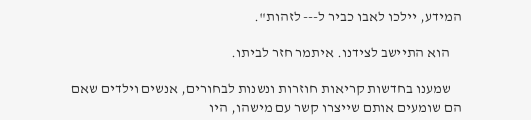המידע, יילכו לאבו כביר ל--- לזהות".

    הוא התיישב לצידנו. איתמר חזר לביתו.

    שמענו בחדשות קריאות חוזרות ונשנות לבחורים, אנשים וילדים שאם הם שומעים אותם שייצרו קשר עם מישהו, היו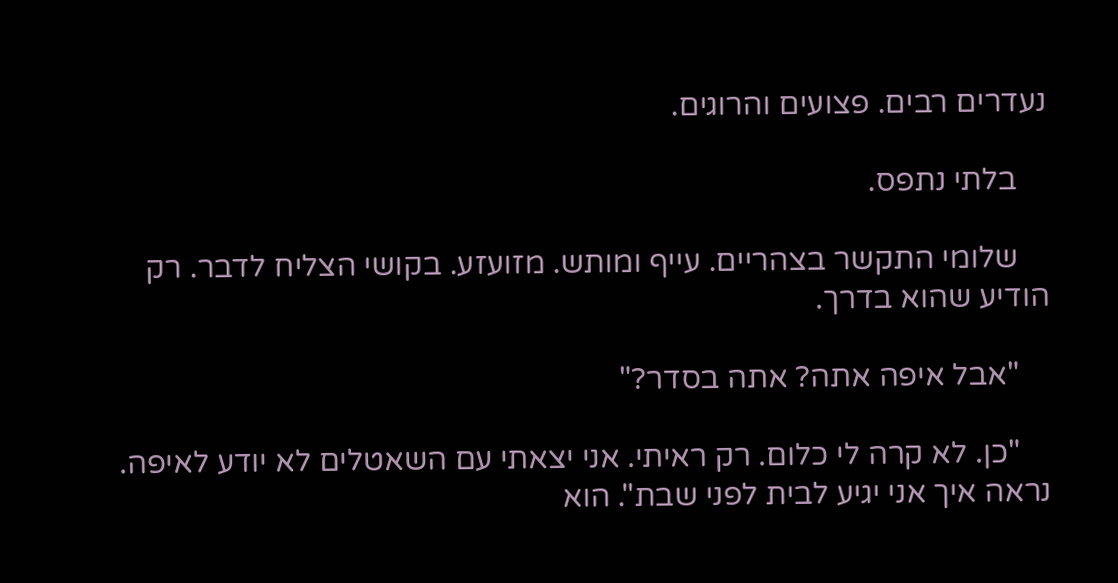נעדרים רבים. פצועים והרוגים.

    בלתי נתפס.

    שלומי התקשר בצהריים. עייף ומותש. מזועזע. בקושי הצליח לדבר. רק הודיע שהוא בדרך.

    "אבל איפה אתה? אתה בסדר?"

    "כן. לא קרה לי כלום. רק ראיתי. אני יצאתי עם השאטלים לא יודע לאיפה. נראה איך אני יגיע לבית לפני שבת". הוא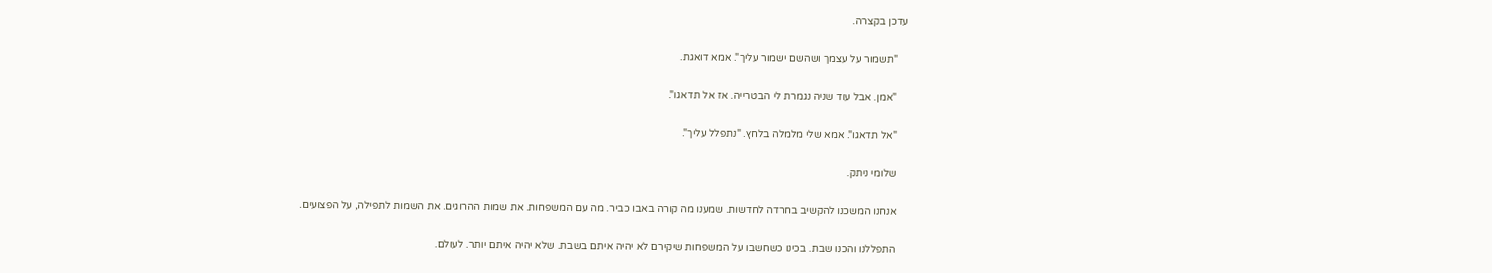עדכן בקצרה.

    "תשמור על עצמך ושהשם ישמור עליך". אמא דואגת.

    "אמן. אבל עוד שניה נגמרת לי הבטרייה. אז אל תדאגו".

    "אל תדאגו". אמא שלי מלמלה בלחץ. "נתפלל עליך".

    שלומי ניתק.

    אנחנו המשכנו להקשיב בחרדה לחדשות. שמענו מה קורה באבו כביר. מה עם המשפחות. את שמות ההרוגים. את השמות לתפילה, על הפצועים.

    התפללנו והכנו שבת. בכינו כשחשבו על המשפחות שיקירם לא יהיה איתם בשבת. שלא יהיה איתם יותר. לעולם.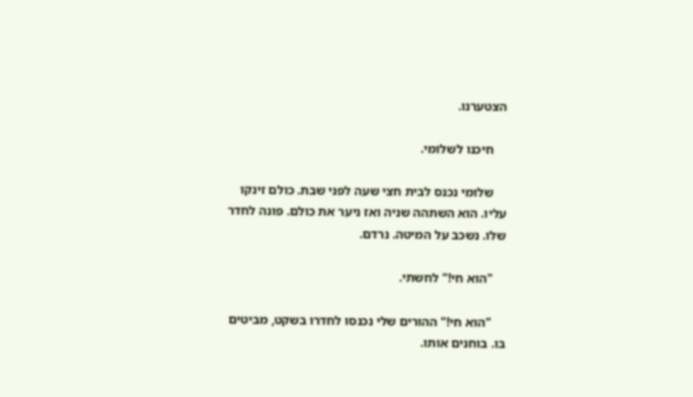הצטערנו.

    חיכנו לשלומי.

    שלומי נכנס לבית חצי שעה לפני שבת. כולם זינקו עליו. הוא השתהה שניה ואז ניער את כולם. פונה לחדר שלו. נשכב על המיטה. נרדם.

    "הוא חי!" לחשתי.

    "הוא חי!" ההורים שלי נכנסו לחדרו בשקט, מביטים בו. בוחנים אותו.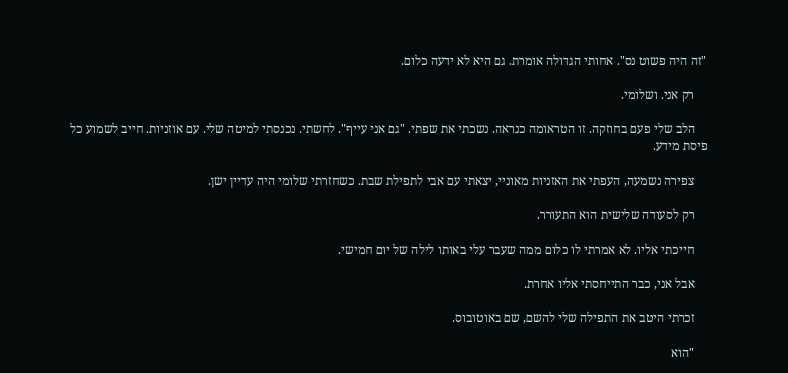"זה היה פשוט נס". אחותי הגדולה אומרת. גם היא לא ידעה כלום.

    רק אני. ושלומי.

    הלב שלי פעם בחוזקה. זו הטראומה כנראה. נשכתי את שפתי. "גם אני עייף". לחשתי. נכנסתי למיטה שלי. עם אוזניות. חייב לשמוע כל פיסת מידע.

    צפירה נשמעה, העפתי את האזניות מאוניי, יצאתי עם אבי לתפילת שבת. כשחזרתי שלומי היה עדיין ישן.

    רק לסעודה שלישית הוא התעורר.

    חייכתי אליו. לא אמרתי לו כלום ממה שעבר עלי באותו לילה של יום חמישי.

    אבל אני, כבר התייחסתי אליו אחרת.

    זכרתי היטב את התפילה שלי להשם, שם באוטובוס.

    "הוא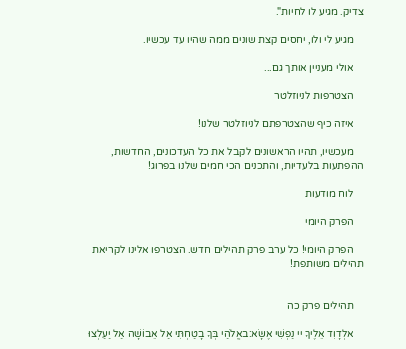צדיק. מגיע לו לחיות".

    מגיע לי ולו, יחסים קצת שונים ממה שהיו עד עכשיו.

    אולי מעניין אותך גם...

    הצטרפות לניוזלטר

    איזה כיף שהצטרפתם לניוזלטר שלנו!

    מעכשיו, תהיו הראשונים לקבל את כל העדכונים, החדשות, ההפתעות בלעדיות, והתכנים הכי חמים שלנו בפרוג!

    לוח מודעות

    הפרק היומי

    הפרק היומי! כל ערב פרק תהילים חדש. הצטרפו אלינו לקריאת תהילים משותפת!


    תהילים פרק כה

    אלְדָוִד אֵלֶיךָ יי נַפְשִׁי אֶשָּׂא:באֱלֹהַי בְּךָ בָטַחְתִּי אַל אֵבוֹשָׁה אַל יַעַלְצוּ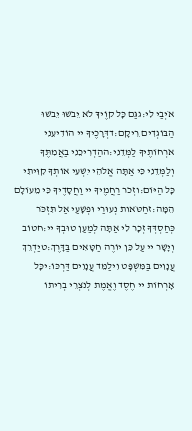אֹיְבַי לִי:גגַּם כָּל קוֶֹיךָ לֹא יֵבֹשׁוּ יֵבֹשׁוּ הַבּוֹגְדִים רֵיקָם:דדְּרָכֶיךָ יי הוֹדִיעֵנִי אֹרְחוֹתֶיךָ לַמְּדֵנִי:ההַדְרִיכֵנִי בַאֲמִתֶּךָ וְלַמְּדֵנִי כִּי אַתָּה אֱלֹהֵי יִשְׁעִי אוֹתְךָ קִוִּיתִי כָּל הַיּוֹם:וזְכֹר רַחֲמֶיךָ יי וַחֲסָדֶיךָ כִּי מֵעוֹלָם הֵמָּה:זחַטֹּאות נְעוּרַי וּפְשָׁעַי אַל תִּזְכֹּר כְּחַסְדְּךָ זְכָר לִי אַתָּה לְמַעַן טוּבְךָ יי:חטוֹב וְיָשָׁר יי עַל כֵּן יוֹרֶה חַטָּאִים בַּדָּרֶךְ:טיַדְרֵךְ עֲנָוִים בַּמִּשְׁפָּט וִילַמֵּד עֲנָוִים דַּרְכּוֹ:יכָּל אָרְחוֹת יי חֶסֶד וֶאֱמֶת לְנֹצְרֵי בְרִיתוֹ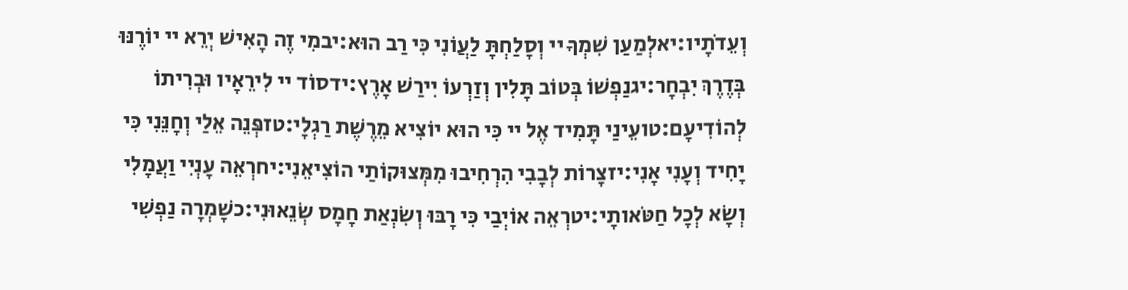וְעֵדֹתָיו:יאלְמַעַן שִׁמְךָ יי וְסָלַחְתָּ לַעֲוֹנִי כִּי רַב הוּא:יבמִי זֶה הָאִישׁ יְרֵא יי יוֹרֶנּוּ בְּדֶרֶךְ יִבְחָר:יגנַפְשׁוֹ בְּטוֹב תָּלִין וְזַרְעוֹ יִירַשׁ אָרֶץ:ידסוֹד יי לִירֵאָיו וּבְרִיתוֹ לְהוֹדִיעָם:טועֵינַי תָּמִיד אֶל יי כִּי הוּא יוֹצִיא מֵרֶשֶׁת רַגְלָי:טזפְּנֵה אֵלַי וְחָנֵּנִי כִּי יָחִיד וְעָנִי אָנִי:יזצָרוֹת לְבָבִי הִרְחִיבוּ מִמְּצוּקוֹתַי הוֹצִיאֵנִי:יחרְאֵה עָנְיִי וַעֲמָלִי וְשָׂא לְכָל חַטֹּאותָי:יטרְאֵה אוֹיְבַי כִּי רָבּוּ וְשִׂנְאַת חָמָס שְׂנֵאוּנִי:כשָׁמְרָה נַפְשִׁי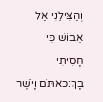וְהַצִּילֵנִי אַל אֵבוֹשׁ כִּי חָסִיתִי בָךְ:כאתֹּם וָיֹשֶׁר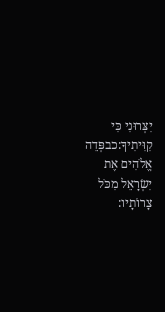יִצְּרוּנִי כִּי קִוִּיתִיךָ:כבפְּדֵה אֱלֹהִים אֶת יִשְׂרָאֵל מִכֹּל צָרוֹתָיו: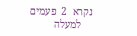נקרא  2  פעמים
    למעלה